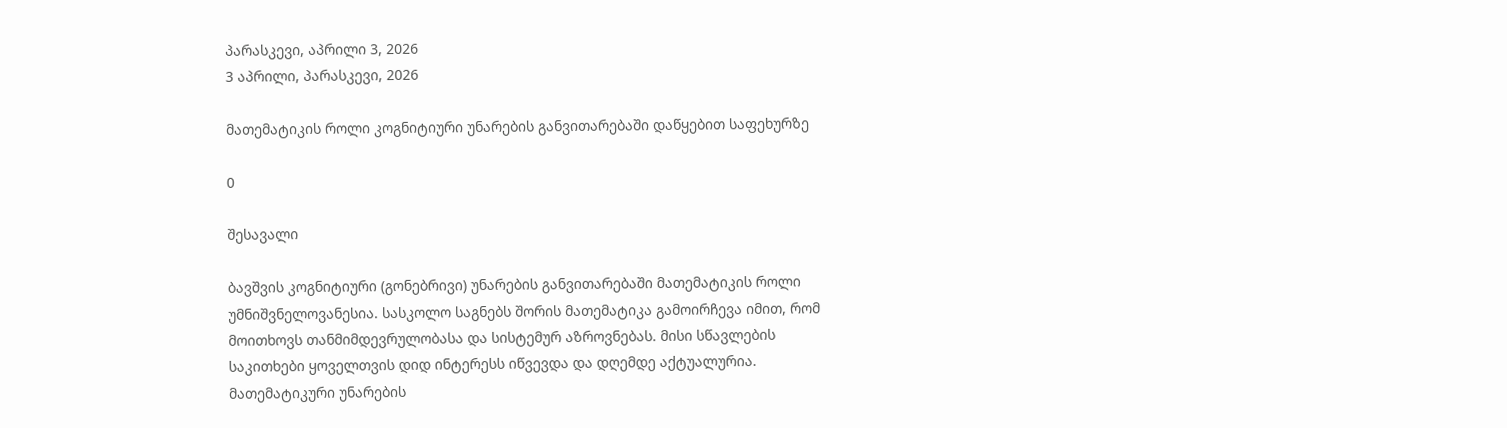პარასკევი, აპრილი 3, 2026
3 აპრილი, პარასკევი, 2026

მათემატიკის როლი კოგნიტიური უნარების განვითარებაში დაწყებით საფეხურზე

0

შესავალი

ბავშვის კოგნიტიური (გონებრივი) უნარების განვითარებაში მათემატიკის როლი უმნიშვნელოვანესია. სასკოლო საგნებს შორის მათემატიკა გამოირჩევა იმით, რომ მოითხოვს თანმიმდევრულობასა და სისტემურ აზროვნებას. მისი სწავლების საკითხები ყოველთვის დიდ ინტერესს იწვევდა და დღემდე აქტუალურია. მათემატიკური უნარების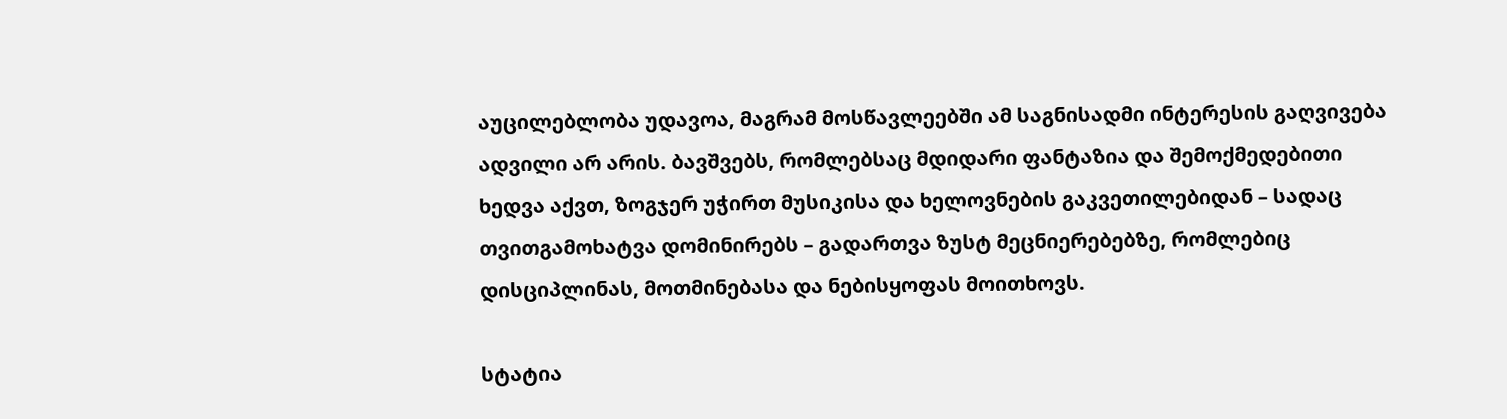აუცილებლობა უდავოა, მაგრამ მოსწავლეებში ამ საგნისადმი ინტერესის გაღვივება ადვილი არ არის. ბავშვებს, რომლებსაც მდიდარი ფანტაზია და შემოქმედებითი ხედვა აქვთ, ზოგჯერ უჭირთ მუსიკისა და ხელოვნების გაკვეთილებიდან – სადაც თვითგამოხატვა დომინირებს – გადართვა ზუსტ მეცნიერებებზე, რომლებიც დისციპლინას, მოთმინებასა და ნებისყოფას მოითხოვს.

სტატია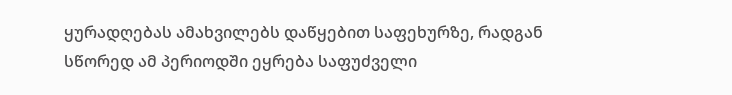ყურადღებას ამახვილებს დაწყებით საფეხურზე, რადგან სწორედ ამ პერიოდში ეყრება საფუძველი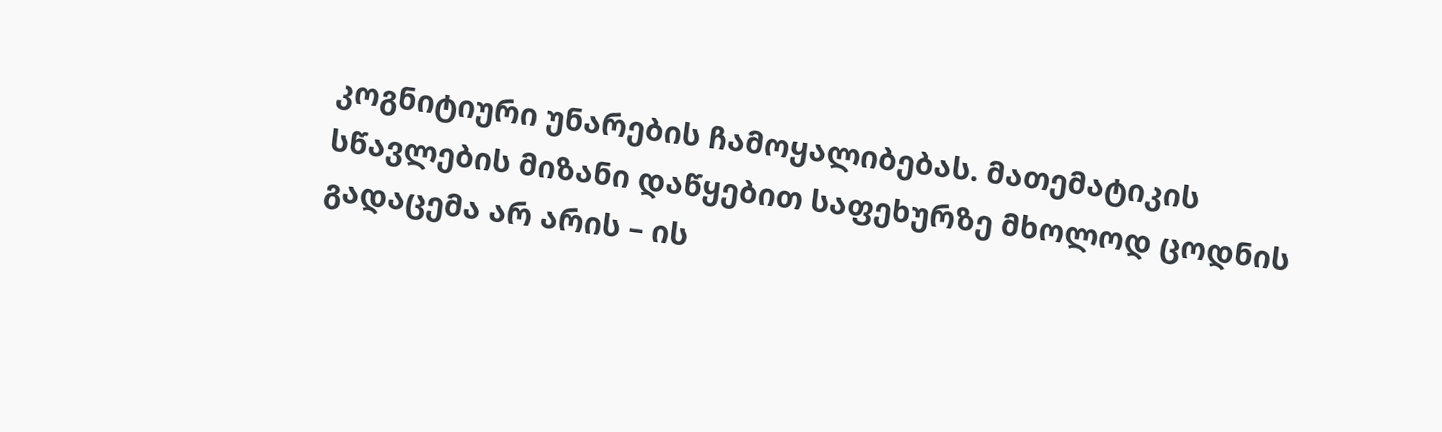კოგნიტიური უნარების ჩამოყალიბებას. მათემატიკის სწავლების მიზანი დაწყებით საფეხურზე მხოლოდ ცოდნის გადაცემა არ არის – ის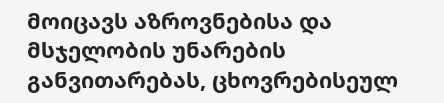მოიცავს აზროვნებისა და მსჯელობის უნარების განვითარებას, ცხოვრებისეულ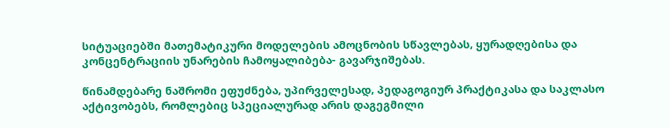სიტუაციებში მათემატიკური მოდელების ამოცნობის სწავლებას, ყურადღებისა და კონცენტრაციის უნარების ჩამოყალიბება- გავარჯიშებას.

წინამდებარე ნაშრომი ეფუძნება, უპირველესად, პედაგოგიურ პრაქტიკასა და საკლასო აქტივობებს, რომლებიც სპეციალურად არის დაგეგმილი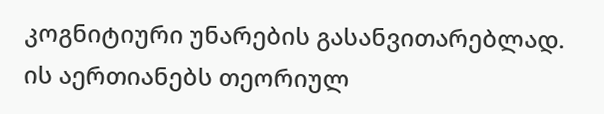კოგნიტიური უნარების გასანვითარებლად. ის აერთიანებს თეორიულ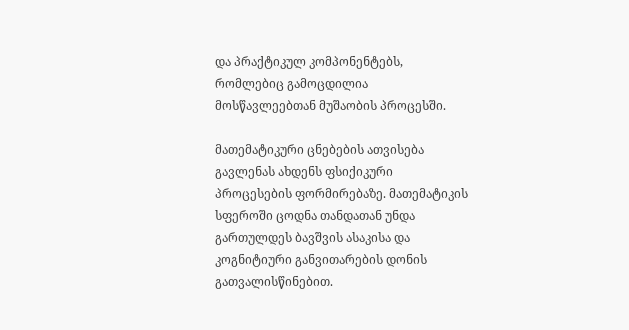და პრაქტიკულ კომპონენტებს, რომლებიც გამოცდილია მოსწავლეებთან მუშაობის პროცესში.

მათემატიკური ცნებების ათვისება გავლენას ახდენს ფსიქიკური პროცესების ფორმირებაზე. მათემატიკის სფეროში ცოდნა თანდათან უნდა გართულდეს ბავშვის ასაკისა და კოგნიტიური განვითარების დონის გათვალისწინებით.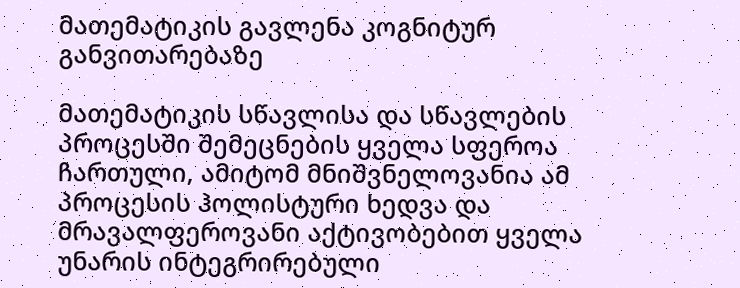მათემატიკის გავლენა კოგნიტურ განვითარებაზე

მათემატიკის სწავლისა და სწავლების პროცესში შემეცნების ყველა სფეროა ჩართული, ამიტომ მნიშვნელოვანია ამ პროცესის ჰოლისტური ხედვა და მრავალფეროვანი აქტივობებით ყველა უნარის ინტეგრირებული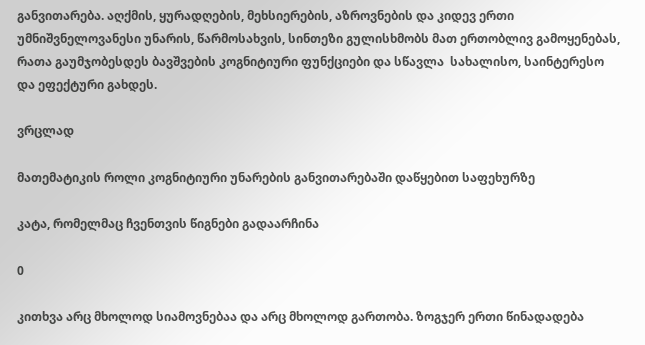განვითარება. აღქმის, ყურადღების, მეხსიერების, აზროვნების და კიდევ ერთი უმნიშვნელოვანესი უნარის, წარმოსახვის, სინთეზი გულისხმობს მათ ერთობლივ გამოყენებას, რათა გაუმჯობესდეს ბავშვების კოგნიტიური ფუნქციები და სწავლა  სახალისო, საინტერესო და ეფექტური გახდეს.

ვრცლად

მათემატიკის როლი კოგნიტიური უნარების განვითარებაში დაწყებით საფეხურზე

კატა, რომელმაც ჩვენთვის წიგნები გადაარჩინა

0

კითხვა არც მხოლოდ სიამოვნებაა და არც მხოლოდ გართობა. ზოგჯერ ერთი წინადადება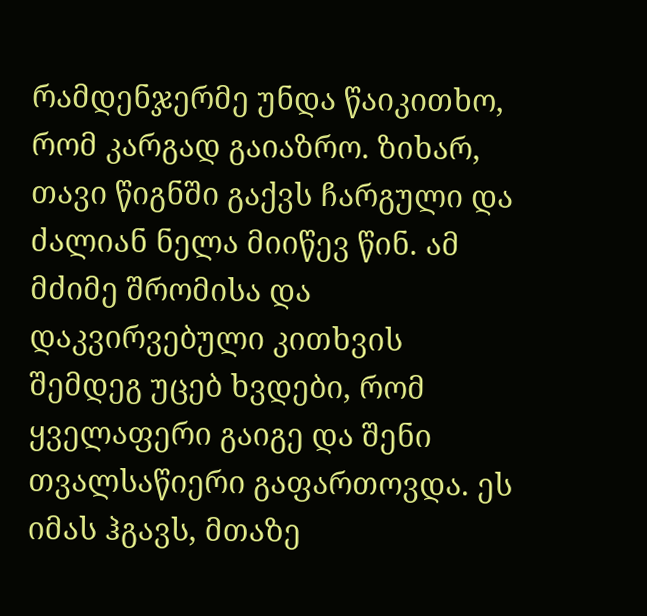რამდენჯერმე უნდა წაიკითხო, რომ კარგად გაიაზრო. ზიხარ, თავი წიგნში გაქვს ჩარგული და ძალიან ნელა მიიწევ წინ. ამ მძიმე შრომისა და დაკვირვებული კითხვის შემდეგ უცებ ხვდები, რომ ყველაფერი გაიგე და შენი თვალსაწიერი გაფართოვდა. ეს იმას ჰგავს, მთაზე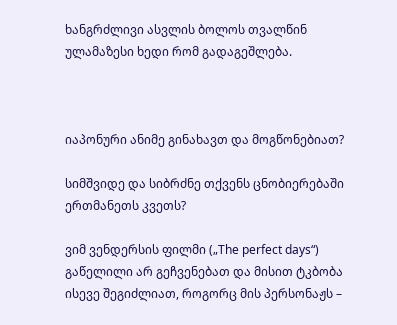ხანგრძლივი ასვლის ბოლოს თვალწინ ულამაზესი ხედი რომ გადაგეშლება.



იაპონური ანიმე გინახავთ და მოგწონებიათ?

სიმშვიდე და სიბრძნე თქვენს ცნობიერებაში ერთმანეთს კვეთს?

ვიმ ვენდერსის ფილმი („The perfect days“) გაწელილი არ გეჩვენებათ და მისით ტკბობა ისევე შეგიძლიათ, როგორც მის პერსონაჟს –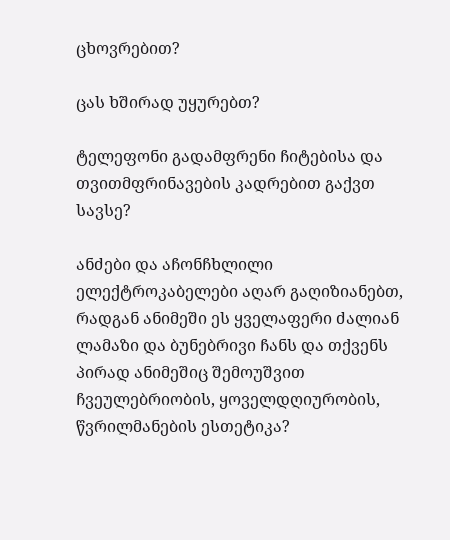ცხოვრებით?

ცას ხშირად უყურებთ?

ტელეფონი გადამფრენი ჩიტებისა და თვითმფრინავების კადრებით გაქვთ სავსე?

ანძები და აჩონჩხლილი ელექტროკაბელები აღარ გაღიზიანებთ, რადგან ანიმეში ეს ყველაფერი ძალიან ლამაზი და ბუნებრივი ჩანს და თქვენს პირად ანიმეშიც შემოუშვით ჩვეულებრიობის, ყოველდღიურობის, წვრილმანების ესთეტიკა?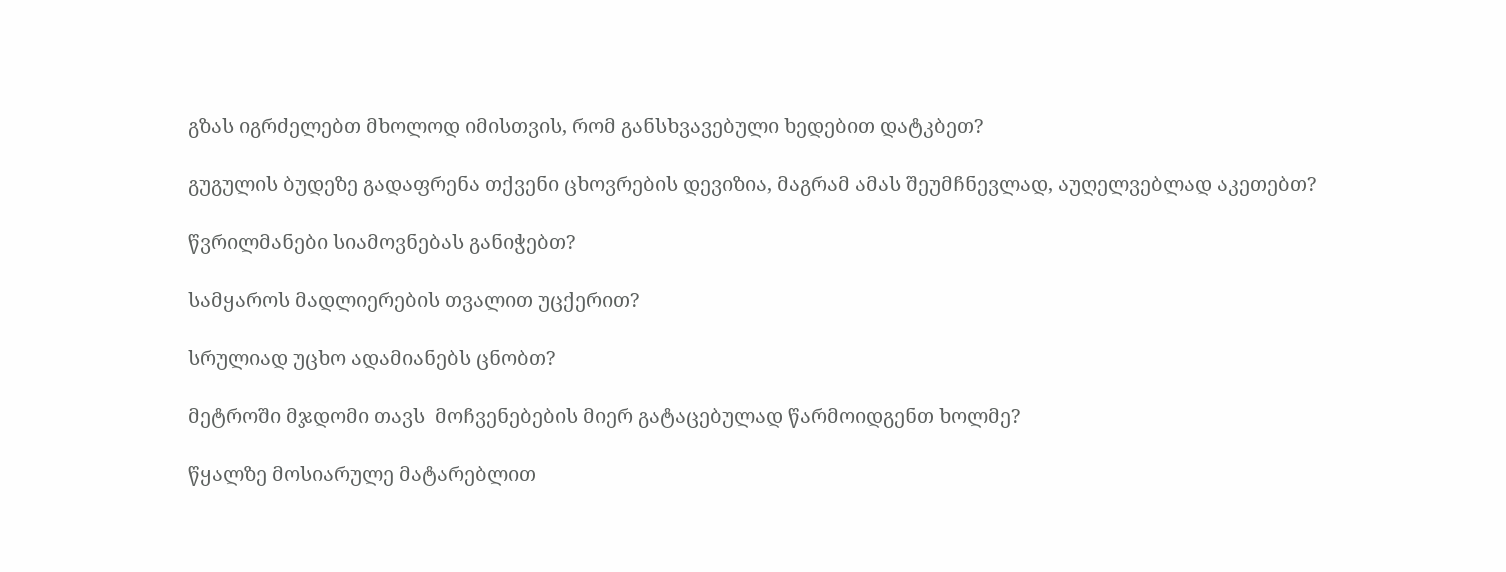გზას იგრძელებთ მხოლოდ იმისთვის, რომ განსხვავებული ხედებით დატკბეთ?

გუგულის ბუდეზე გადაფრენა თქვენი ცხოვრების დევიზია, მაგრამ ამას შეუმჩნევლად, აუღელვებლად აკეთებთ?

წვრილმანები სიამოვნებას განიჭებთ?

სამყაროს მადლიერების თვალით უცქერით?

სრულიად უცხო ადამიანებს ცნობთ?

მეტროში მჯდომი თავს  მოჩვენებების მიერ გატაცებულად წარმოიდგენთ ხოლმე?

წყალზე მოსიარულე მატარებლით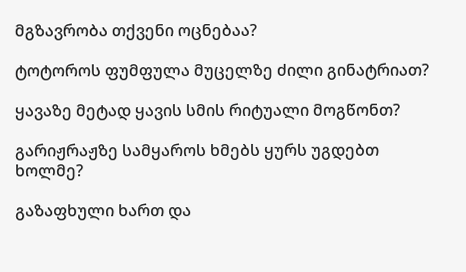მგზავრობა თქვენი ოცნებაა?

ტოტოროს ფუმფულა მუცელზე ძილი გინატრიათ?

ყავაზე მეტად ყავის სმის რიტუალი მოგწონთ?

გარიჟრაჟზე სამყაროს ხმებს ყურს უგდებთ ხოლმე?

გაზაფხული ხართ და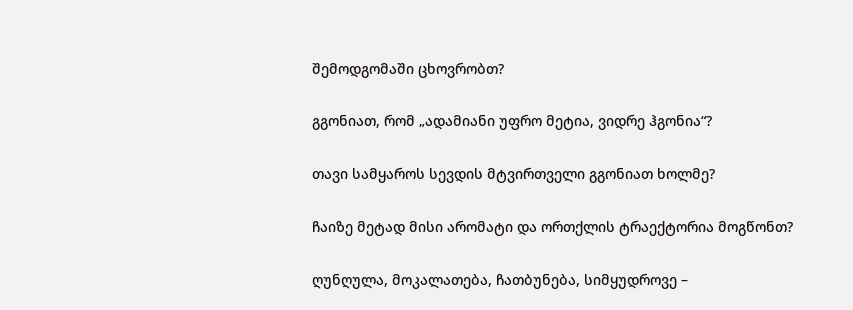შემოდგომაში ცხოვრობთ?

გგონიათ, რომ „ადამიანი უფრო მეტია, ვიდრე ჰგონია“?

თავი სამყაროს სევდის მტვირთველი გგონიათ ხოლმე?

ჩაიზე მეტად მისი არომატი და ორთქლის ტრაექტორია მოგწონთ?

ღუნღულა, მოკალათება, ჩათბუნება, სიმყუდროვე –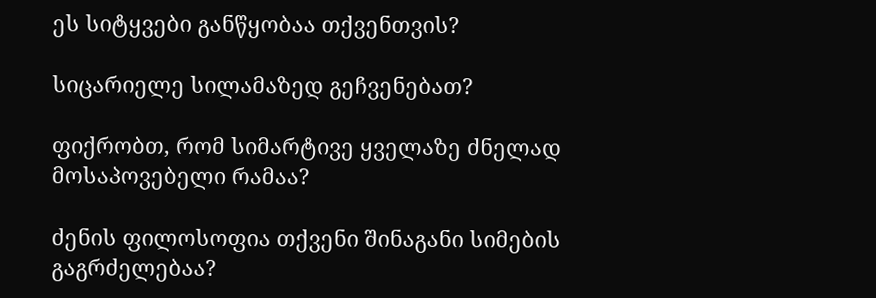ეს სიტყვები განწყობაა თქვენთვის?

სიცარიელე სილამაზედ გეჩვენებათ?

ფიქრობთ, რომ სიმარტივე ყველაზე ძნელად მოსაპოვებელი რამაა?

ძენის ფილოსოფია თქვენი შინაგანი სიმების გაგრძელებაა?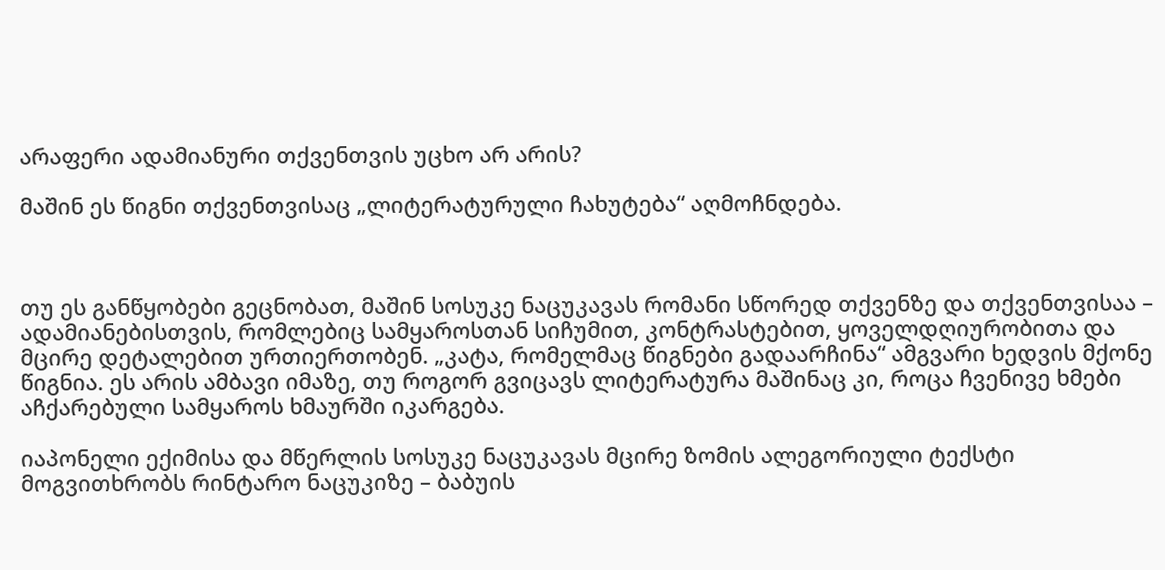არაფერი ადამიანური თქვენთვის უცხო არ არის?

მაშინ ეს წიგნი თქვენთვისაც „ლიტერატურული ჩახუტება“ აღმოჩნდება.



თუ ეს განწყობები გეცნობათ, მაშინ სოსუკე ნაცუკავას რომანი სწორედ თქვენზე და თქვენთვისაა – ადამიანებისთვის, რომლებიც სამყაროსთან სიჩუმით, კონტრასტებით, ყოველდღიურობითა და მცირე დეტალებით ურთიერთობენ. „კატა, რომელმაც წიგნები გადაარჩინა“ ამგვარი ხედვის მქონე წიგნია. ეს არის ამბავი იმაზე, თუ როგორ გვიცავს ლიტერატურა მაშინაც კი, როცა ჩვენივე ხმები აჩქარებული სამყაროს ხმაურში იკარგება.

იაპონელი ექიმისა და მწერლის სოსუკე ნაცუკავას მცირე ზომის ალეგორიული ტექსტი მოგვითხრობს რინტარო ნაცუკიზე – ბაბუის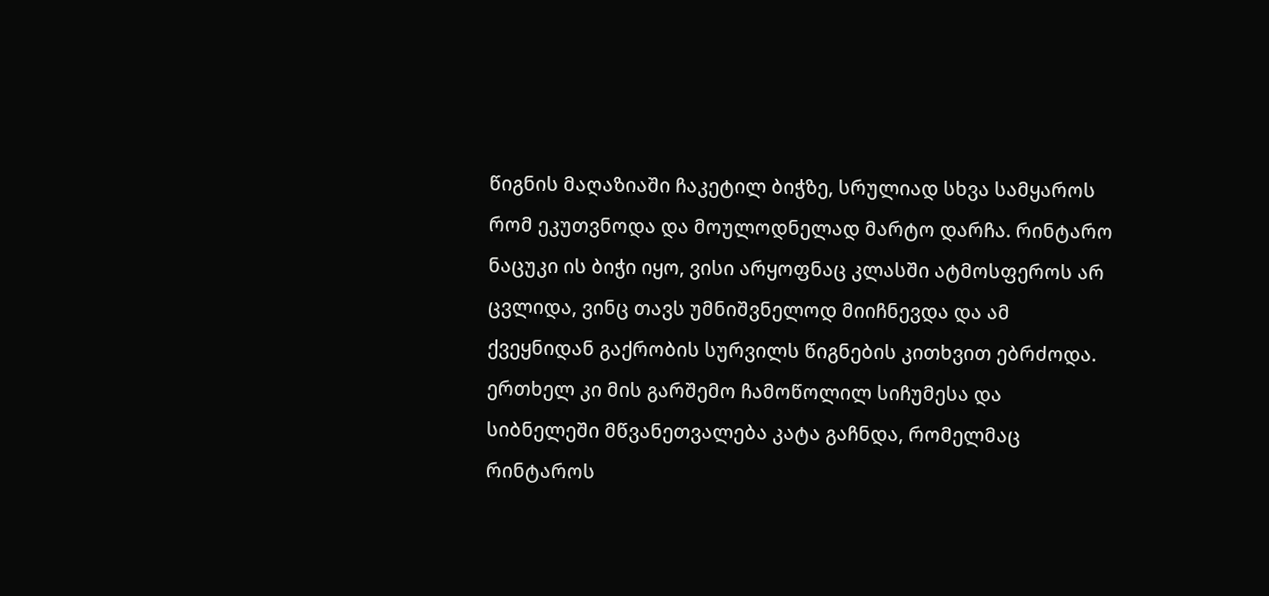წიგნის მაღაზიაში ჩაკეტილ ბიჭზე, სრულიად სხვა სამყაროს რომ ეკუთვნოდა და მოულოდნელად მარტო დარჩა. რინტარო ნაცუკი ის ბიჭი იყო, ვისი არყოფნაც კლასში ატმოსფეროს არ ცვლიდა, ვინც თავს უმნიშვნელოდ მიიჩნევდა და ამ ქვეყნიდან გაქრობის სურვილს წიგნების კითხვით ებრძოდა. ერთხელ კი მის გარშემო ჩამოწოლილ სიჩუმესა და სიბნელეში მწვანეთვალება კატა გაჩნდა, რომელმაც რინტაროს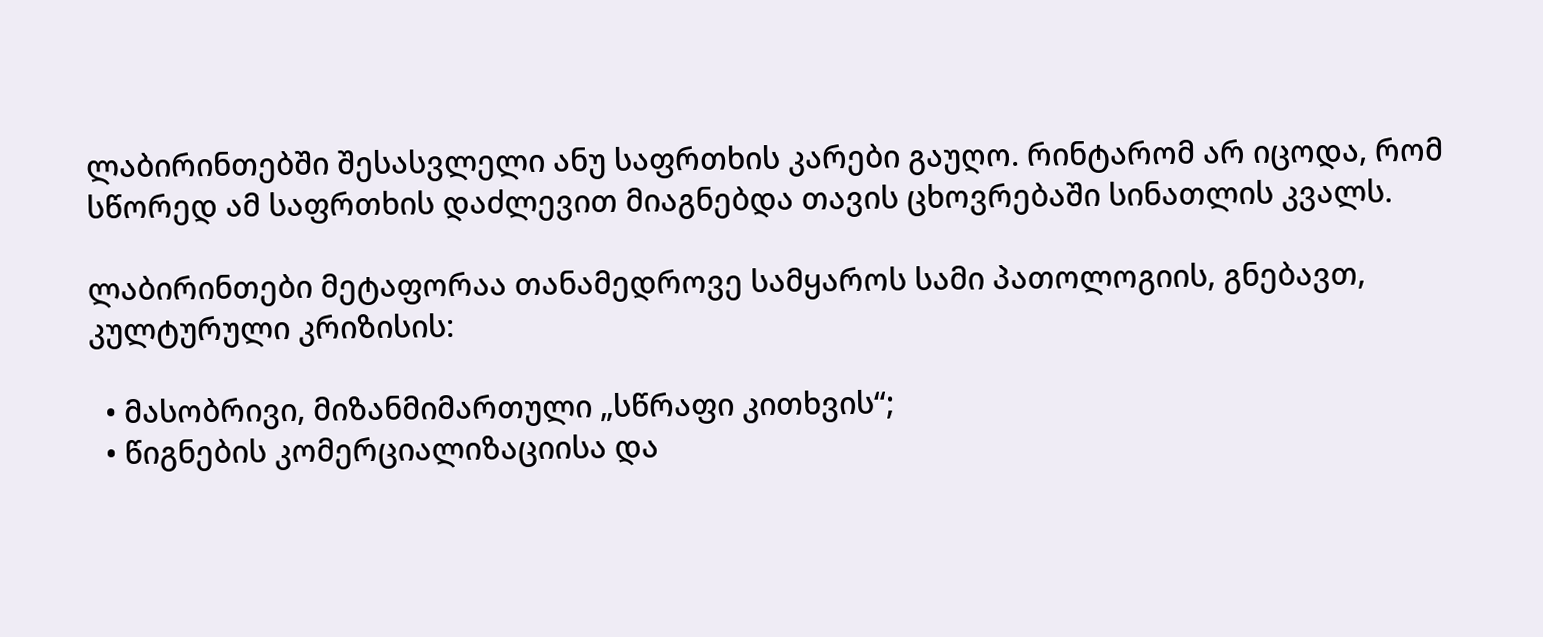ლაბირინთებში შესასვლელი ანუ საფრთხის კარები გაუღო. რინტარომ არ იცოდა, რომ სწორედ ამ საფრთხის დაძლევით მიაგნებდა თავის ცხოვრებაში სინათლის კვალს.

ლაბირინთები მეტაფორაა თანამედროვე სამყაროს სამი პათოლოგიის, გნებავთ, კულტურული კრიზისის:

  • მასობრივი, მიზანმიმართული „სწრაფი კითხვის“;
  • წიგნების კომერციალიზაციისა და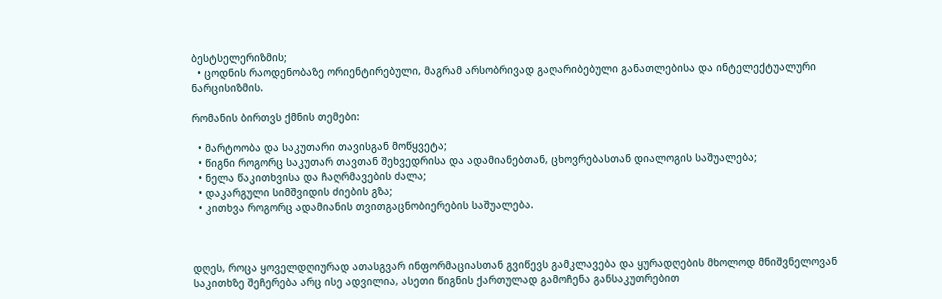ბესტსელერიზმის;
  • ცოდნის რაოდენობაზე ორიენტირებული, მაგრამ არსობრივად გაღარიბებული განათლებისა და ინტელექტუალური ნარცისიზმის.

რომანის ბირთვს ქმნის თემები:

  • მარტოობა და საკუთარი თავისგან მოწყვეტა;
  • წიგნი როგორც საკუთარ თავთან შეხვედრისა და ადამიანებთან, ცხოვრებასთან დიალოგის საშუალება;
  • ნელა წაკითხვისა და ჩაღრმავების ძალა;
  • დაკარგული სიმშვიდის ძიების გზა;
  • კითხვა როგორც ადამიანის თვითგაცნობიერების საშუალება.



დღეს, როცა ყოველდღიურად ათასგვარ ინფორმაციასთან გვიწევს გამკლავება და ყურადღების მხოლოდ მნიშვნელოვან საკითხზე შეჩერება არც ისე ადვილია, ასეთი წიგნის ქართულად გამოჩენა განსაკუთრებით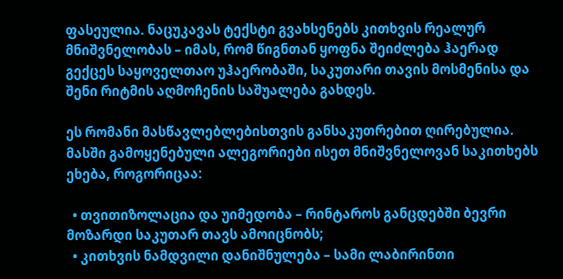ფასეულია. ნაცუკავას ტექსტი გვახსენებს კითხვის რეალურ მნიშვნელობას – იმას, რომ წიგნთან ყოფნა შეიძლება ჰაერად გექცეს საყოველთაო უჰაერობაში, საკუთარი თავის მოსმენისა და შენი რიტმის აღმოჩენის საშუალება გახდეს.

ეს რომანი მასწავლებლებისთვის განსაკუთრებით ღირებულია. მასში გამოყენებული ალეგორიები ისეთ მნიშვნელოვან საკითხებს ეხება, როგორიცაა:

  • თვითიზოლაცია და უიმედობა – რინტაროს განცდებში ბევრი მოზარდი საკუთარ თავს ამოიცნობს;
  • კითხვის ნამდვილი დანიშნულება – სამი ლაბირინთი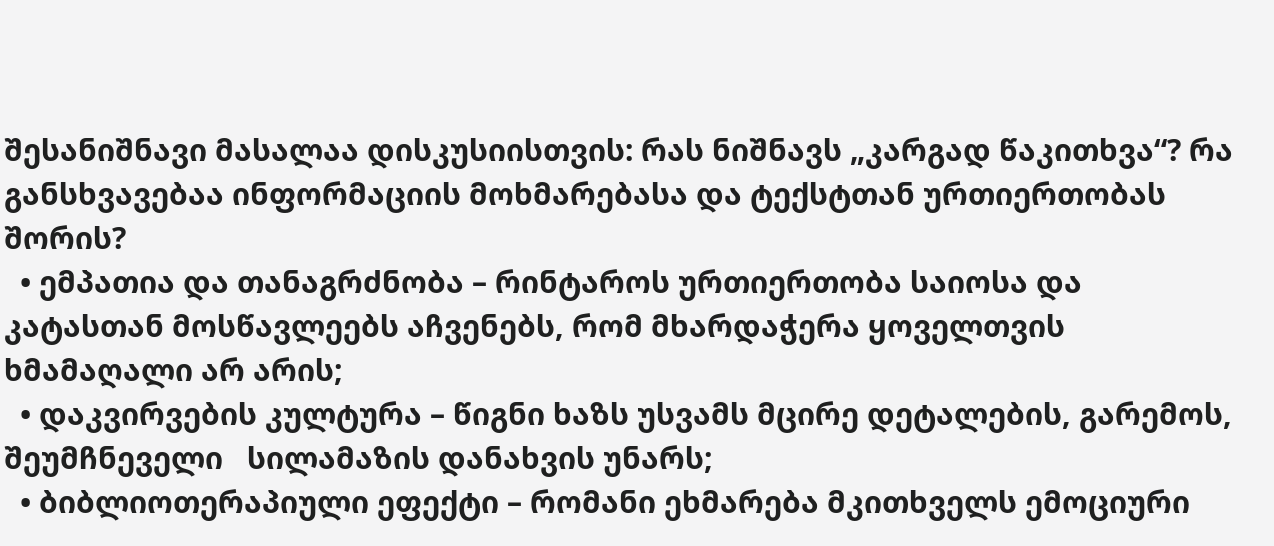შესანიშნავი მასალაა დისკუსიისთვის: რას ნიშნავს „კარგად წაკითხვა“? რა განსხვავებაა ინფორმაციის მოხმარებასა და ტექსტთან ურთიერთობას შორის?
  • ემპათია და თანაგრძნობა – რინტაროს ურთიერთობა საიოსა და კატასთან მოსწავლეებს აჩვენებს, რომ მხარდაჭერა ყოველთვის ხმამაღალი არ არის;
  • დაკვირვების კულტურა – წიგნი ხაზს უსვამს მცირე დეტალების, გარემოს, შეუმჩნეველი   სილამაზის დანახვის უნარს;
  • ბიბლიოთერაპიული ეფექტი – რომანი ეხმარება მკითხველს ემოციური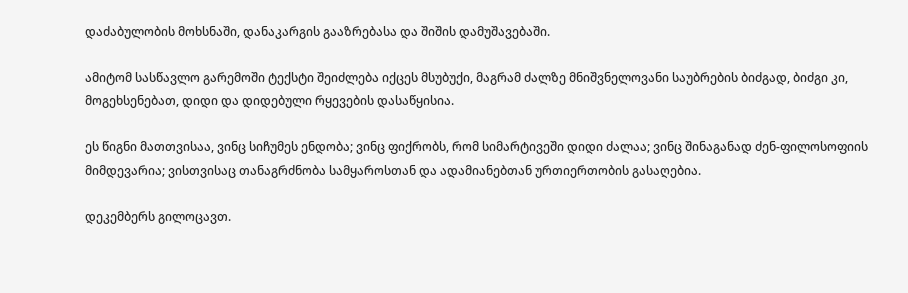დაძაბულობის მოხსნაში, დანაკარგის გააზრებასა და შიშის დამუშავებაში.

ამიტომ სასწავლო გარემოში ტექსტი შეიძლება იქცეს მსუბუქი, მაგრამ ძალზე მნიშვნელოვანი საუბრების ბიძგად, ბიძგი კი, მოგეხსენებათ, დიდი და დიდებული რყევების დასაწყისია.

ეს წიგნი მათთვისაა, ვინც სიჩუმეს ენდობა; ვინც ფიქრობს, რომ სიმარტივეში დიდი ძალაა; ვინც შინაგანად ძენ-ფილოსოფიის მიმდევარია; ვისთვისაც თანაგრძნობა სამყაროსთან და ადამიანებთან ურთიერთობის გასაღებია.

დეკემბერს გილოცავთ.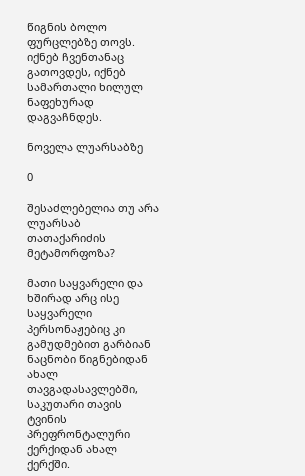წიგნის ბოლო ფურცლებზე თოვს. იქნებ ჩვენთანაც გათოვდეს, იქნებ სამართალი ხილულ ნაფეხურად დაგვაჩნდეს.

ნოველა ლუარსაბზე

0

შესაძლებელია თუ არა ლუარსაბ თათაქარიძის მეტამორფოზა?

მათი საყვარელი და ხშირად არც ისე საყვარელი პერსონაჟებიც კი გამუდმებით გარბიან ნაცნობი წიგნებიდან ახალ თავგადასავლებში, საკუთარი თავის ტვინის პრეფრონტალური ქერქიდან ახალ ქერქში.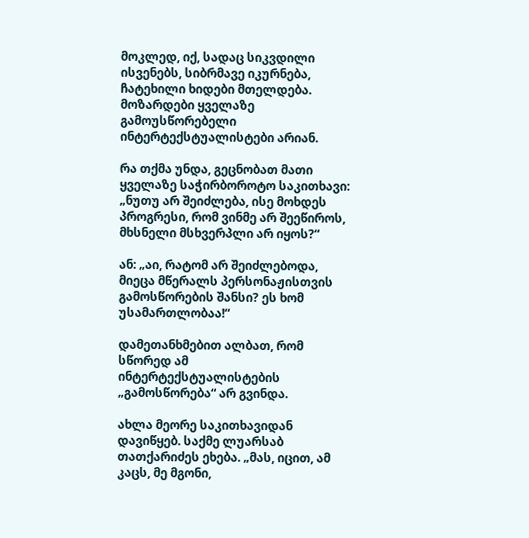მოკლედ, იქ, სადაც სიკვდილი ისვენებს, სიბრმავე იკურნება, ჩატეხილი ხიდები მთელდება. მოზარდები ყველაზე გამოუსწორებელი ინტერტექსტუალისტები არიან.

რა თქმა უნდა, გეცნობათ მათი ყველაზე საჭირბოროტო საკითხავი: „ნუთუ არ შეიძლება, ისე მოხდეს პროგრესი, რომ ვინმე არ შეეწიროს, მხსნელი მსხვერპლი არ იყოს?“

ან: „აი, რატომ არ შეიძლებოდა, მიეცა მწერალს პერსონაჟისთვის გამოსწორების შანსი? ეს ხომ უსამართლობაა!“

დამეთანხმებით ალბათ, რომ სწორედ ამ ინტერტექსტუალისტების „გამოსწორება“ არ გვინდა.

ახლა მეორე საკითხავიდან დავიწყებ. საქმე ლუარსაბ თათქარიძეს ეხება. „მას, იცით, ამ კაცს, მე მგონი,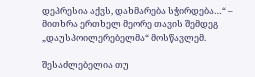დეპრესია აქვს, დახმარება სჭირდება…“ – მითხრა ერთხელ მეორე თავის შემდეგ „დაუსპოილერებელმა“ მოსწავლემ.

შესაძლებელია თუ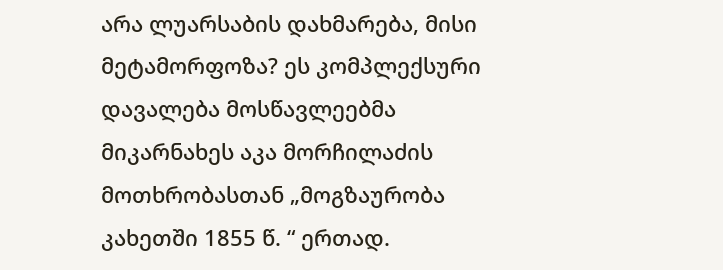არა ლუარსაბის დახმარება, მისი მეტამორფოზა? ეს კომპლექსური დავალება მოსწავლეებმა მიკარნახეს აკა მორჩილაძის მოთხრობასთან „მოგზაურობა კახეთში 1855 წ. “ ერთად.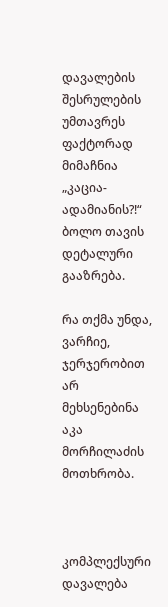დავალების შესრულების უმთავრეს ფაქტორად მიმაჩნია „კაცია-ადამიანის?!“ ბოლო თავის დეტალური გააზრება.

რა თქმა უნდა, ვარჩიე, ჯერჯერობით არ მეხსენებინა აკა მორჩილაძის მოთხრობა.



კომპლექსური დავალება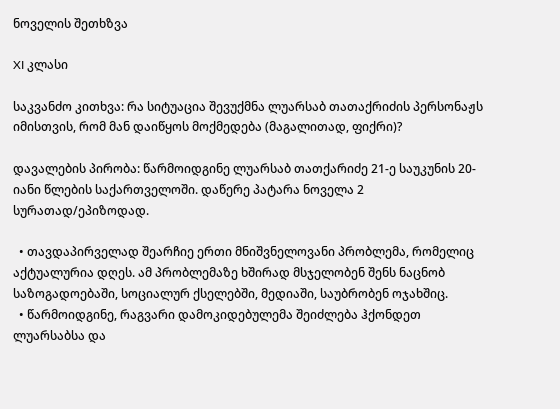ნოველის შეთხზვა

XI კლასი

საკვანძო კითხვა: რა სიტუაცია შევუქმნა ლუარსაბ თათაქრიძის პერსონაჟს იმისთვის, რომ მან დაიწყოს მოქმედება (მაგალითად, ფიქრი)?

დავალების პირობა: წარმოიდგინე ლუარსაბ თათქარიძე 21-ე საუკუნის 20-იანი წლების საქართველოში. დაწერე პატარა ნოველა 2 სურათად/ეპიზოდად.

  • თავდაპირველად შეარჩიე ერთი მნიშვნელოვანი პრობლემა, რომელიც აქტუალურია დღეს. ამ პრობლემაზე ხშირად მსჯელობენ შენს ნაცნობ საზოგადოებაში, სოციალურ ქსელებში, მედიაში, საუბრობენ ოჯახშიც.
  • წარმოიდგინე, რაგვარი დამოკიდებულემა შეიძლება ჰქონდეთ ლუარსაბსა და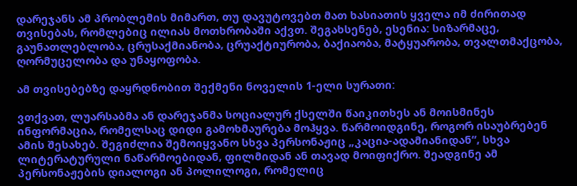დარეჯანს ამ პრობლემის მიმართ, თუ დავუტოვებთ მათ ხასიათის ყველა იმ ძირითად თვისებას, რომლებიც ილიას მოთხრობაში აქვთ. შეგახსენებ, ესენია: სიზარმაცე, გაუნათლებლობა, ცრუსაქმიანობა, ცრუაქტიურობა, ბაქიაობა, მატყუარობა, თვალთმაქცობა, ღორმუცელობა და უნაყოფობა.

ამ თვისებებზე დაყრდნობით შექმენი ნოველის 1-ელი სურათი:

ვთქვათ, ლუარსაბმა ან დარეჯანმა სოციალურ ქსელში წაიკითხეს ან მოისმინეს ინფორმაცია, რომელსაც დიდი გამოხმაურება მოჰყვა. წარმოიდგინე, როგორ ისაუბრებენ ამის შესახებ. შეგიძლია შემოიყვანო სხვა პერსონაჟიც „კაცია-ადამიანიდან“, სხვა ლიტერატურული ნაწარმოებიდან, ფილმიდან ან თავად მოიფიქრო. შეადგინე ამ პერსონაჟების დიალოგი ან პოლილოგი, რომელიც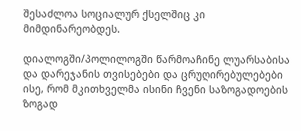შესაძლოა სოციალურ ქსელშიც კი მიმდინარეობდეს.

დიალოგში/პოლილოგში წარმოაჩინე ლუარსაბისა და დარეჯანის თვისებები და ცრუღირებულებები ისე, რომ მკითხველმა ისინი ჩვენი საზოგადოების ზოგად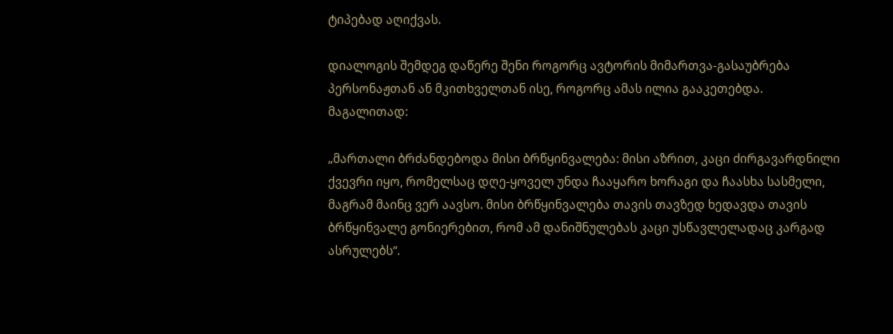ტიპებად აღიქვას.

დიალოგის შემდეგ დაწერე შენი როგორც ავტორის მიმართვა-გასაუბრება პერსონაჟთან ან მკითხველთან ისე, როგორც ამას ილია გააკეთებდა. მაგალითად:

„მართალი ბრძანდებოდა მისი ბრწყინვალება: მისი აზრით, კაცი ძირგავარდნილი ქვევრი იყო, რომელსაც დღე-ყოველ უნდა ჩააყარო ხორაგი და ჩაასხა სასმელი, მაგრამ მაინც ვერ აავსო. მისი ბრწყინვალება თავის თავზედ ხედავდა თავის ბრწყინვალე გონიერებით, რომ ამ დანიშნულებას კაცი უსწავლელადაც კარგად ასრულებს“.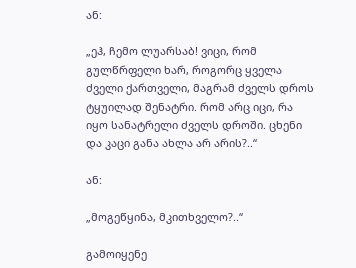ან:

„ეჰ, ჩემო ლუარსაბ! ვიცი, რომ გულწრფელი ხარ, როგორც ყველა ძველი ქართველი, მაგრამ ძველს დროს ტყუილად შენატრი. რომ არც იცი, რა იყო სანატრელი ძველს დროში. ცხენი და კაცი განა ახლა არ არის?..“

ან:

„მოგეწყინა, მკითხველო?..“

გამოიყენე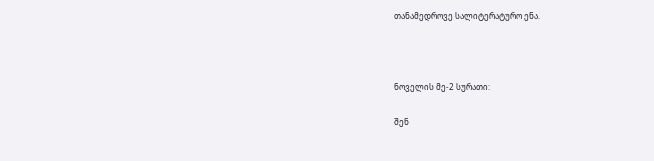თანამედროვე სალიტერატურო ენა.



ნოველის მე-2 სურათი:

შენ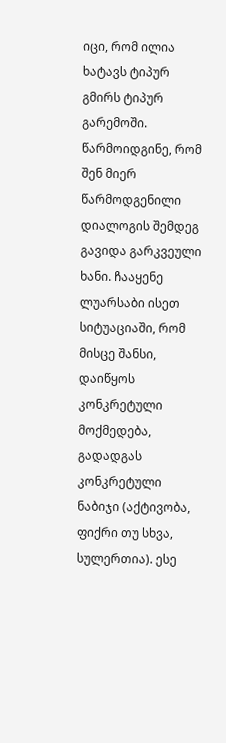იცი, რომ ილია ხატავს ტიპურ გმირს ტიპურ გარემოში. წარმოიდგინე, რომ შენ მიერ წარმოდგენილი დიალოგის შემდეგ გავიდა გარკვეული ხანი. ჩააყენე ლუარსაბი ისეთ სიტუაციაში, რომ მისცე შანსი, დაიწყოს კონკრეტული მოქმედება, გადადგას კონკრეტული ნაბიჯი (აქტივობა, ფიქრი თუ სხვა, სულერთია). ესე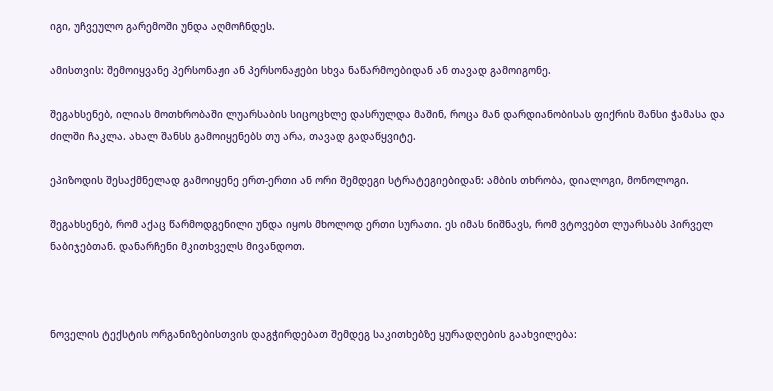იგი, უჩვეულო გარემოში უნდა აღმოჩნდეს.

ამისთვის: შემოიყვანე პერსონაჟი ან პერსონაჟები სხვა ნაწარმოებიდან ან თავად გამოიგონე.

შეგახსენებ, ილიას მოთხრობაში ლუარსაბის სიცოცხლე დასრულდა მაშინ, როცა მან დარდიანობისას ფიქრის შანსი ჭამასა და ძილში ჩაკლა. ახალ შანსს გამოიყენებს თუ არა, თავად გადაწყვიტე.

ეპიზოდის შესაქმნელად გამოიყენე ერთ-ერთი ან ორი შემდეგი სტრატეგიებიდან: ამბის თხრობა, დიალოგი, მონოლოგი.

შეგახსენებ, რომ აქაც წარმოდგენილი უნდა იყოს მხოლოდ ერთი სურათი. ეს იმას ნიშნავს, რომ ვტოვებთ ლუარსაბს პირველ ნაბიჯებთან. დანარჩენი მკითხველს მივანდოთ.



ნოველის ტექსტის ორგანიზებისთვის დაგჭირდებათ შემდეგ საკითხებზე ყურადღების გაახვილება: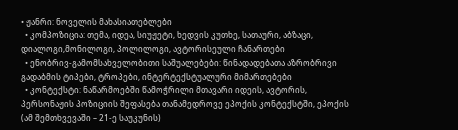• ჟანრი: ნოველის მახასიათებლები
  • კომპოზიცია: თემა, იდეა, სიუჟეტი, ხედვის კუთხე, სათაური, აბზაცი, დიალოგი,მონილოგი, პოლილოგი, ავტორისეული ჩანართები
  • ენობრივ-გამომსახველობითი საშუალებები: წინადადებათა აზრობრივი გადაბმის ტიპები, ტროპები, ინტერტექსტუალური მიმართებები
  • კონტექსტი: ნაწარმოებში წამოჭრილი მთავარი იდეის, ავტორის, პერსონაჟის პოზიციის შეფასება თანამედროვე ეპოქის კონტექსტში, ეპოქის (ამ შემთხვევაში – 21-ე საუკუნის)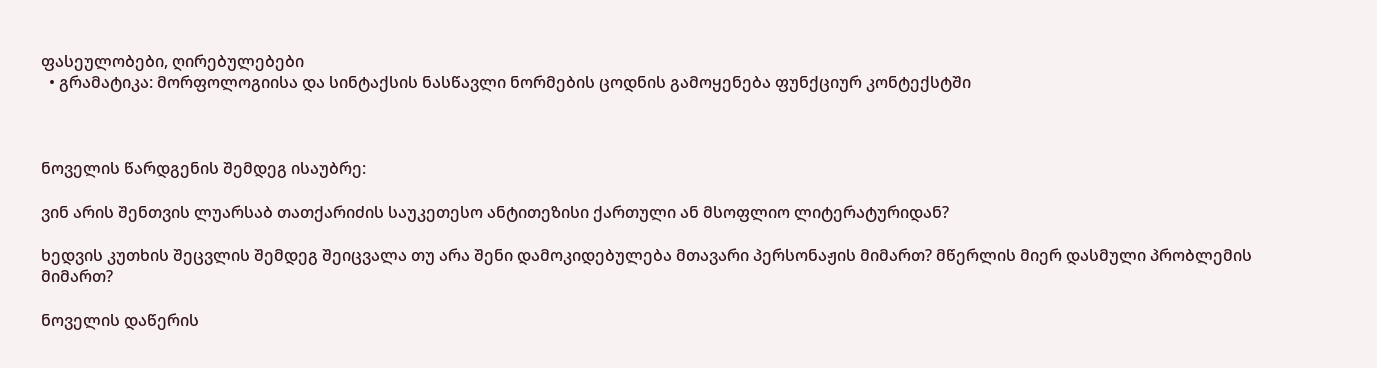ფასეულობები, ღირებულებები
  • გრამატიკა: მორფოლოგიისა და სინტაქსის ნასწავლი ნორმების ცოდნის გამოყენება ფუნქციურ კონტექსტში



ნოველის წარდგენის შემდეგ ისაუბრე:

ვინ არის შენთვის ლუარსაბ თათქარიძის საუკეთესო ანტითეზისი ქართული ან მსოფლიო ლიტერატურიდან?

ხედვის კუთხის შეცვლის შემდეგ შეიცვალა თუ არა შენი დამოკიდებულება მთავარი პერსონაჟის მიმართ? მწერლის მიერ დასმული პრობლემის მიმართ?

ნოველის დაწერის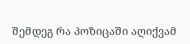შემდეგ რა პოზიცაში აღიქვამ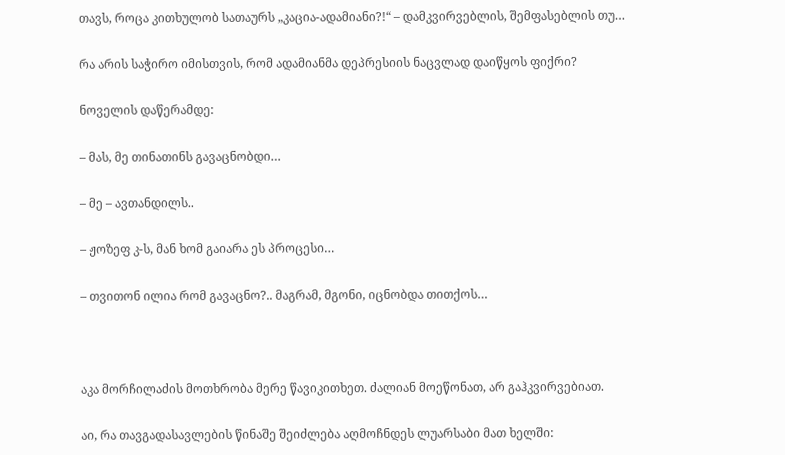თავს, როცა კითხულობ სათაურს „კაცია-ადამიანი?!“ – დამკვირვებლის, შემფასებლის თუ…

რა არის საჭირო იმისთვის, რომ ადამიანმა დეპრესიის ნაცვლად დაიწყოს ფიქრი?

ნოველის დაწერამდე:

– მას, მე თინათინს გავაცნობდი…

– მე – ავთანდილს..

– ჟოზეფ კ-ს, მან ხომ გაიარა ეს პროცესი…

– თვითონ ილია რომ გავაცნო?.. მაგრამ, მგონი, იცნობდა თითქოს…



აკა მორჩილაძის მოთხრობა მერე წავიკითხეთ. ძალიან მოეწონათ, არ გაჰკვირვებიათ.

აი, რა თავგადასავლების წინაშე შეიძლება აღმოჩნდეს ლუარსაბი მათ ხელში: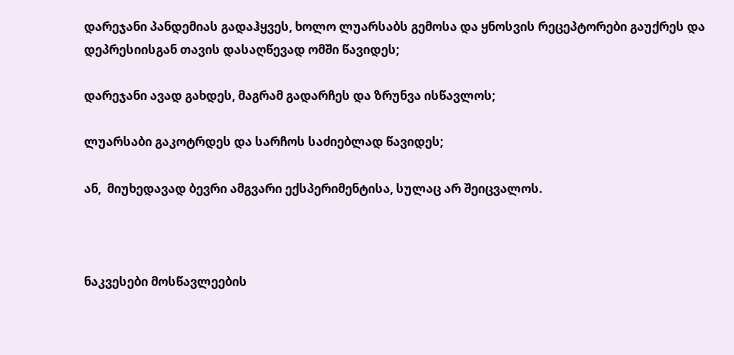დარეჯანი პანდემიას გადაჰყვეს, ხოლო ლუარსაბს გემოსა და ყნოსვის რეცეპტორები გაუქრეს და დეპრესიისგან თავის დასაღწევად ომში წავიდეს;

დარეჯანი ავად გახდეს, მაგრამ გადარჩეს და ზრუნვა ისწავლოს;

ლუარსაბი გაკოტრდეს და სარჩოს საძიებლად წავიდეს;

ან,  მიუხედავად ბევრი ამგვარი ექსპერიმენტისა, სულაც არ შეიცვალოს.



ნაკვესები მოსწავლეების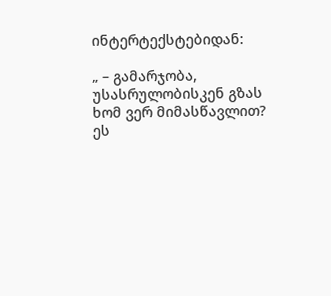ინტერტექსტებიდან:

„ – გამარჯობა, უსასრულობისკენ გზას ხომ ვერ მიმასწავლით? ეს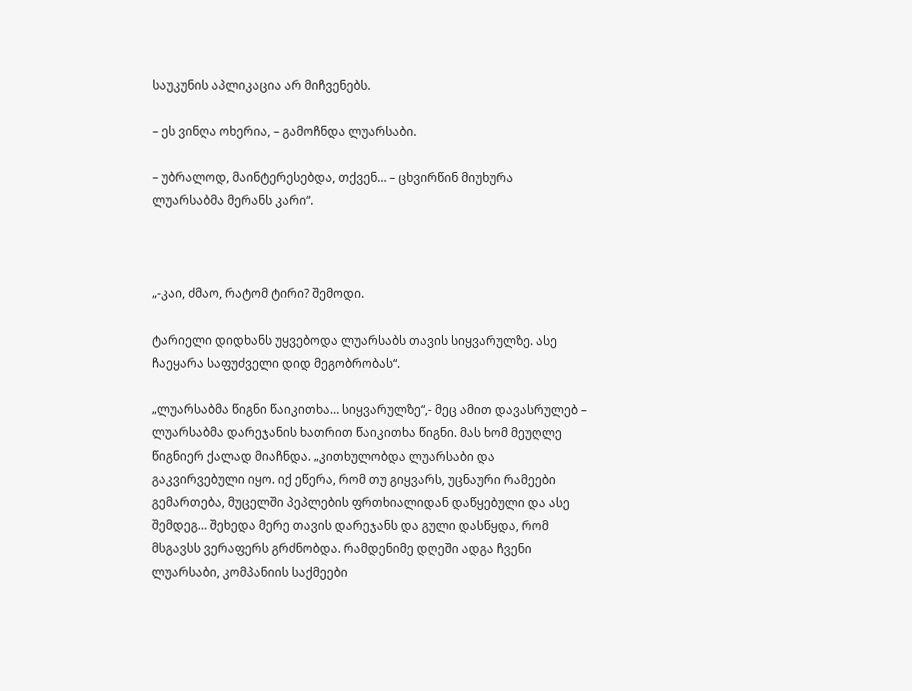საუკუნის აპლიკაცია არ მიჩვენებს.

– ეს ვინღა ოხერია, – გამოჩნდა ლუარსაბი.

– უბრალოდ, მაინტერესებდა, თქვენ… – ცხვირწინ მიუხურა ლუარსაბმა მერანს კარი“.



„-კაი, ძმაო, რატომ ტირი? შემოდი.

ტარიელი დიდხანს უყვებოდა ლუარსაბს თავის სიყვარულზე. ასე ჩაეყარა საფუძველი დიდ მეგობრობას“.

„ლუარსაბმა წიგნი წაიკითხა… სიყვარულზე“,- მეც ამით დავასრულებ – ლუარსაბმა დარეჯანის ხათრით წაიკითხა წიგნი. მას ხომ მეუღლე წიგნიერ ქალად მიაჩნდა. „კითხულობდა ლუარსაბი და გაკვირვებული იყო. იქ ეწერა, რომ თუ გიყვარს, უცნაური რამეები გემართება, მუცელში პეპლების ფრთხიალიდან დაწყებული და ასე შემდეგ… შეხედა მერე თავის დარეჯანს და გული დასწყდა, რომ მსგავსს ვერაფერს გრძნობდა. რამდენიმე დღეში ადგა ჩვენი ლუარსაბი, კომპანიის საქმეები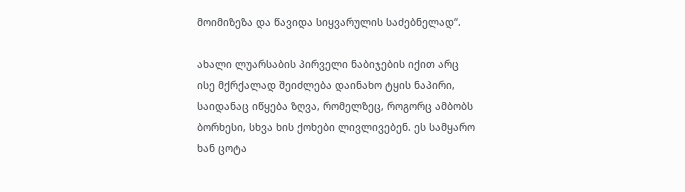მოიმიზეზა და წავიდა სიყვარულის საძებნელად“.

ახალი ლუარსაბის პირველი ნაბიჯების იქით არც ისე მქრქალად შეიძლება დაინახო ტყის ნაპირი, საიდანაც იწყება ზღვა, რომელზეც, როგორც ამბობს ბორხესი, სხვა ხის ქოხები ლივლივებენ. ეს სამყარო ხან ცოტა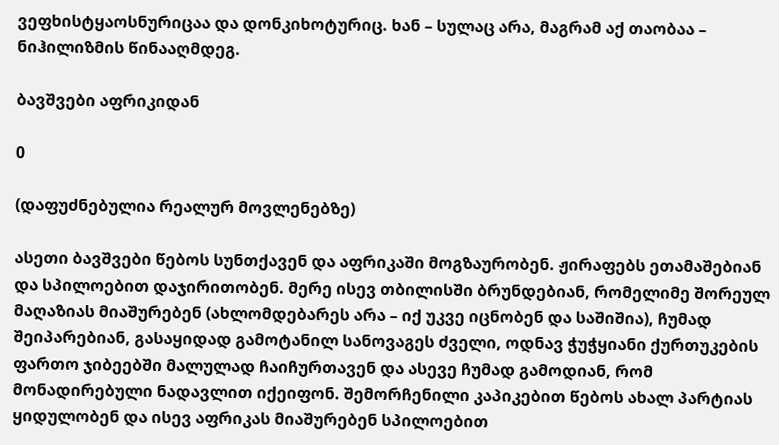ვეფხისტყაოსნურიცაა და დონკიხოტურიც. ხან – სულაც არა, მაგრამ აქ თაობაა – ნიჰილიზმის წინააღმდეგ.

ბავშვები აფრიკიდან

0

(დაფუძნებულია რეალურ მოვლენებზე)

ასეთი ბავშვები წებოს სუნთქავენ და აფრიკაში მოგზაურობენ. ჟირაფებს ეთამაშებიან და სპილოებით დაჯირითობენ. მერე ისევ თბილისში ბრუნდებიან, რომელიმე შორეულ მაღაზიას მიაშურებენ (ახლომდებარეს არა – იქ უკვე იცნობენ და საშიშია), ჩუმად შეიპარებიან, გასაყიდად გამოტანილ სანოვაგეს ძველი, ოდნავ ჭუჭყიანი ქურთუკების ფართო ჯიბეებში მალულად ჩაიჩურთავენ და ასევე ჩუმად გამოდიან, რომ მონადირებული ნადავლით იქეიფონ. შემორჩენილი კაპიკებით წებოს ახალ პარტიას ყიდულობენ და ისევ აფრიკას მიაშურებენ სპილოებით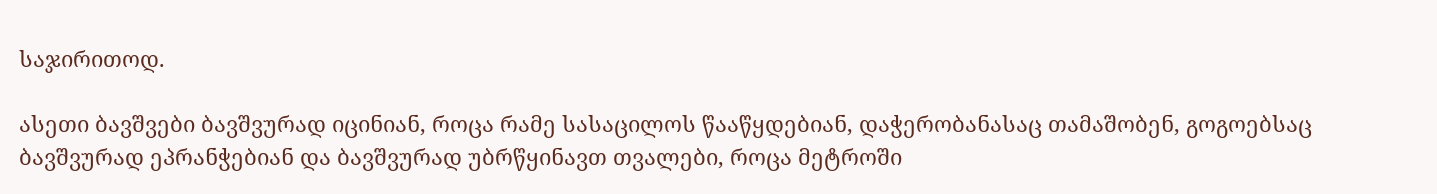საჯირითოდ.

ასეთი ბავშვები ბავშვურად იცინიან, როცა რამე სასაცილოს წააწყდებიან, დაჭერობანასაც თამაშობენ, გოგოებსაც ბავშვურად ეპრანჭებიან და ბავშვურად უბრწყინავთ თვალები, როცა მეტროში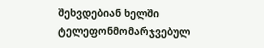შეხვდებიან ხელში ტელეფონმომარჯვებულ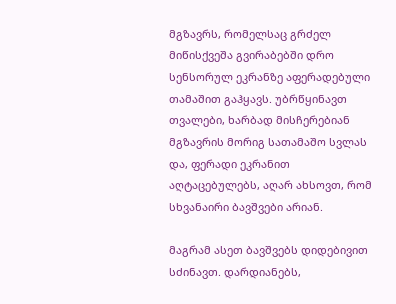მგზავრს, რომელსაც გრძელ მიწისქვეშა გვირაბებში დრო სენსორულ ეკრანზე აფერადებული თამაშით გაჰყავს. უბრწყინავთ თვალები, ხარბად მისჩერებიან მგზავრის მორიგ სათამაშო სვლას და, ფერადი ეკრანით აღტაცებულებს, აღარ ახსოვთ, რომ სხვანაირი ბავშვები არიან.

მაგრამ ასეთ ბავშვებს დიდებივით სძინავთ. დარდიანებს,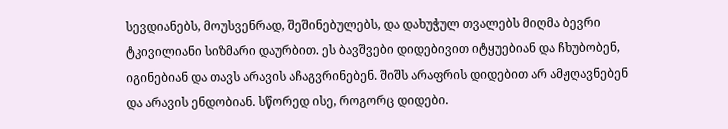სევდიანებს, მოუსვენრად, შეშინებულებს, და დახუჭულ თვალებს მიღმა ბევრი ტკივილიანი სიზმარი დაურბით. ეს ბავშვები დიდებივით იტყუებიან და ჩხუბობენ, იგინებიან და თავს არავის აჩაგვრინებენ. შიშს არაფრის დიდებით არ ამჟღავნებენ და არავის ენდობიან. სწორედ ისე, როგორც დიდები.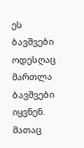ეს ბავშვები ოდესღაც მართლა ბავშვები იყვნენ. მათაც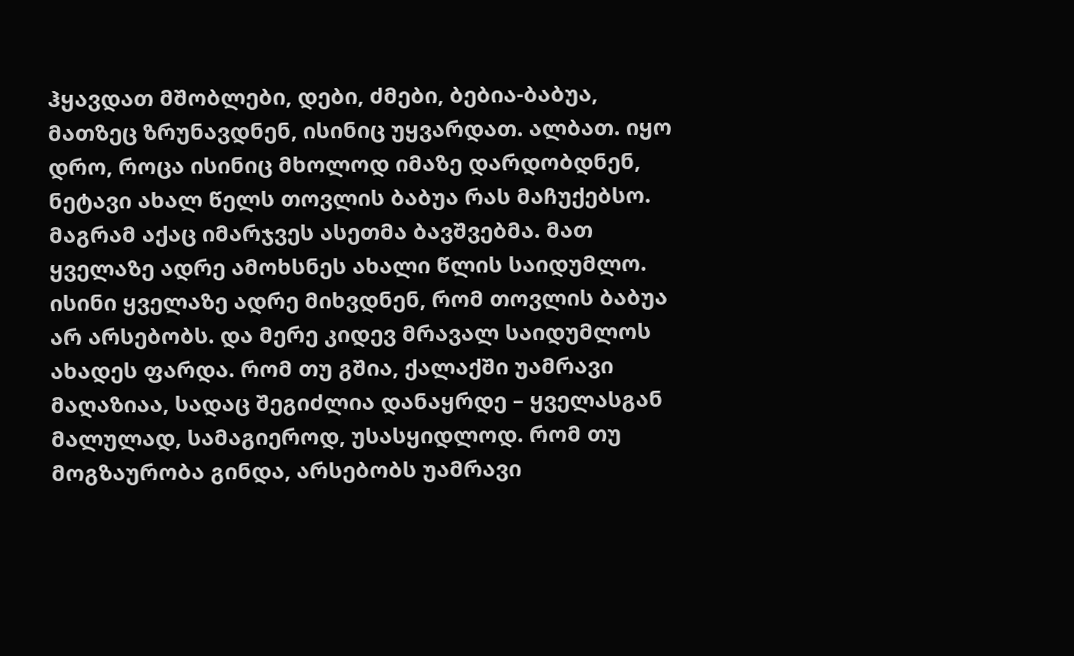ჰყავდათ მშობლები, დები, ძმები, ბებია-ბაბუა, მათზეც ზრუნავდნენ, ისინიც უყვარდათ. ალბათ. იყო დრო, როცა ისინიც მხოლოდ იმაზე დარდობდნენ, ნეტავი ახალ წელს თოვლის ბაბუა რას მაჩუქებსო. მაგრამ აქაც იმარჯვეს ასეთმა ბავშვებმა. მათ ყველაზე ადრე ამოხსნეს ახალი წლის საიდუმლო. ისინი ყველაზე ადრე მიხვდნენ, რომ თოვლის ბაბუა არ არსებობს. და მერე კიდევ მრავალ საიდუმლოს ახადეს ფარდა. რომ თუ გშია, ქალაქში უამრავი მაღაზიაა, სადაც შეგიძლია დანაყრდე – ყველასგან მალულად, სამაგიეროდ, უსასყიდლოდ. რომ თუ მოგზაურობა გინდა, არსებობს უამრავი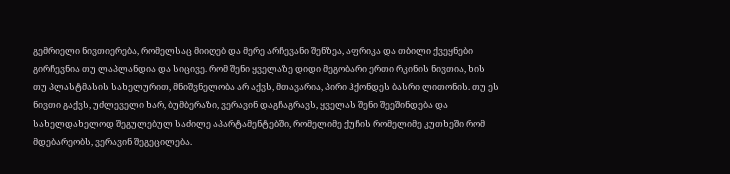გემრიელი ნივთიერება, რომელსაც მიიღებ და მერე არჩევანი შენზეა, აფრიკა და თბილი ქვეყნები გირჩევნია თუ ლაპლანდია და სიცივე. რომ შენი ყველაზე დიდი მეგობარი ერთი რკინის ნივთია, ხის თუ პლასტმასის სახელურით, მნიშვნელობა არ აქვს, მთავარია, პირი ჰქონდეს ბასრი ლითონის. თუ ეს ნივთი გაქვს, უძლეველი ხარ, ბუმბერაზი, ვერავინ დაგჩაგრავს, ყველას შენი შეეშინდება და სახელდახელოდ შეგულებულ საძილე აპარტამენტებში, რომელიმე ქუჩის რომელიმე კუთხეში რომ მდებარეობს, ვერავინ შეგეცილება.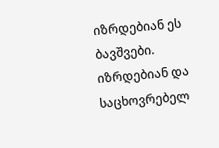იზრდებიან ეს ბავშვები. იზრდებიან და საცხოვრებელ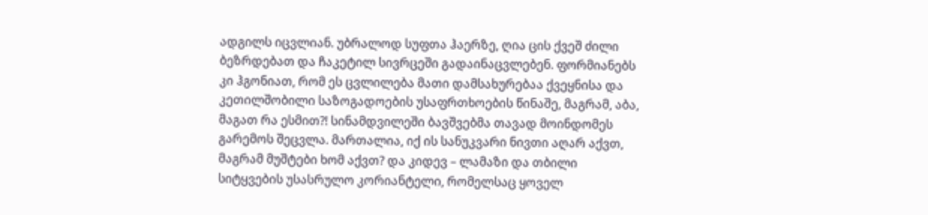ადგილს იცვლიან. უბრალოდ სუფთა ჰაერზე, ღია ცის ქვეშ ძილი ბეზრდებათ და ჩაკეტილ სივრცეში გადაინაცვლებენ. ფორმიანებს კი ჰგონიათ, რომ ეს ცვლილება მათი დამსახურებაა ქვეყნისა და კეთილშობილი საზოგადოების უსაფრთხოების წინაშე, მაგრამ, აბა, მაგათ რა ესმით?! სინამდვილეში ბავშვებმა თავად მოინდომეს გარემოს შეცვლა. მართალია, იქ ის სანუკვარი ნივთი აღარ აქვთ, მაგრამ მუშტები ხომ აქვთ? და კიდევ – ლამაზი და თბილი სიტყვების უსასრულო კორიანტელი, რომელსაც ყოველ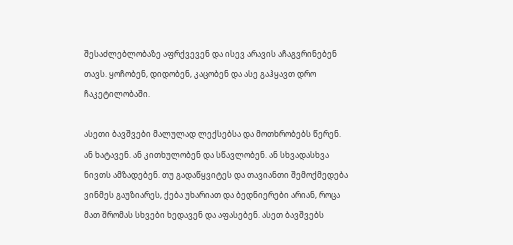შესაძლებლობაზე აფრქვევენ და ისევ არავის აჩაგვრინებენ თავს. ყოჩობენ, დიდობენ, კაცობენ და ასე გაჰყავთ დრო ჩაკეტილობაში.

ასეთი ბავშვები მალულად ლექსებსა და მოთხრობებს წერენ. ან ხატავენ. ან კითხულობენ და სწავლობენ. ან სხვადასხვა ნივთს ამზადებენ. თუ გადაწყვიტეს და თავიანთი შემოქმედება ვინმეს გაუზიარეს, ქება უხარიათ და ბედნიერები არიან, როცა მათ შრომას სხვები ხედავენ და აფასებენ. ასეთ ბავშვებს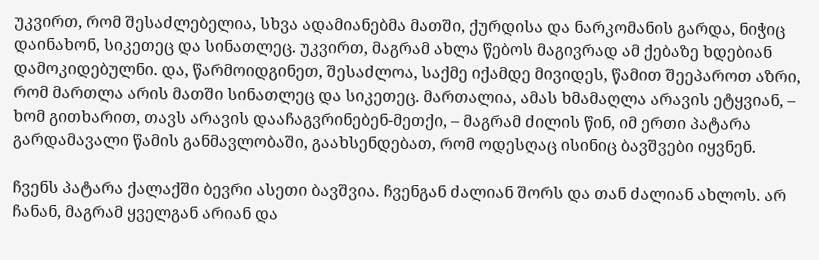უკვირთ, რომ შესაძლებელია, სხვა ადამიანებმა მათში, ქურდისა და ნარკომანის გარდა, ნიჭიც დაინახონ, სიკეთეც და სინათლეც. უკვირთ, მაგრამ ახლა წებოს მაგივრად ამ ქებაზე ხდებიან დამოკიდებულნი. და, წარმოიდგინეთ, შესაძლოა, საქმე იქამდე მივიდეს, წამით შეეპაროთ აზრი, რომ მართლა არის მათში სინათლეც და სიკეთეც. მართალია, ამას ხმამაღლა არავის ეტყვიან, – ხომ გითხარით, თავს არავის დააჩაგვრინებენ-მეთქი, – მაგრამ ძილის წინ, იმ ერთი პატარა გარდამავალი წამის განმავლობაში, გაახსენდებათ, რომ ოდესღაც ისინიც ბავშვები იყვნენ.

ჩვენს პატარა ქალაქში ბევრი ასეთი ბავშვია. ჩვენგან ძალიან შორს და თან ძალიან ახლოს. არ ჩანან, მაგრამ ყველგან არიან და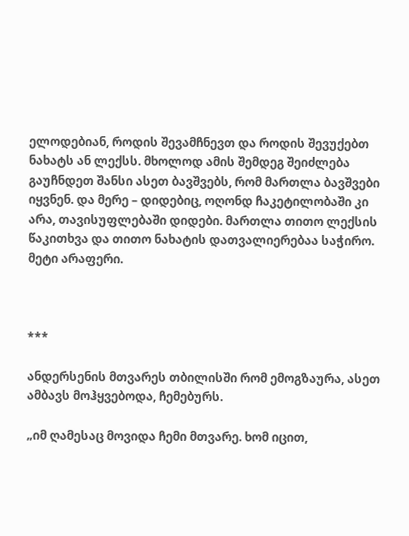ელოდებიან, როდის შევამჩნევთ და როდის შევუქებთ ნახატს ან ლექსს. მხოლოდ ამის შემდეგ შეიძლება გაუჩნდეთ შანსი ასეთ ბავშვებს, რომ მართლა ბავშვები იყვნენ. და მერე – დიდებიც, ოღონდ ჩაკეტილობაში კი არა, თავისუფლებაში დიდები. მართლა თითო ლექსის წაკითხვა და თითო ნახატის დათვალიერებაა საჭირო. მეტი არაფერი.



***

ანდერსენის მთვარეს თბილისში რომ ემოგზაურა, ასეთ ამბავს მოჰყვებოდა, ჩემებურს.

„იმ ღამესაც მოვიდა ჩემი მთვარე. ხომ იცით,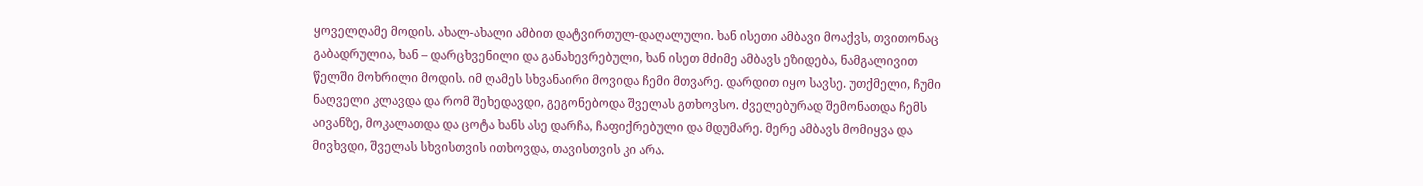ყოველღამე მოდის. ახალ-ახალი ამბით დატვირთულ-დაღალული. ხან ისეთი ამბავი მოაქვს, თვითონაც გაბადრულია, ხან – დარცხვენილი და განახევრებული, ხან ისეთ მძიმე ამბავს ეზიდება, ნამგალივით წელში მოხრილი მოდის. იმ ღამეს სხვანაირი მოვიდა ჩემი მთვარე. დარდით იყო სავსე. უთქმელი, ჩუმი ნაღველი კლავდა და რომ შეხედავდი, გეგონებოდა შველას გთხოვსო. ძველებურად შემონათდა ჩემს აივანზე, მოკალათდა და ცოტა ხანს ასე დარჩა, ჩაფიქრებული და მდუმარე. მერე ამბავს მომიყვა და მივხვდი, შველას სხვისთვის ითხოვდა, თავისთვის კი არა.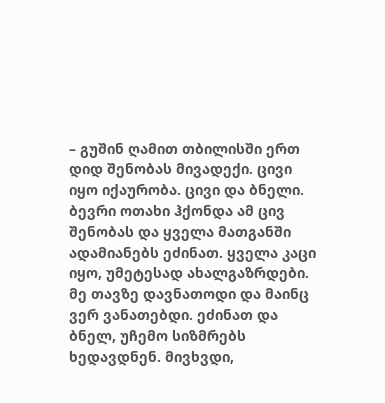– გუშინ ღამით თბილისში ერთ დიდ შენობას მივადექი. ცივი იყო იქაურობა. ცივი და ბნელი. ბევრი ოთახი ჰქონდა ამ ცივ შენობას და ყველა მათგანში ადამიანებს ეძინათ. ყველა კაცი იყო, უმეტესად ახალგაზრდები. მე თავზე დავნათოდი და მაინც ვერ ვანათებდი. ეძინათ და ბნელ, უჩემო სიზმრებს ხედავდნენ. მივხვდი,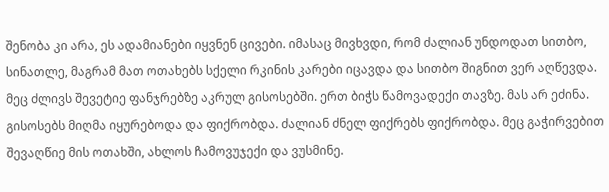შენობა კი არა, ეს ადამიანები იყვნენ ცივები. იმასაც მივხვდი, რომ ძალიან უნდოდათ სითბო, სინათლე, მაგრამ მათ ოთახებს სქელი რკინის კარები იცავდა და სითბო შიგნით ვერ აღწევდა. მეც ძლივს შევეტიე ფანჯრებზე აკრულ გისოსებში. ერთ ბიჭს წამოვადექი თავზე. მას არ ეძინა. გისოსებს მიღმა იყურებოდა და ფიქრობდა. ძალიან ძნელ ფიქრებს ფიქრობდა. მეც გაჭირვებით შევაღწიე მის ოთახში, ახლოს ჩამოვუჯექი და ვუსმინე.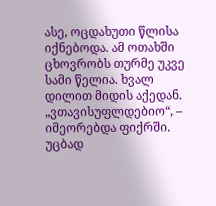ასე, ოცდახუთი წლისა იქნებოდა. ამ ოთახში ცხოვრობს თურმე უკვე სამი წელია. ხვალ დილით მიდის აქედან. „ვთავისუფლდებიო“, – იმეორებდა ფიქრში. უცბად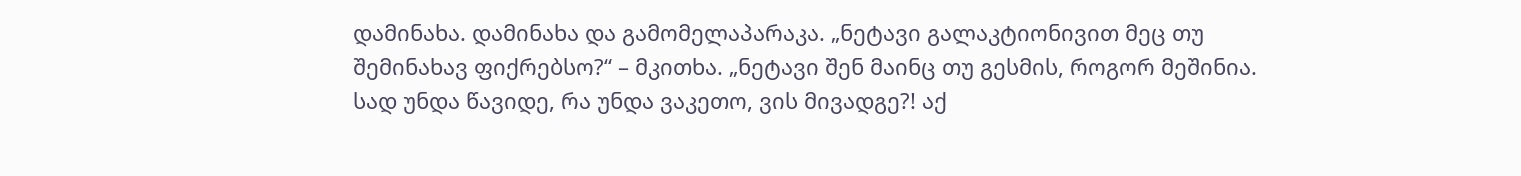დამინახა. დამინახა და გამომელაპარაკა. „ნეტავი გალაკტიონივით მეც თუ შემინახავ ფიქრებსო?“ – მკითხა. „ნეტავი შენ მაინც თუ გესმის, როგორ მეშინია. სად უნდა წავიდე, რა უნდა ვაკეთო, ვის მივადგე?! აქ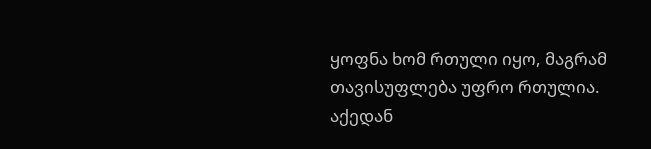ყოფნა ხომ რთული იყო, მაგრამ თავისუფლება უფრო რთულია. აქედან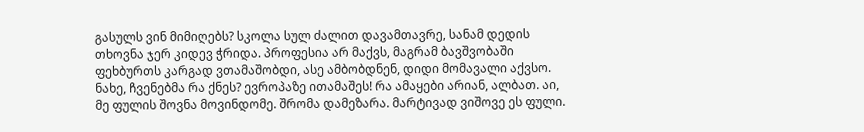გასულს ვინ მიმიღებს? სკოლა სულ ძალით დავამთავრე, სანამ დედის თხოვნა ჯერ კიდევ ჭრიდა. პროფესია არ მაქვს, მაგრამ ბავშვობაში ფეხბურთს კარგად ვთამაშობდი, ასე ამბობდნენ, დიდი მომავალი აქვსო. ნახე, ჩვენებმა რა ქნეს? ევროპაზე ითამაშეს! რა ამაყები არიან, ალბათ. აი, მე ფულის შოვნა მოვინდომე. შრომა დამეზარა. მარტივად ვიშოვე ეს ფული.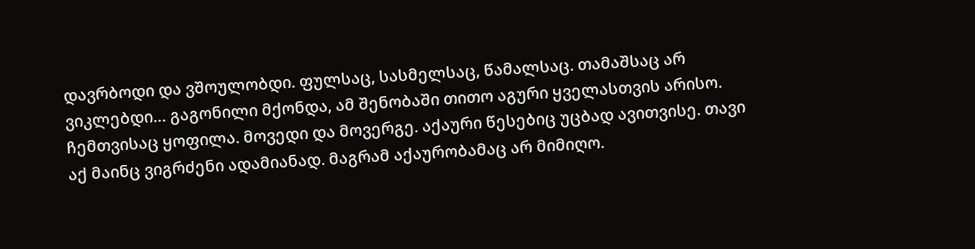დავრბოდი და ვშოულობდი. ფულსაც, სასმელსაც, წამალსაც. თამაშსაც არ ვიკლებდი… გაგონილი მქონდა, ამ შენობაში თითო აგური ყველასთვის არისო. ჩემთვისაც ყოფილა. მოვედი და მოვერგე. აქაური წესებიც უცბად ავითვისე. თავი აქ მაინც ვიგრძენი ადამიანად. მაგრამ აქაურობამაც არ მიმიღო.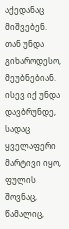აქედანაც მიშვებენ. თან უნდა გიხაროდესო, მეუბნებიან. ისევ იქ უნდა დავბრუნდე, სადაც ყველაფერი მარტივი იყო, ფულის შოვნაც, წამალიც,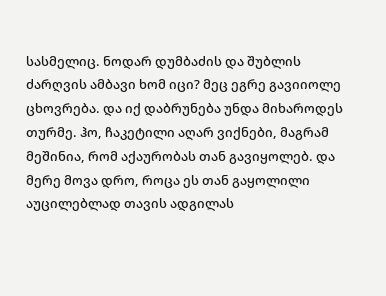სასმელიც. ნოდარ დუმბაძის და შუბლის ძარღვის ამბავი ხომ იცი? მეც ეგრე გავიიოლე ცხოვრება. და იქ დაბრუნება უნდა მიხაროდეს თურმე. ჰო, ჩაკეტილი აღარ ვიქნები, მაგრამ მეშინია, რომ აქაურობას თან გავიყოლებ. და მერე მოვა დრო, როცა ეს თან გაყოლილი აუცილებლად თავის ადგილას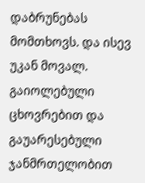დაბრუნებას მომთხოვს. და ისევ უკან მოვალ. გაიოლებული ცხოვრებით და გაუარესებული ჯანმრთელობით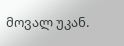მოვალ უკან.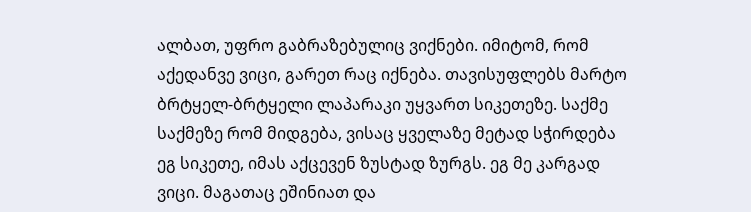ალბათ, უფრო გაბრაზებულიც ვიქნები. იმიტომ, რომ აქედანვე ვიცი, გარეთ რაც იქნება. თავისუფლებს მარტო ბრტყელ-ბრტყელი ლაპარაკი უყვართ სიკეთეზე. საქმე საქმეზე რომ მიდგება, ვისაც ყველაზე მეტად სჭირდება ეგ სიკეთე, იმას აქცევენ ზუსტად ზურგს. ეგ მე კარგად ვიცი. მაგათაც ეშინიათ და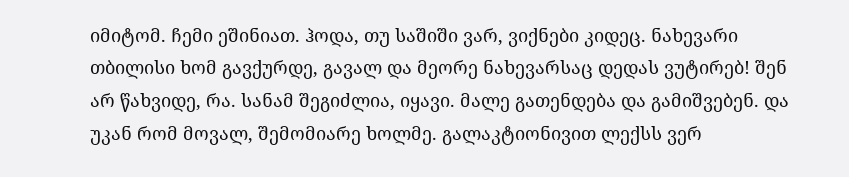იმიტომ. ჩემი ეშინიათ. ჰოდა, თუ საშიში ვარ, ვიქნები კიდეც. ნახევარი თბილისი ხომ გავქურდე, გავალ და მეორე ნახევარსაც დედას ვუტირებ! შენ არ წახვიდე, რა. სანამ შეგიძლია, იყავი. მალე გათენდება და გამიშვებენ. და უკან რომ მოვალ, შემომიარე ხოლმე. გალაკტიონივით ლექსს ვერ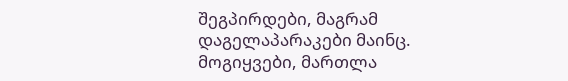შეგპირდები, მაგრამ დაგელაპარაკები მაინც. მოგიყვები, მართლა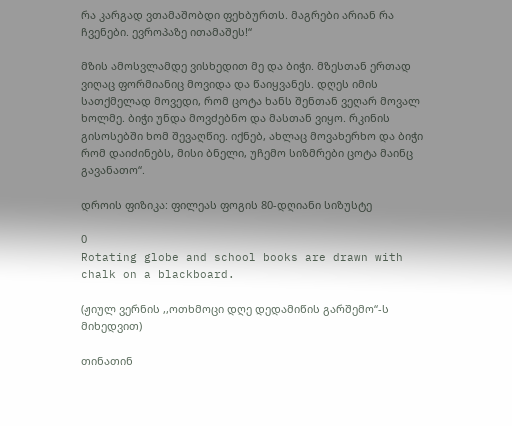რა კარგად ვთამაშობდი ფეხბურთს. მაგრები არიან რა ჩვენები. ევროპაზე ითამაშეს!“

მზის ამოსვლამდე ვისხედით მე და ბიჭი. მზესთან ერთად ვიღაც ფორმიანიც მოვიდა და წაიყვანეს. დღეს იმის სათქმელად მოვედი, რომ ცოტა ხანს შენთან ვეღარ მოვალ ხოლმე. ბიჭი უნდა მოვძებნო და მასთან ვიყო. რკინის გისოსებში ხომ შევაღწიე. იქნებ, ახლაც მოვახერხო და ბიჭი რომ დაიძინებს, მისი ბნელი, უჩემო სიზმრები ცოტა მაინც გავანათო“.

დროის ფიზიკა: ფილეას ფოგის 80-დღიანი სიზუსტე

0
Rotating globe and school books are drawn with chalk on a blackboard.

(ჟიულ ვერნის ,,ოთხმოცი დღე დედამიწის გარშემო“-ს მიხედვით)

თინათინ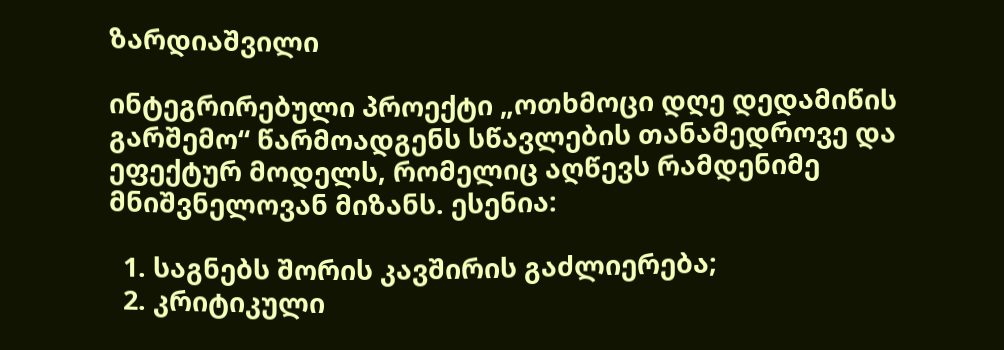ზარდიაშვილი

ინტეგრირებული პროექტი „ოთხმოცი დღე დედამიწის გარშემო“ წარმოადგენს სწავლების თანამედროვე და ეფექტურ მოდელს, რომელიც აღწევს რამდენიმე მნიშვნელოვან მიზანს. ესენია:

  1. საგნებს შორის კავშირის გაძლიერება;
  2. კრიტიკული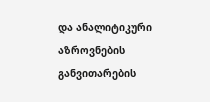და ანალიტიკური აზროვნების განვითარების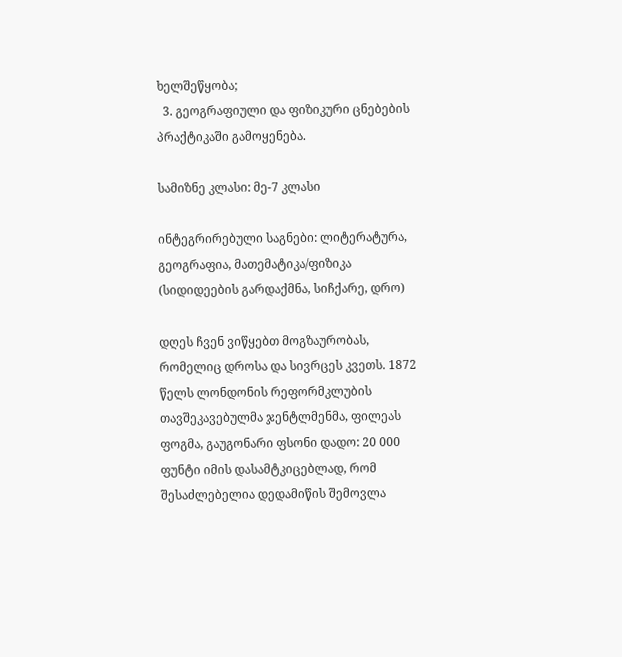ხელშეწყობა;
  3. გეოგრაფიული და ფიზიკური ცნებების პრაქტიკაში გამოყენება.

სამიზნე კლასი: მე-7 კლასი

ინტეგრირებული საგნები: ლიტერატურა, გეოგრაფია, მათემატიკა/ფიზიკა (სიდიდეების გარდაქმნა, სიჩქარე, დრო)

დღეს ჩვენ ვიწყებთ მოგზაურობას, რომელიც დროსა და სივრცეს კვეთს. 1872 წელს ლონდონის რეფორმკლუბის თავშეკავებულმა ჯენტლმენმა, ფილეას ფოგმა, გაუგონარი ფსონი დადო: 20 000 ფუნტი იმის დასამტკიცებლად, რომ შესაძლებელია დედამიწის შემოვლა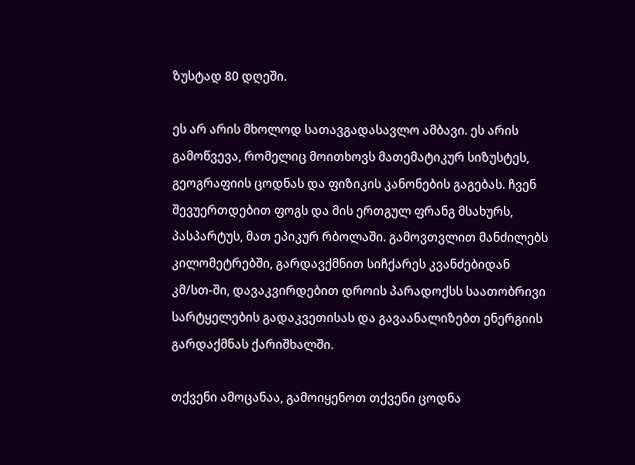ზუსტად 80 დღეში.

ეს არ არის მხოლოდ სათავგადასავლო ამბავი. ეს არის გამოწვევა, რომელიც მოითხოვს მათემატიკურ სიზუსტეს, გეოგრაფიის ცოდნას და ფიზიკის კანონების გაგებას. ჩვენ შევუერთდებით ფოგს და მის ერთგულ ფრანგ მსახურს, პასპარტუს, მათ ეპიკურ რბოლაში. გამოვთვლით მანძილებს კილომეტრებში, გარდავქმნით სიჩქარეს კვანძებიდან კმ/სთ-ში, დავაკვირდებით დროის პარადოქსს საათობრივი სარტყელების გადაკვეთისას და გავაანალიზებთ ენერგიის გარდაქმნას ქარიშხალში.

თქვენი ამოცანაა, გამოიყენოთ თქვენი ცოდნა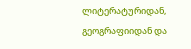ლიტერატურიდან, გეოგრაფიიდან და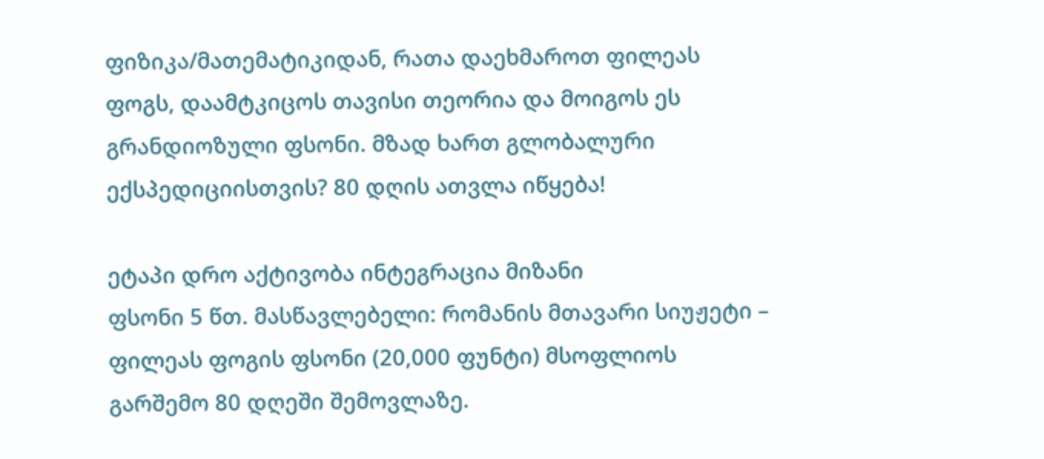ფიზიკა/მათემატიკიდან, რათა დაეხმაროთ ფილეას ფოგს, დაამტკიცოს თავისი თეორია და მოიგოს ეს გრანდიოზული ფსონი. მზად ხართ გლობალური ექსპედიციისთვის? 80 დღის ათვლა იწყება!

ეტაპი დრო აქტივობა ინტეგრაცია მიზანი
ფსონი 5 წთ. მასწავლებელი: რომანის მთავარი სიუჟეტი – ფილეას ფოგის ფსონი (20,000 ფუნტი) მსოფლიოს გარშემო 80 დღეში შემოვლაზე.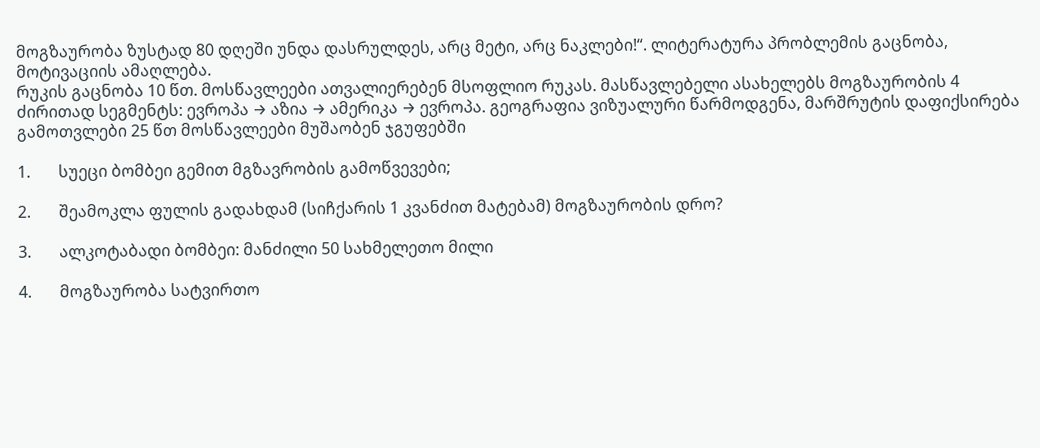მოგზაურობა ზუსტად 80 დღეში უნდა დასრულდეს, არც მეტი, არც ნაკლები!“. ლიტერატურა პრობლემის გაცნობა, მოტივაციის ამაღლება.
რუკის გაცნობა 10 წთ. მოსწავლეები ათვალიერებენ მსოფლიო რუკას. მასწავლებელი ასახელებს მოგზაურობის 4 ძირითად სეგმენტს: ევროპა → აზია → ამერიკა → ევროპა. გეოგრაფია ვიზუალური წარმოდგენა, მარშრუტის დაფიქსირება
გამოთვლები 25 წთ მოსწავლეები მუშაობენ ჯგუფებში

1.       სუეცი ბომბეი გემით მგზავრობის გამოწვევები;

2.       შეამოკლა ფულის გადახდამ (სიჩქარის 1 კვანძით მატებამ) მოგზაურობის დრო?

3.       ალკოტაბადი ბომბეი: მანძილი 50 სახმელეთო მილი

4.       მოგზაურობა სატვირთო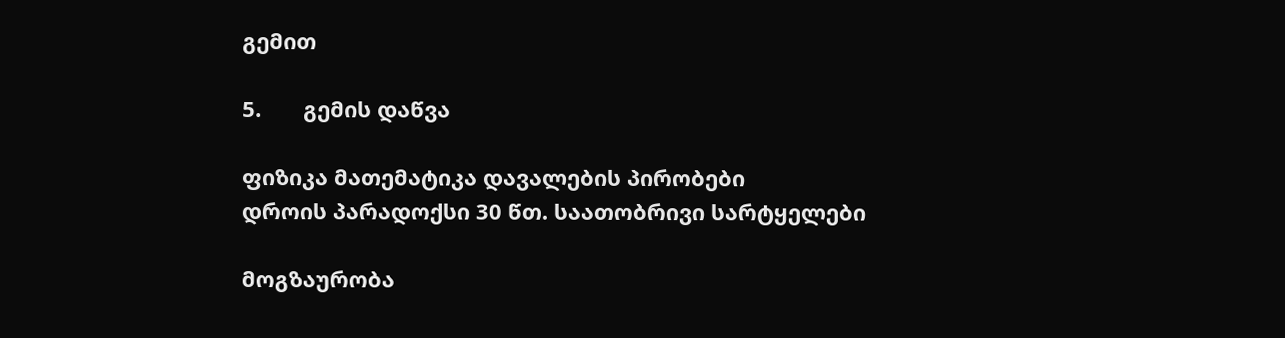გემით

5.       გემის დაწვა

ფიზიკა მათემატიკა დავალების პირობები
დროის პარადოქსი 30 წთ. საათობრივი სარტყელები

მოგზაურობა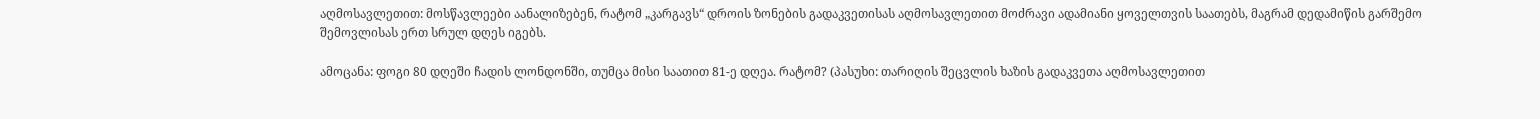აღმოსავლეთით: მოსწავლეები აანალიზებენ, რატომ „კარგავს“ დროის ზონების გადაკვეთისას აღმოსავლეთით მოძრავი ადამიანი ყოველთვის საათებს, მაგრამ დედამიწის გარშემო შემოვლისას ერთ სრულ დღეს იგებს.

ამოცანა: ფოგი 80 დღეში ჩადის ლონდონში, თუმცა მისი საათით 81-ე დღეა. რატომ? (პასუხი: თარიღის შეცვლის ხაზის გადაკვეთა აღმოსავლეთით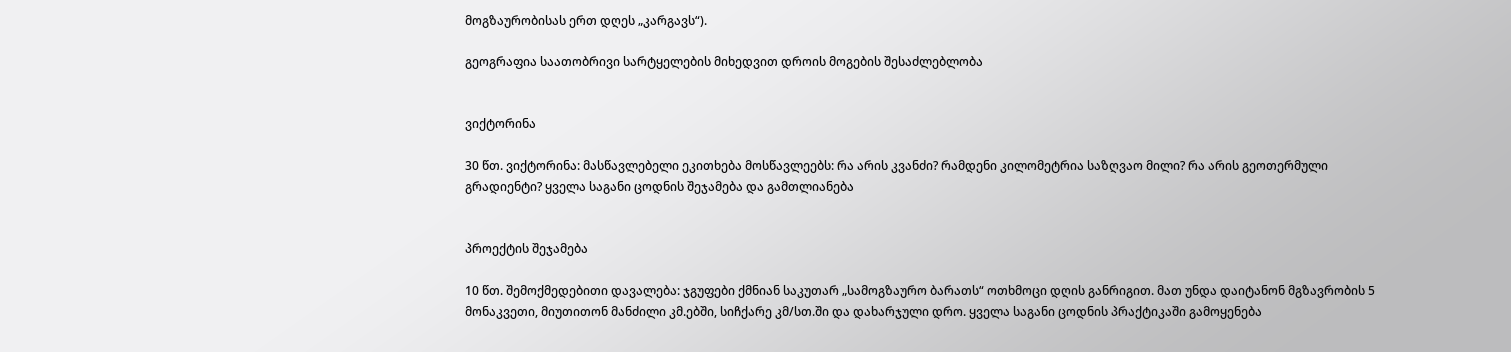მოგზაურობისას ერთ დღეს „კარგავს“).

გეოგრაფია საათობრივი სარტყელების მიხედვით დროის მოგების შესაძლებლობა


ვიქტორინა

30 წთ. ვიქტორინა: მასწავლებელი ეკითხება მოსწავლეებს: რა არის კვანძი? რამდენი კილომეტრია საზღვაო მილი? რა არის გეოთერმული გრადიენტი? ყველა საგანი ცოდნის შეჯამება და გამთლიანება


პროექტის შეჯამება

10 წთ. შემოქმედებითი დავალება: ჯგუფები ქმნიან საკუთარ „სამოგზაურო ბარათს“ ოთხმოცი დღის განრიგით. მათ უნდა დაიტანონ მგზავრობის 5 მონაკვეთი, მიუთითონ მანძილი კმ.ებში, სიჩქარე კმ/სთ.ში და დახარჯული დრო. ყველა საგანი ცოდნის პრაქტიკაში გამოყენება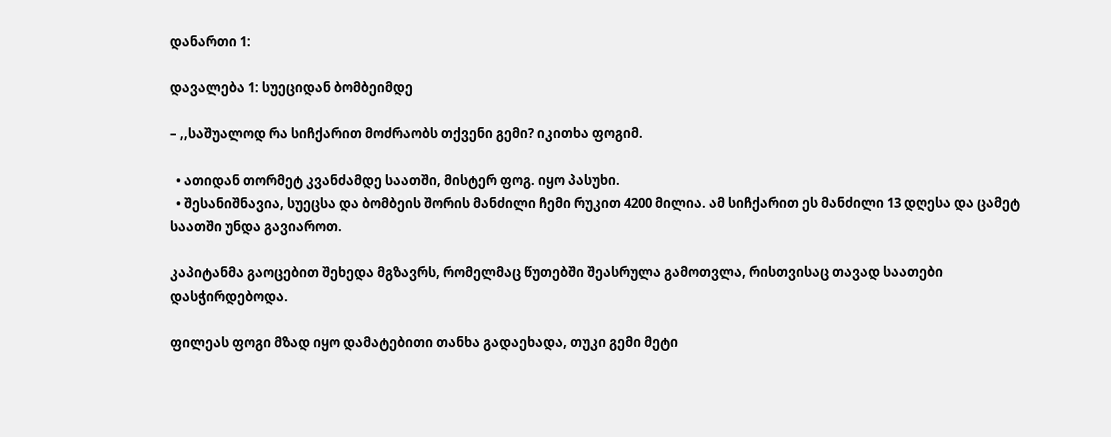დანართი 1:

დავალება 1: სუეციდან ბომბეიმდე

– ,,საშუალოდ რა სიჩქარით მოძრაობს თქვენი გემი? იკითხა ფოგიმ.

  • ათიდან თორმეტ კვანძამდე საათში, მისტერ ფოგ. იყო პასუხი.
  • შესანიშნავია, სუეცსა და ბომბეის შორის მანძილი ჩემი რუკით 4200 მილია. ამ სიჩქარით ეს მანძილი 13 დღესა და ცამეტ საათში უნდა გავიაროთ.

კაპიტანმა გაოცებით შეხედა მგზავრს, რომელმაც წუთებში შეასრულა გამოთვლა, რისთვისაც თავად საათები დასჭირდებოდა.

ფილეას ფოგი მზად იყო დამატებითი თანხა გადაეხადა, თუკი გემი მეტი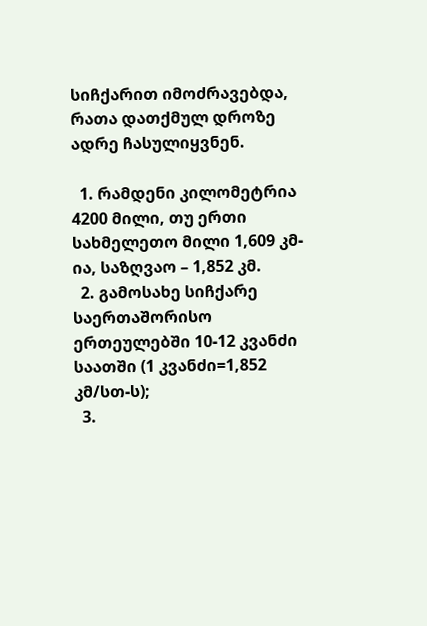სიჩქარით იმოძრავებდა, რათა დათქმულ დროზე ადრე ჩასულიყვნენ.

  1. რამდენი კილომეტრია 4200 მილი, თუ ერთი სახმელეთო მილი 1,609 კმ-ია, საზღვაო – 1,852 კმ.
  2. გამოსახე სიჩქარე საერთაშორისო ერთეულებში 10-12 კვანძი საათში (1 კვანძი=1,852 კმ/სთ-ს);
  3.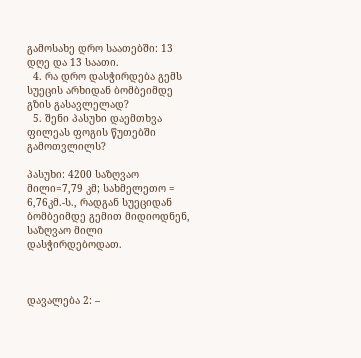გამოსახე დრო საათებში: 13 დღე და 13 საათი.
  4. რა დრო დასჭირდება გემს სუეცის არხიდან ბომბეიმდე გზის გასავლელად?
  5. შენი პასუხი დაემთხვა ფილეას ფოგის წუთებში გამოთვლილს?

პასუხი: 4200 საზღვაო მილი=7,79 კმ; სახმელეთო = 6,76კმ.-ს., რადგან სუეციდან ბომბეიმდე გემით მიდიოდნენ, საზღვაო მილი დასჭირდებოდათ.



დავალება 2: –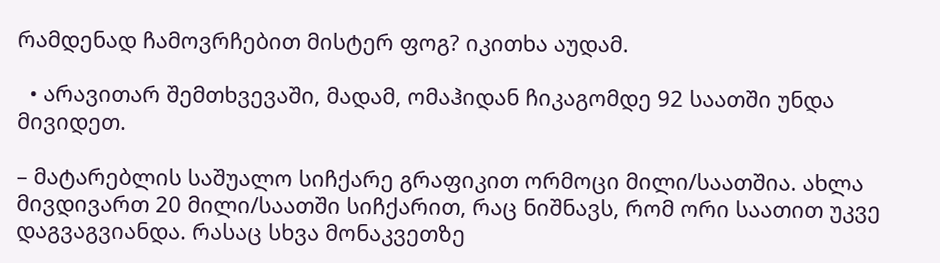რამდენად ჩამოვრჩებით მისტერ ფოგ? იკითხა აუდამ.

  • არავითარ შემთხვევაში, მადამ, ომაჰიდან ჩიკაგომდე 92 საათში უნდა მივიდეთ.

– მატარებლის საშუალო სიჩქარე გრაფიკით ორმოცი მილი/საათშია. ახლა მივდივართ 20 მილი/საათში სიჩქარით, რაც ნიშნავს, რომ ორი საათით უკვე დაგვაგვიანდა. რასაც სხვა მონაკვეთზე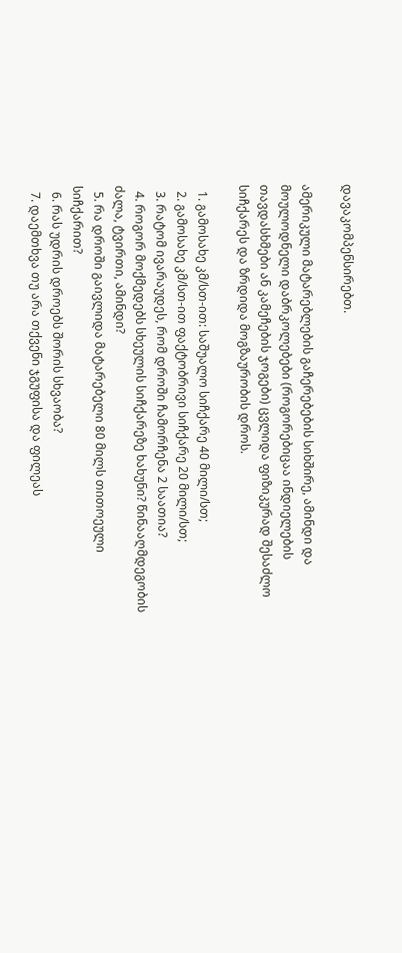დავაკომპენსირებთ.

ამერიკული მატარებლების გაჩერებების სიხშირე, ამინდი და მოულოდნელი დაბრკოლებები (როგორებიცაა ინდიელების თავდასხმები ან კამეჩების ჯოგები) ცვლიდა ფიზიკურად შესაძლო სიჩქარეს და ზრდიდა მოგზაურობის დროს.

  1. გამოსახე კმ/სთ-ით: საშუალო სიჩქარე 40 მილი/სთ;
  2. გამოსახე კმ/სთ-ით ფაქტობრივი სიჩქარე 20 მილი/სთ;
  3. რატომ ივარაუდეს, რომ დროში ჩამორჩენა 2 საათია?
  4. როგორ მოქმედებს სხეულის სიჩქარეზე ხახუნი? წინააღმდეგობის ძალა, ტვირთი, ამინდი?
  5. რა დროში გაივლიდა მატარებელი 80 მილს თითოეული სიჩქარით?
  6. რას უდრის დროებს შორის სხვაობა?
  7. დაემთხვა თუ არა თქვენი ჯგუფისა და ფილეას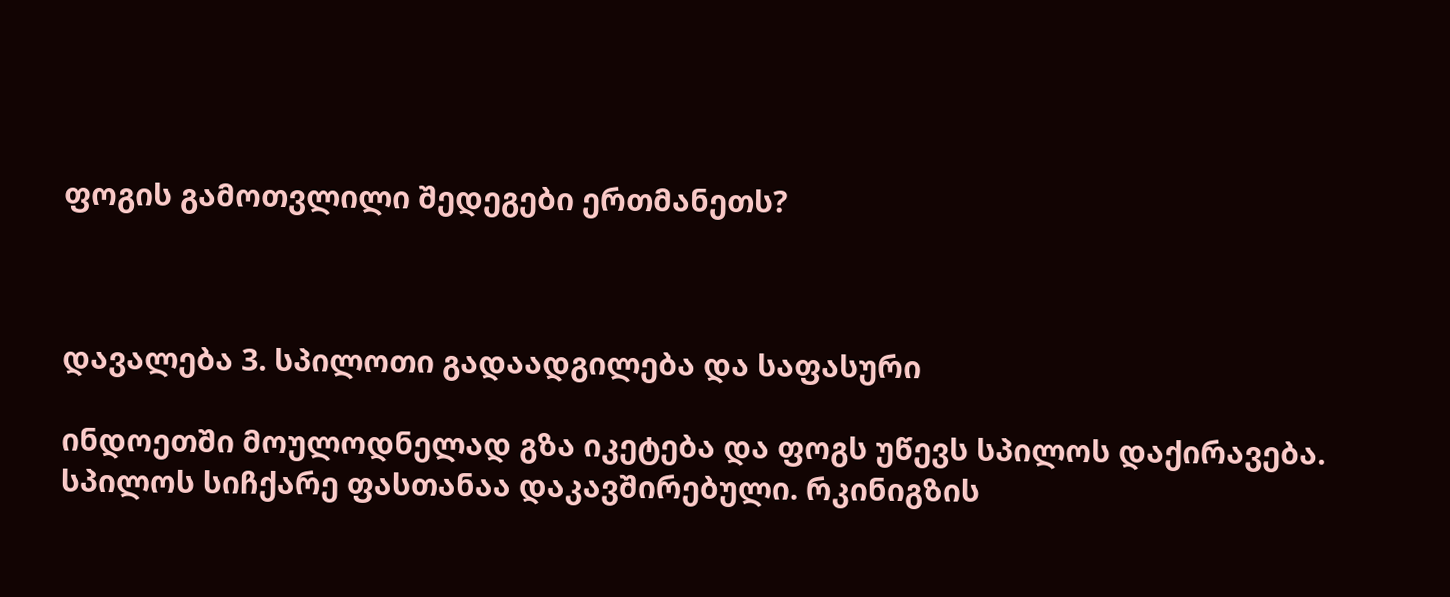ფოგის გამოთვლილი შედეგები ერთმანეთს?



დავალება 3. სპილოთი გადაადგილება და საფასური

ინდოეთში მოულოდნელად გზა იკეტება და ფოგს უწევს სპილოს დაქირავება. სპილოს სიჩქარე ფასთანაა დაკავშირებული. რკინიგზის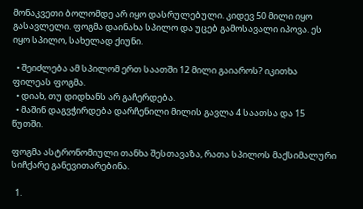მონაკვეთი ბოლომდე არ იყო დასრულებული. კიდევ 50 მილი იყო გასავლელი. ფოგმა დაინახა სპილო და უცებ გამოსავალი იპოვა. ეს იყო სპილო, სახელად ქიუნი.

  • შეიძლება ამ სპილომ ერთ საათში 12 მილი გაიაროს? იკითხა ფილეას ფოგმა.
  • დიახ, თუ დიდხანს არ გაჩერდება.
  • მაშინ დაგვჭირდება დარჩენილი მილის გავლა 4 საათსა და 15 წუთში.

ფოგმა ასტრონომიული თანხა შესთავაზა, რათა სპილოს მაქსიმალური სიჩქარე განევითარებინა.

  1.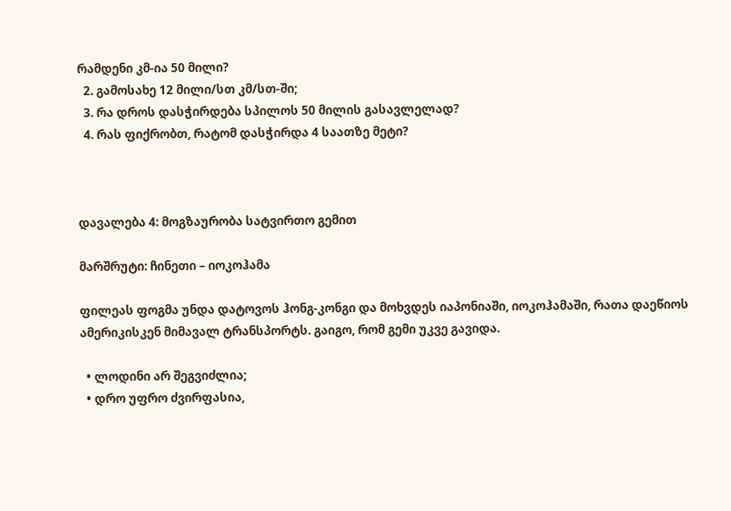რამდენი კმ-ია 50 მილი?
  2. გამოსახე 12 მილი/სთ კმ/სთ-ში;
  3. რა დროს დასჭირდება სპილოს 50 მილის გასავლელად?
  4. რას ფიქრობთ, რატომ დასჭირდა 4 საათზე მეტი?



დავალება 4: მოგზაურობა სატვირთო გემით

მარშრუტი: ჩინეთი – იოკოჰამა

ფილეას ფოგმა უნდა დატოვოს ჰონგ-კონგი და მოხვდეს იაპონიაში, იოკოჰამაში, რათა დაეწიოს ამერიკისკენ მიმავალ ტრანსპორტს. გაიგო, რომ გემი უკვე გავიდა.

  • ლოდინი არ შეგვიძლია;
  • დრო უფრო ძვირფასია,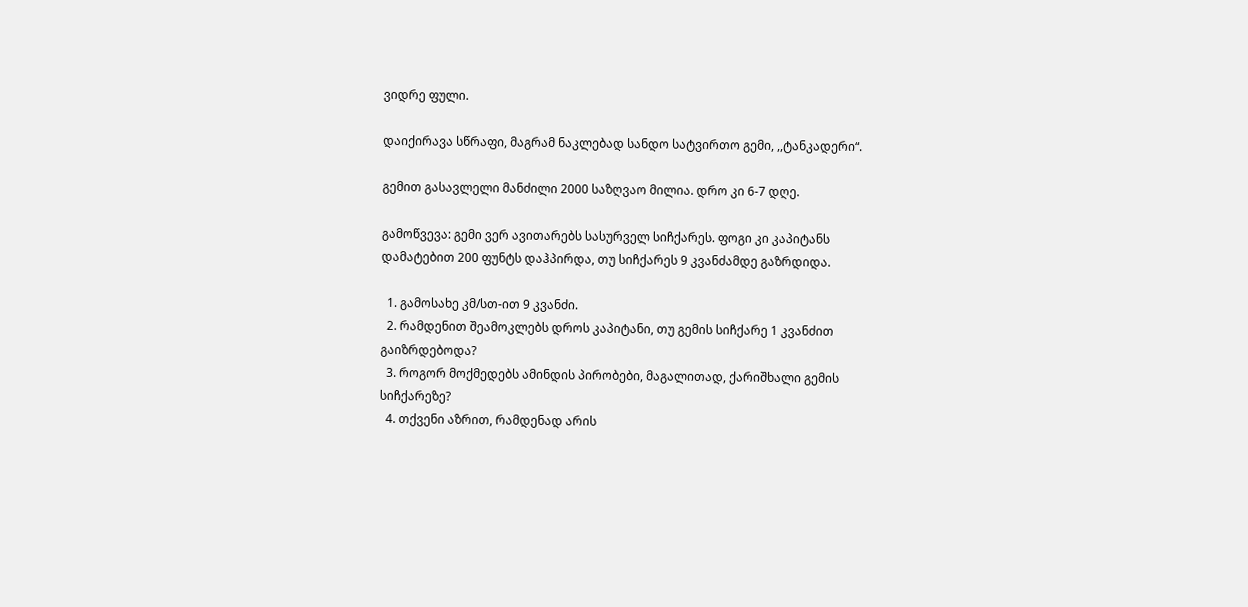ვიდრე ფული.

დაიქირავა სწრაფი, მაგრამ ნაკლებად სანდო სატვირთო გემი, ,,ტანკადერი“.

გემით გასავლელი მანძილი 2000 საზღვაო მილია. დრო კი 6-7 დღე.

გამოწვევა: გემი ვერ ავითარებს სასურველ სიჩქარეს. ფოგი კი კაპიტანს დამატებით 200 ფუნტს დაჰპირდა, თუ სიჩქარეს 9 კვანძამდე გაზრდიდა.

  1. გამოსახე კმ/სთ-ით 9 კვანძი.
  2. რამდენით შეამოკლებს დროს კაპიტანი, თუ გემის სიჩქარე 1 კვანძით გაიზრდებოდა?
  3. როგორ მოქმედებს ამინდის პირობები, მაგალითად, ქარიშხალი გემის სიჩქარეზე?
  4. თქვენი აზრით, რამდენად არის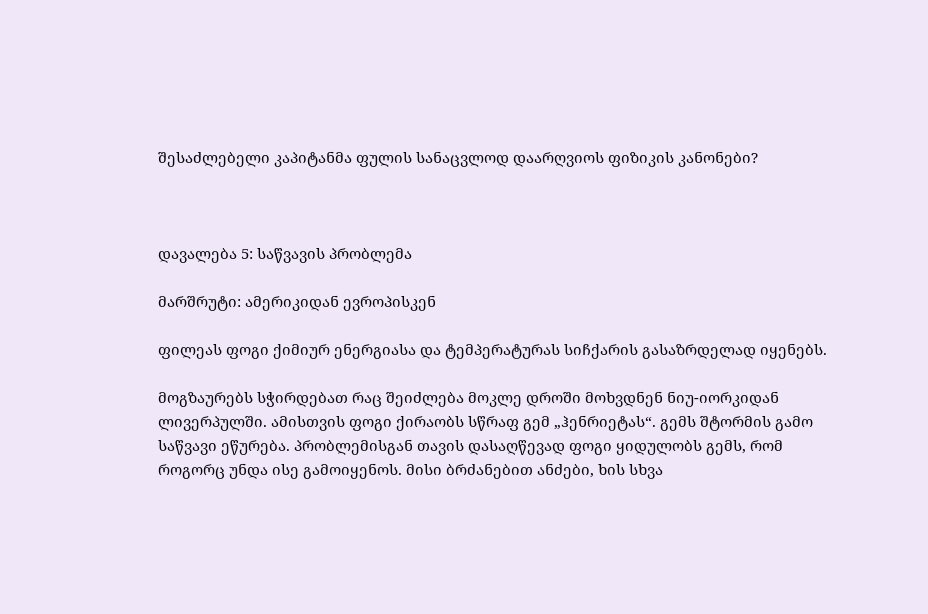შესაძლებელი კაპიტანმა ფულის სანაცვლოდ დაარღვიოს ფიზიკის კანონები?



დავალება 5: საწვავის პრობლემა

მარშრუტი: ამერიკიდან ევროპისკენ

ფილეას ფოგი ქიმიურ ენერგიასა და ტემპერატურას სიჩქარის გასაზრდელად იყენებს.

მოგზაურებს სჭირდებათ რაც შეიძლება მოკლე დროში მოხვდნენ ნიუ-იორკიდან ლივერპულში. ამისთვის ფოგი ქირაობს სწრაფ გემ „ჰენრიეტას“. გემს შტორმის გამო საწვავი ეწურება. პრობლემისგან თავის დასაღწევად ფოგი ყიდულობს გემს, რომ როგორც უნდა ისე გამოიყენოს. მისი ბრძანებით ანძები, ხის სხვა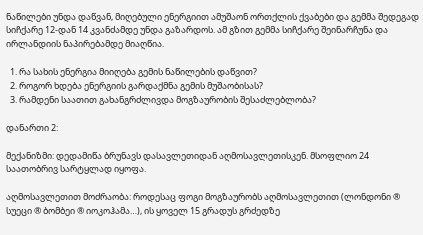ნაწილები უნდა დაწვან, მიღებული ენერგიით ამუშაონ ორთქლის ქვაბები და გემმა შედეგად სიჩქარე 12-დან 14 კვანძამდე უნდა გაზარდოს. ამ გზით გემმა სიჩქარე შეინარჩუნა და ირლანდიის ნაპირებამდე მიაღწია.

  1. რა სახის ენერგია მიიღება გემის ნაწილების დაწვით?
  2. როგორ ხდება ენერგიის გარდაქმნა გემის მუშაობისას?
  3. რამდენი საათით გახანგრძლივდა მოგზაურობის შესაძლებლობა?

დანართი 2:

მექანიზმი: დედამიწა ბრუნავს დასავლეთიდან აღმოსავლეთისკენ. მსოფლიო 24 საათობრივ სარტყლად იყოფა.

აღმოსავლეთით მოძრაობა: როდესაც ფოგი მოგზაურობს აღმოსავლეთით (ლონდონი ® სუეცი ® ბომბეი ® იოკოჰამა…), ის ყოველ 15 გრადუს გრძედზე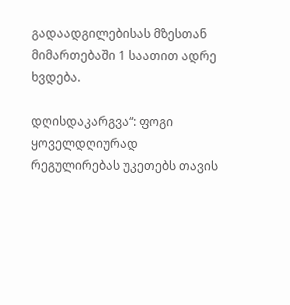გადაადგილებისას მზესთან მიმართებაში 1 საათით ადრე ხვდება.

დღისდაკარგვა“: ფოგი ყოველდღიურად რეგულირებას უკეთებს თავის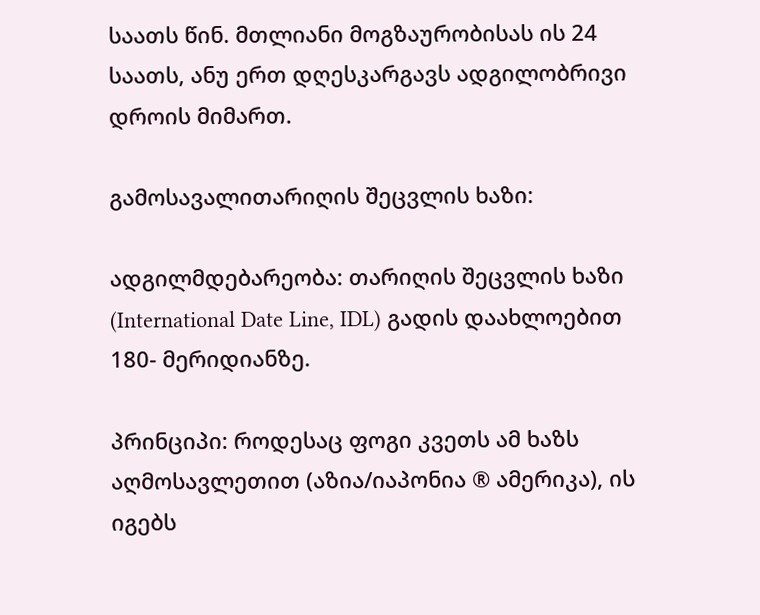საათს წინ. მთლიანი მოგზაურობისას ის 24 საათს, ანუ ერთ დღესკარგავს ადგილობრივი დროის მიმართ.

გამოსავალითარიღის შეცვლის ხაზი:

ადგილმდებარეობა: თარიღის შეცვლის ხაზი (International Date Line, IDL) გადის დაახლოებით 180- მერიდიანზე.

პრინციპი: როდესაც ფოგი კვეთს ამ ხაზს აღმოსავლეთით (აზია/იაპონია ® ამერიკა), ის იგებს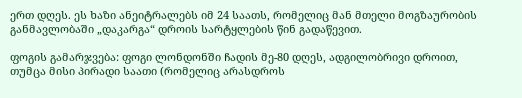ერთ დღეს. ეს ხაზი ანეიტრალებს იმ 24 საათს, რომელიც მან მთელი მოგზაურობის განმავლობაში „დაკარგა“ დროის სარტყლების წინ გადაწევით.

ფოგის გამარჯვება: ფოგი ლონდონში ჩადის მე-80 დღეს, ადგილობრივი დროით, თუმცა მისი პირადი საათი (რომელიც არასდროს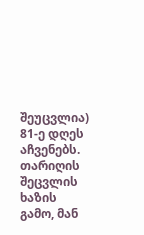შეუცვლია) 81-ე დღეს აჩვენებს. თარიღის შეცვლის ხაზის გამო, მან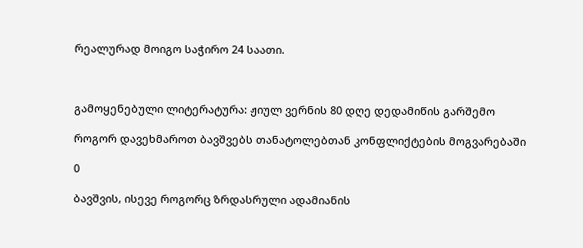რეალურად მოიგო საჭირო 24 საათი.



გამოყენებული ლიტერატურა: ჟიულ ვერნის 80 დღე დედამიწის გარშემო

როგორ დავეხმაროთ ბავშვებს თანატოლებთან კონფლიქტების მოგვარებაში

0

ბავშვის, ისევე როგორც ზრდასრული ადამიანის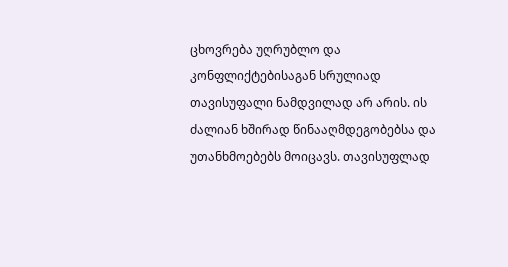ცხოვრება უღრუბლო და კონფლიქტებისაგან სრულიად თავისუფალი ნამდვილად არ არის. ის ძალიან ხშირად წინააღმდეგობებსა და უთანხმოებებს მოიცავს. თავისუფლად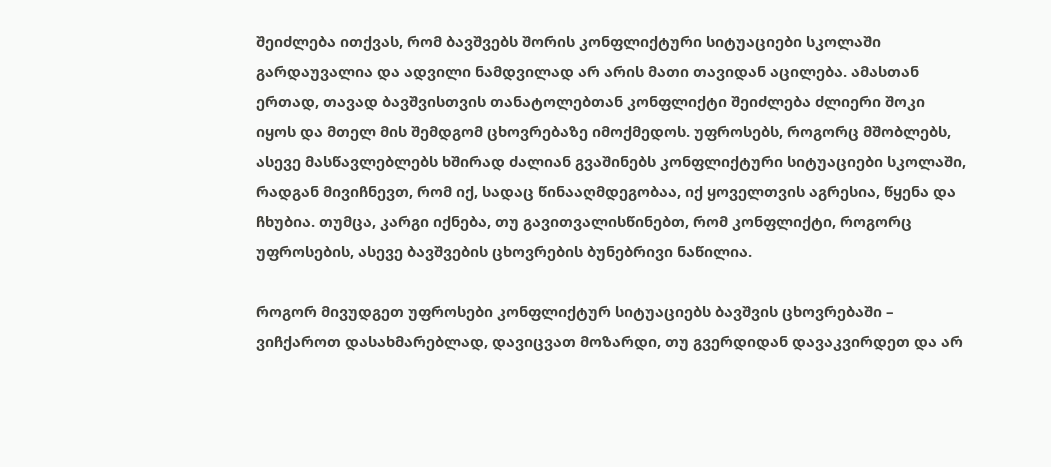შეიძლება ითქვას, რომ ბავშვებს შორის კონფლიქტური სიტუაციები სკოლაში გარდაუვალია და ადვილი ნამდვილად არ არის მათი თავიდან აცილება. ამასთან ერთად, თავად ბავშვისთვის თანატოლებთან კონფლიქტი შეიძლება ძლიერი შოკი იყოს და მთელ მის შემდგომ ცხოვრებაზე იმოქმედოს. უფროსებს, როგორც მშობლებს, ასევე მასწავლებლებს ხშირად ძალიან გვაშინებს კონფლიქტური სიტუაციები სკოლაში, რადგან მივიჩნევთ, რომ იქ, სადაც წინააღმდეგობაა, იქ ყოველთვის აგრესია, წყენა და ჩხუბია. თუმცა, კარგი იქნება, თუ გავითვალისწინებთ, რომ კონფლიქტი, როგორც უფროსების, ასევე ბავშვების ცხოვრების ბუნებრივი ნაწილია.

როგორ მივუდგეთ უფროსები კონფლიქტურ სიტუაციებს ბავშვის ცხოვრებაში – ვიჩქაროთ დასახმარებლად, დავიცვათ მოზარდი, თუ გვერდიდან დავაკვირდეთ და არ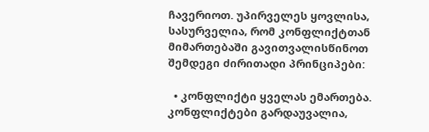ჩავერიოთ. უპირველეს ყოვლისა, სასურველია, რომ კონფლიქტთან მიმართებაში გავითვალისწინოთ შემდეგი ძირითადი პრინციპები:

  • კონფლიქტი ყველას ემართება. კონფლიქტები გარდაუვალია,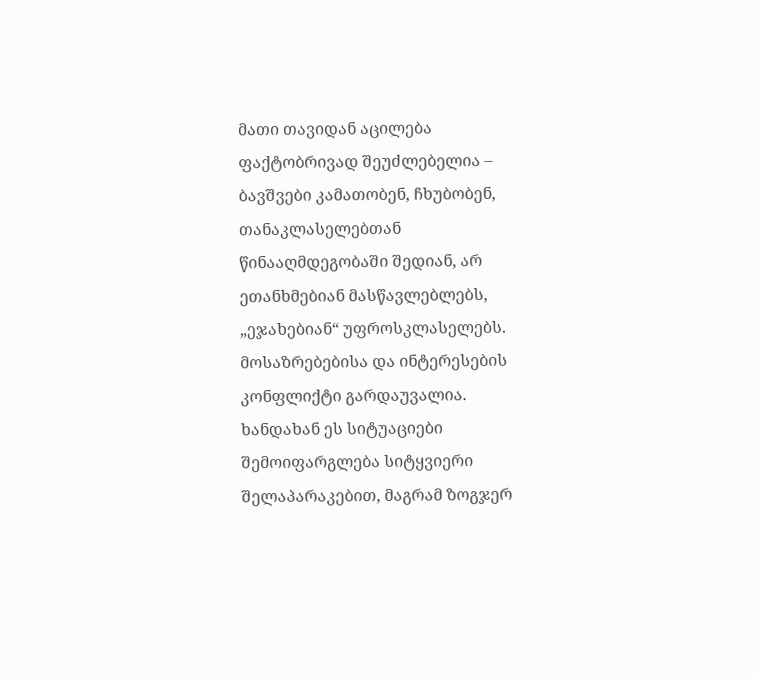მათი თავიდან აცილება ფაქტობრივად შეუძლებელია – ბავშვები კამათობენ, ჩხუბობენ, თანაკლასელებთან წინააღმდეგობაში შედიან, არ ეთანხმებიან მასწავლებლებს, „ეჯახებიან“ უფროსკლასელებს. მოსაზრებებისა და ინტერესების კონფლიქტი გარდაუვალია. ხანდახან ეს სიტუაციები შემოიფარგლება სიტყვიერი შელაპარაკებით, მაგრამ ზოგჯერ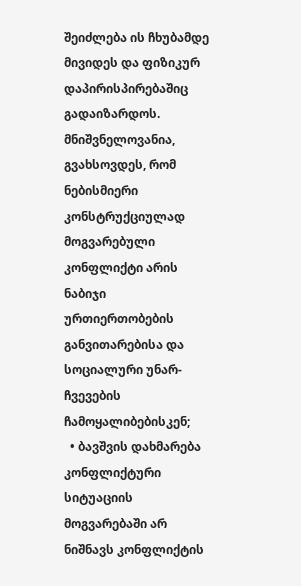შეიძლება ის ჩხუბამდე მივიდეს და ფიზიკურ დაპირისპირებაშიც გადაიზარდოს. მნიშვნელოვანია, გვახსოვდეს, რომ ნებისმიერი კონსტრუქციულად მოგვარებული კონფლიქტი არის ნაბიჯი ურთიერთობების განვითარებისა და სოციალური უნარ-ჩვევების ჩამოყალიბებისკენ;
  • ბავშვის დახმარება კონფლიქტური სიტუაციის მოგვარებაში არ ნიშნავს კონფლიქტის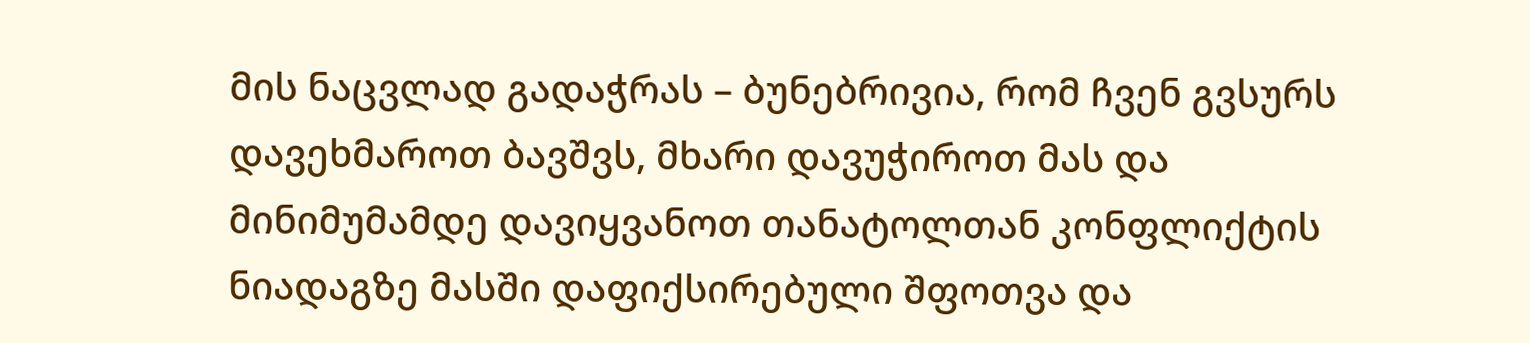მის ნაცვლად გადაჭრას – ბუნებრივია, რომ ჩვენ გვსურს დავეხმაროთ ბავშვს, მხარი დავუჭიროთ მას და მინიმუმამდე დავიყვანოთ თანატოლთან კონფლიქტის ნიადაგზე მასში დაფიქსირებული შფოთვა და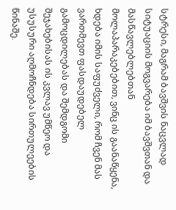სტრესი, მაგრამ ბავშვის ნაცვლად სიტუაციის მოგვარება იმ ბავშვთან და მასწავლებლებთან მოლაპარაკებებით, ვინც ის გაანაწყენა, ხდება იმის საფუძველი, რომ ჩვენ მას ვართმევთ ფასდაუდებელ გამოცდილებას და შემდგომი შეჯახებისას ის კვლავ უმწეო და უსუსური აღმოჩნდება სირთულეების წინაშე.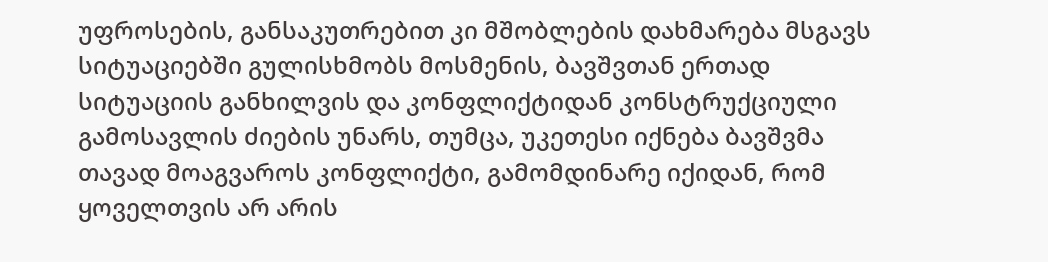უფროსების, განსაკუთრებით კი მშობლების დახმარება მსგავს სიტუაციებში გულისხმობს მოსმენის, ბავშვთან ერთად სიტუაციის განხილვის და კონფლიქტიდან კონსტრუქციული გამოსავლის ძიების უნარს, თუმცა, უკეთესი იქნება ბავშვმა თავად მოაგვაროს კონფლიქტი, გამომდინარე იქიდან, რომ ყოველთვის არ არის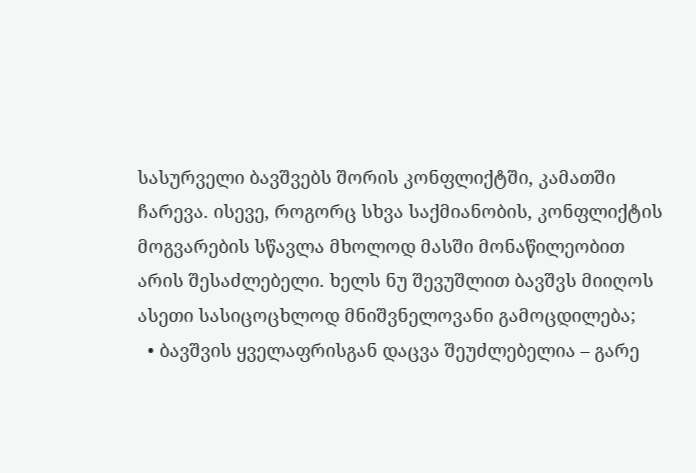სასურველი ბავშვებს შორის კონფლიქტში, კამათში ჩარევა. ისევე, როგორც სხვა საქმიანობის, კონფლიქტის მოგვარების სწავლა მხოლოდ მასში მონაწილეობით არის შესაძლებელი. ხელს ნუ შევუშლით ბავშვს მიიღოს ასეთი სასიცოცხლოდ მნიშვნელოვანი გამოცდილება;
  • ბავშვის ყველაფრისგან დაცვა შეუძლებელია – გარე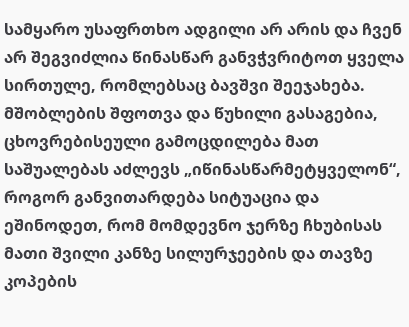სამყარო უსაფრთხო ადგილი არ არის და ჩვენ არ შეგვიძლია წინასწარ განვჭვრიტოთ ყველა სირთულე, რომლებსაც ბავშვი შეეჯახება. მშობლების შფოთვა და წუხილი გასაგებია, ცხოვრებისეული გამოცდილება მათ საშუალებას აძლევს „იწინასწარმეტყველონ“, როგორ განვითარდება სიტუაცია და ეშინოდეთ, რომ მომდევნო ჯერზე ჩხუბისას მათი შვილი კანზე სილურჯეების და თავზე კოპების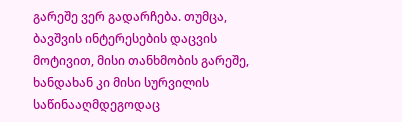გარეშე ვერ გადარჩება. თუმცა, ბავშვის ინტერესების დაცვის მოტივით, მისი თანხმობის გარეშე, ხანდახან კი მისი სურვილის საწინააღმდეგოდაც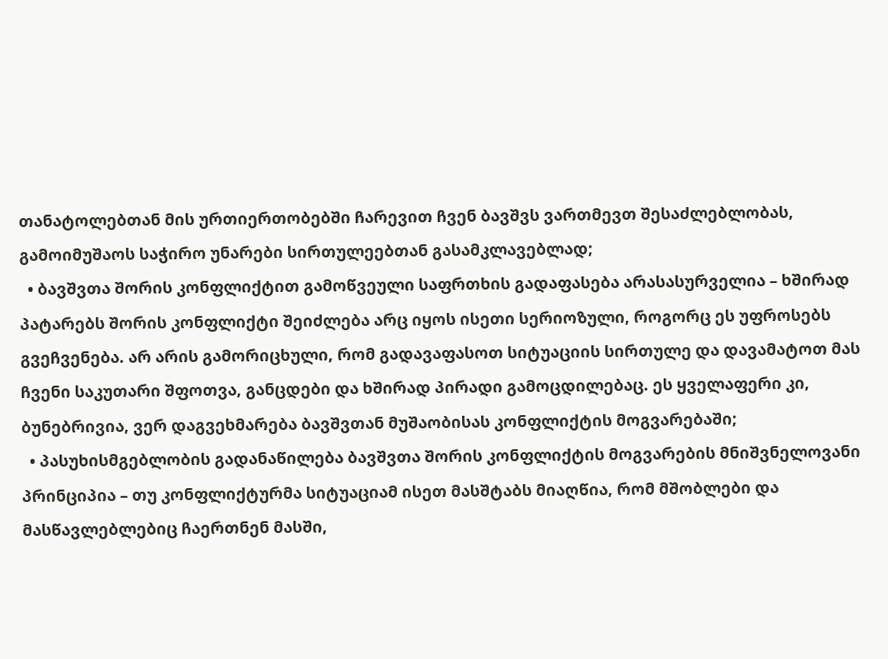თანატოლებთან მის ურთიერთობებში ჩარევით ჩვენ ბავშვს ვართმევთ შესაძლებლობას, გამოიმუშაოს საჭირო უნარები სირთულეებთან გასამკლავებლად;
  • ბავშვთა შორის კონფლიქტით გამოწვეული საფრთხის გადაფასება არასასურველია – ხშირად პატარებს შორის კონფლიქტი შეიძლება არც იყოს ისეთი სერიოზული, როგორც ეს უფროსებს გვეჩვენება. არ არის გამორიცხული, რომ გადავაფასოთ სიტუაციის სირთულე და დავამატოთ მას ჩვენი საკუთარი შფოთვა, განცდები და ხშირად პირადი გამოცდილებაც. ეს ყველაფერი კი, ბუნებრივია, ვერ დაგვეხმარება ბავშვთან მუშაობისას კონფლიქტის მოგვარებაში;
  • პასუხისმგებლობის გადანაწილება ბავშვთა შორის კონფლიქტის მოგვარების მნიშვნელოვანი პრინციპია – თუ კონფლიქტურმა სიტუაციამ ისეთ მასშტაბს მიაღწია, რომ მშობლები და მასწავლებლებიც ჩაერთნენ მასში,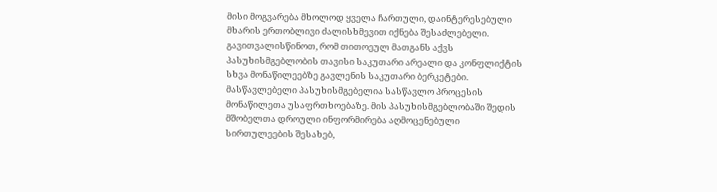მისი მოგვარება მხოლოდ ყველა ჩართული, დაინტერესებული მხარის ერთობლივი ძალისხმევით იქნება შესაძლებელი. გავითვალისწინოთ, რომ თითოეულ მათგანს აქვს პასუხისმგებლობის თავისი საკუთარი არეალი და კონფლიქტის სხვა მონაწილეებზე გავლენის საკუთარი ბერკეტები. მასწავლებელი პასუხისმგებელია სასწავლო პროცესის მონაწილეთა უსაფრთხოებაზე. მის პასუხისმგებლობაში შედის მშობელთა დროული ინფორმირება აღმოცენებული სირთულეების შესახებ,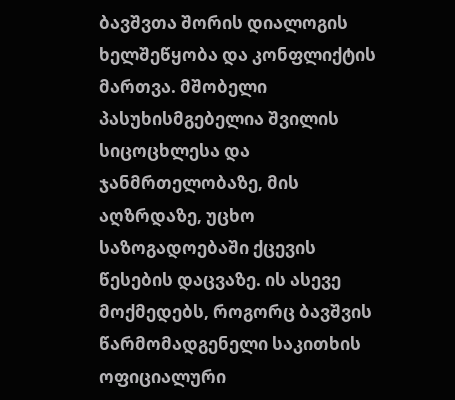ბავშვთა შორის დიალოგის ხელშეწყობა და კონფლიქტის მართვა. მშობელი პასუხისმგებელია შვილის სიცოცხლესა და ჯანმრთელობაზე, მის აღზრდაზე, უცხო საზოგადოებაში ქცევის წესების დაცვაზე. ის ასევე მოქმედებს, როგორც ბავშვის წარმომადგენელი საკითხის ოფიციალური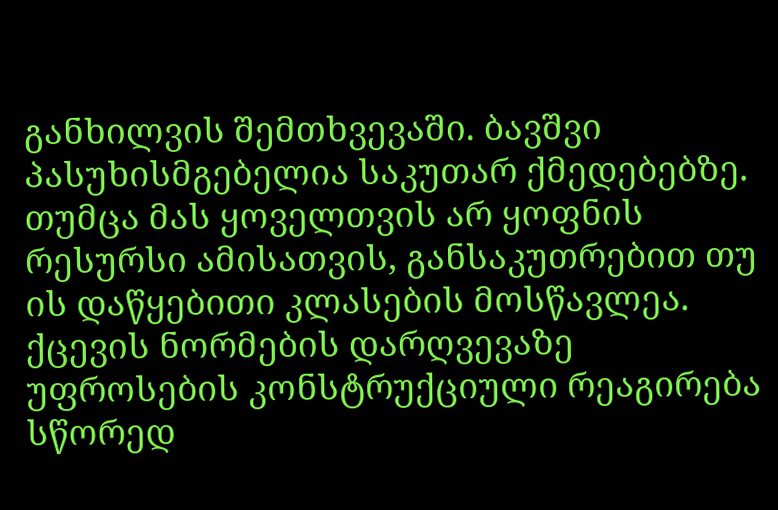განხილვის შემთხვევაში. ბავშვი პასუხისმგებელია საკუთარ ქმედებებზე. თუმცა მას ყოველთვის არ ყოფნის რესურსი ამისათვის, განსაკუთრებით თუ ის დაწყებითი კლასების მოსწავლეა. ქცევის ნორმების დარღვევაზე უფროსების კონსტრუქციული რეაგირება სწორედ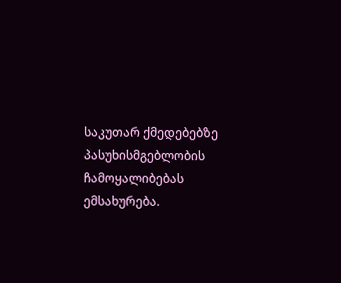საკუთარ ქმედებებზე პასუხისმგებლობის ჩამოყალიბებას ემსახურება.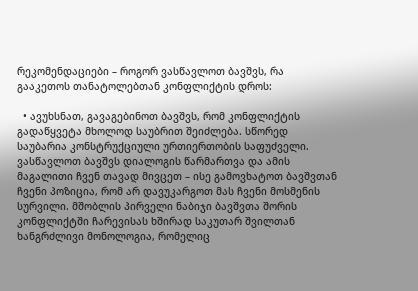რეკომენდაციები – როგორ ვასწავლოთ ბავშვს, რა გააკეთოს თანატოლებთან კონფლიქტის დროს:

  • ავუხსნათ, გავაგებინოთ ბავშვს, რომ კონფლიქტის გადაწყვეტა მხოლოდ საუბრით შეიძლება. სწორედ საუბარია კონსტრუქციული ურთიერთობის საფუძველი. ვასწავლოთ ბავშვს დიალოგის წარმართვა და ამის მაგალითი ჩვენ თავად მივცეთ – ისე გამოვხატოთ ბავშვთან ჩვენი პოზიცია, რომ არ დავუკარგოთ მას ჩვენი მოსმენის სურვილი. მშობლის პირველი ნაბიჯი ბავშვთა შორის კონფლიქტში ჩარევისას ხშირად საკუთარ შვილთან ხანგრძლივი მონოლოგია, რომელიც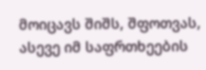მოიცავს შიშს, შფოთვას, ასევე იმ საფრთხეების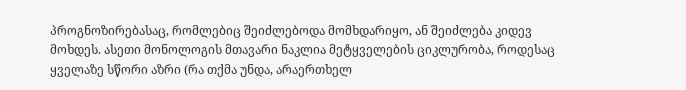პროგნოზირებასაც, რომლებიც შეიძლებოდა მომხდარიყო, ან შეიძლება კიდევ მოხდეს. ასეთი მონოლოგის მთავარი ნაკლია მეტყველების ციკლურობა, როდესაც ყველაზე სწორი აზრი (რა თქმა უნდა, არაერთხელ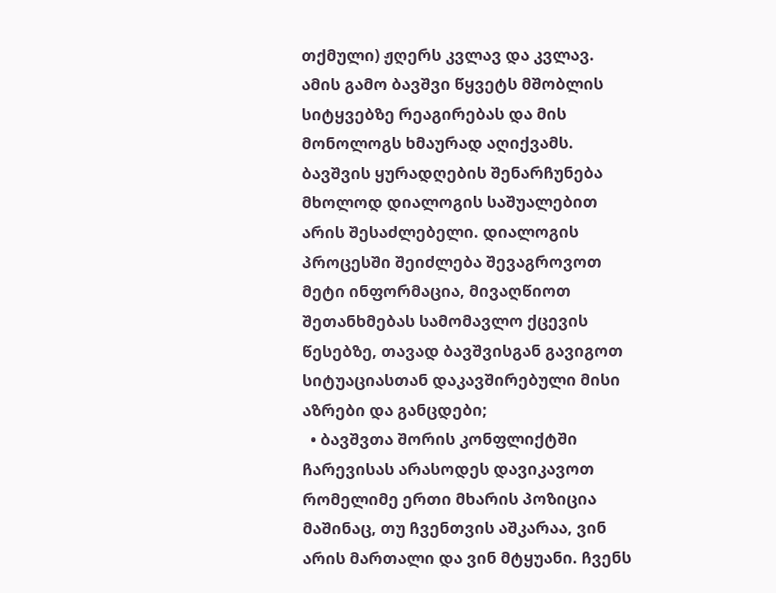თქმული) ჟღერს კვლავ და კვლავ. ამის გამო ბავშვი წყვეტს მშობლის სიტყვებზე რეაგირებას და მის მონოლოგს ხმაურად აღიქვამს. ბავშვის ყურადღების შენარჩუნება მხოლოდ დიალოგის საშუალებით არის შესაძლებელი. დიალოგის პროცესში შეიძლება შევაგროვოთ მეტი ინფორმაცია, მივაღწიოთ შეთანხმებას სამომავლო ქცევის წესებზე, თავად ბავშვისგან გავიგოთ სიტუაციასთან დაკავშირებული მისი აზრები და განცდები;
  • ბავშვთა შორის კონფლიქტში ჩარევისას არასოდეს დავიკავოთ რომელიმე ერთი მხარის პოზიცია მაშინაც, თუ ჩვენთვის აშკარაა, ვინ არის მართალი და ვინ მტყუანი. ჩვენს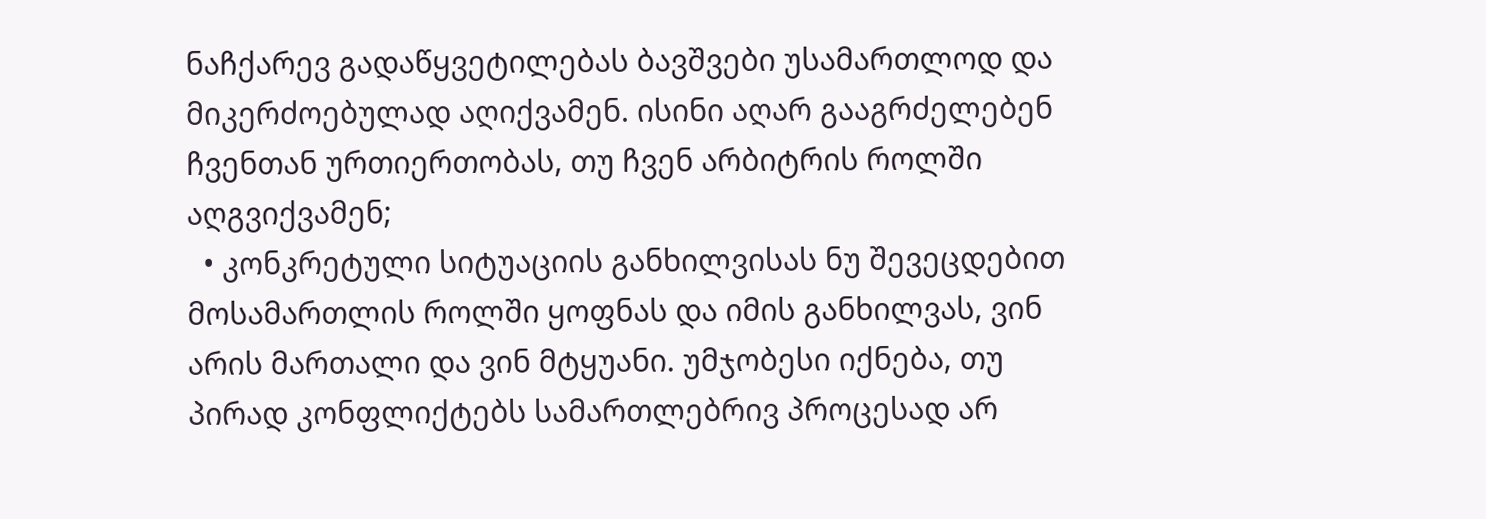ნაჩქარევ გადაწყვეტილებას ბავშვები უსამართლოდ და მიკერძოებულად აღიქვამენ. ისინი აღარ გააგრძელებენ ჩვენთან ურთიერთობას, თუ ჩვენ არბიტრის როლში აღგვიქვამენ;
  • კონკრეტული სიტუაციის განხილვისას ნუ შევეცდებით მოსამართლის როლში ყოფნას და იმის განხილვას, ვინ არის მართალი და ვინ მტყუანი. უმჯობესი იქნება, თუ პირად კონფლიქტებს სამართლებრივ პროცესად არ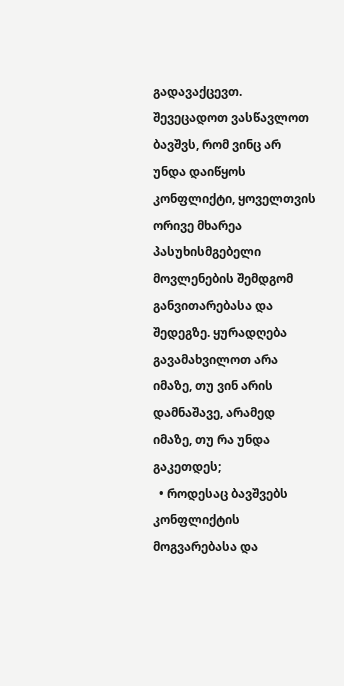გადავაქცევთ. შევეცადოთ ვასწავლოთ ბავშვს, რომ ვინც არ უნდა დაიწყოს კონფლიქტი, ყოველთვის ორივე მხარეა პასუხისმგებელი მოვლენების შემდგომ განვითარებასა და შედეგზე. ყურადღება გავამახვილოთ არა იმაზე, თუ ვინ არის დამნაშავე, არამედ იმაზე, თუ რა უნდა გაკეთდეს;
  • როდესაც ბავშვებს კონფლიქტის მოგვარებასა და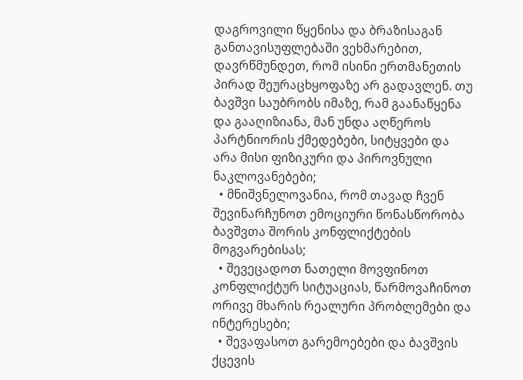დაგროვილი წყენისა და ბრაზისაგან განთავისუფლებაში ვეხმარებით, დავრწმუნდეთ, რომ ისინი ერთმანეთის პირად შეურაცხყოფაზე არ გადავლენ. თუ ბავშვი საუბრობს იმაზე, რამ გაანაწყენა და გააღიზიანა, მან უნდა აღწეროს პარტნიორის ქმედებები, სიტყვები და არა მისი ფიზიკური და პიროვნული ნაკლოვანებები;
  • მნიშვნელოვანია, რომ თავად ჩვენ შევინარჩუნოთ ემოციური წონასწორობა ბავშვთა შორის კონფლიქტების მოგვარებისას;
  • შევეცადოთ ნათელი მოვფინოთ კონფლიქტურ სიტუაციას, წარმოვაჩინოთ ორივე მხარის რეალური პრობლემები და ინტერესები;
  • შევაფასოთ გარემოებები და ბავშვის ქცევის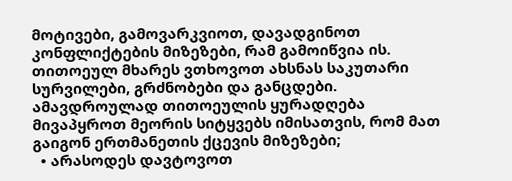მოტივები, გამოვარკვიოთ, დავადგინოთ კონფლიქტების მიზეზები, რამ გამოიწვია ის. თითოეულ მხარეს ვთხოვოთ ახსნას საკუთარი სურვილები, გრძნობები და განცდები. ამავდროულად თითოეულის ყურადღება მივაპყროთ მეორის სიტყვებს იმისათვის, რომ მათ გაიგონ ერთმანეთის ქცევის მიზეზები;
  • არასოდეს დავტოვოთ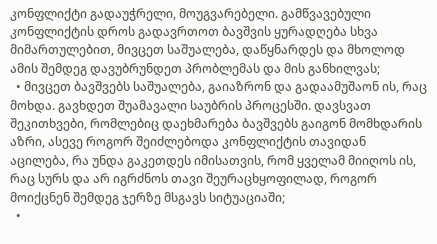კონფლიქტი გადაუჭრელი, მოუგვარებელი. გამწვავებული კონფლიქტის დროს გადავრთოთ ბავშვის ყურადღება სხვა მიმართულებით, მივცეთ საშუალება, დაწყნარდეს და მხოლოდ ამის შემდეგ დავუბრუნდეთ პრობლემას და მის განხილვას;
  • მივცეთ ბავშვებს საშუალება, გაიაზრონ და გადაამუშაონ ის, რაც მოხდა. გავხდეთ შუამავალი საუბრის პროცესში. დავსვათ შეკითხვები, რომლებიც დაეხმარება ბავშვებს გაიგონ მომხდარის აზრი, ასევე როგორ შეიძლებოდა კონფლიქტის თავიდან აცილება, რა უნდა გაკეთდეს იმისათვის, რომ ყველამ მიიღოს ის, რაც სურს და არ იგრძნოს თავი შეურაცხყოფილად, როგორ მოიქცნენ შემდეგ ჯერზე მსგავს სიტუაციაში;
  •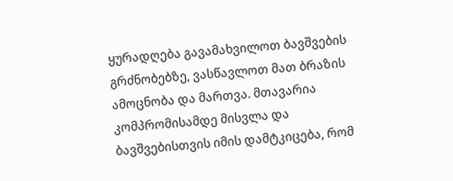ყურადღება გავამახვილოთ ბავშვების გრძნობებზე, ვასწავლოთ მათ ბრაზის ამოცნობა და მართვა. მთავარია კომპრომისამდე მისვლა და ბავშვებისთვის იმის დამტკიცება, რომ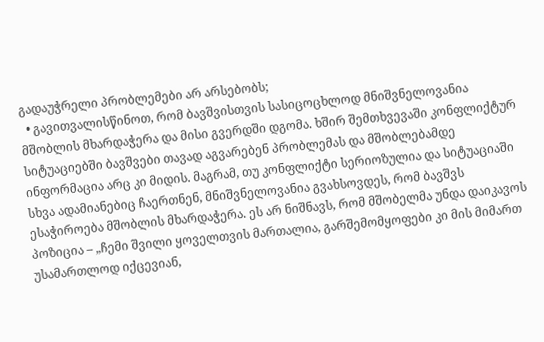გადაუჭრელი პრობლემები არ არსებობს;
  • გავითვალისწინოთ, რომ ბავშვისთვის სასიცოცხლოდ მნიშვნელოვანია მშობლის მხარდაჭერა და მისი გვერდში დგომა. ხშირ შემთხვევაში კონფლიქტურ სიტუაციებში ბავშვები თავად აგვარებენ პრობლემას და მშობლებამდე ინფორმაცია არც კი მიდის. მაგრამ, თუ კონფლიქტი სერიოზულია და სიტუაციაში სხვა ადამიანებიც ჩაერთნენ, მნიშვნელოვანია გვახსოვდეს, რომ ბავშვს ესაჭიროება მშობლის მხარდაჭერა. ეს არ ნიშნავს, რომ მშობელმა უნდა დაიკავოს პოზიცია – „ჩემი შვილი ყოველთვის მართალია, გარშემომყოფები კი მის მიმართ უსამართლოდ იქცევიან,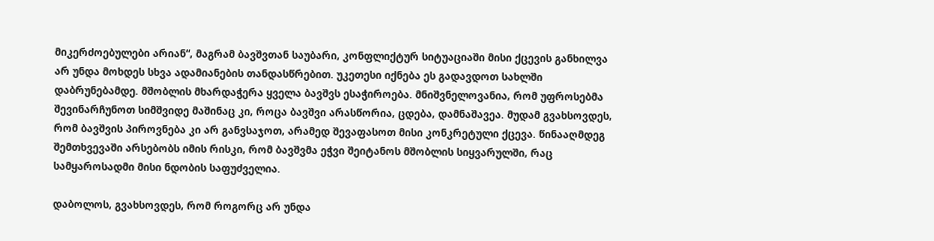მიკერძოებულები არიან“, მაგრამ ბავშვთან საუბარი, კონფლიქტურ სიტუაციაში მისი ქცევის განხილვა არ უნდა მოხდეს სხვა ადამიანების თანდასწრებით. უკეთესი იქნება ეს გადავდოთ სახლში დაბრუნებამდე. მშობლის მხარდაჭერა ყველა ბავშვს ესაჭიროება. მნიშვნელოვანია, რომ უფროსებმა შევინარჩუნოთ სიმშვიდე მაშინაც კი, როცა ბავშვი არასწორია, ცდება, დამნაშავეა. მუდამ გვახსოვდეს, რომ ბავშვის პიროვნება კი არ განვსაჯოთ, არამედ შევაფასოთ მისი კონკრეტული ქცევა. წინააღმდეგ შემთხვევაში არსებობს იმის რისკი, რომ ბავშვმა ეჭვი შეიტანოს მშობლის სიყვარულში, რაც სამყაროსადმი მისი ნდობის საფუძველია.

დაბოლოს, გვახსოვდეს, რომ როგორც არ უნდა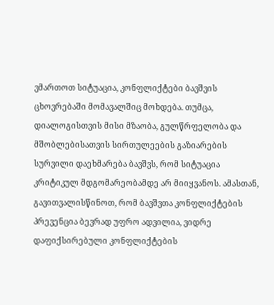ვმართოთ სიტუაცია, კონფლიქტები ბავშვის ცხოვრებაში მომავალშიც მოხდება. თუმცა, დიალოგისთვის მისი მზაობა, გულწრფელობა და მშობლებისათვის სირთულეების გაზიარების სურვილი დაეხმარება ბავშვს, რომ სიტუაცია კრიტიკულ მდგომარეობამდე არ მიიყვანოს. ამასთან, გავითვალისწინოთ, რომ ბავშვთა კონფლიქტების პრევენცია ბევრად უფრო ადვილია, ვიდრე დაფიქსირებული კონფლიქტების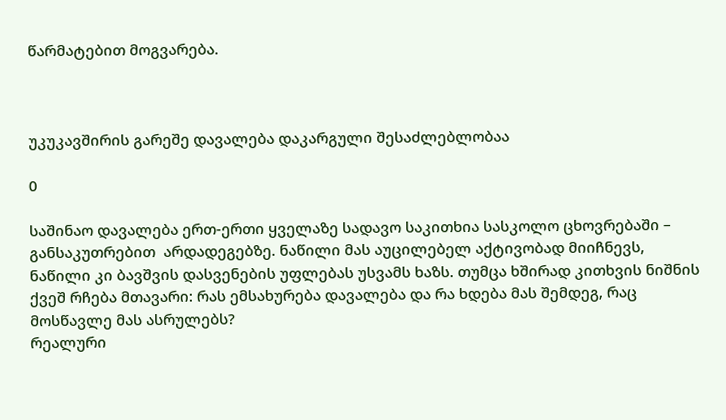წარმატებით მოგვარება.



უკუკავშირის გარეშე დავალება დაკარგული შესაძლებლობაა

0

საშინაო დავალება ერთ-ერთი ყველაზე სადავო საკითხია სასკოლო ცხოვრებაში – განსაკუთრებით  არდადეგებზე. ნაწილი მას აუცილებელ აქტივობად მიიჩნევს, ნაწილი კი ბავშვის დასვენების უფლებას უსვამს ხაზს. თუმცა ხშირად კითხვის ნიშნის ქვეშ რჩება მთავარი: რას ემსახურება დავალება და რა ხდება მას შემდეგ, რაც მოსწავლე მას ასრულებს?
რეალური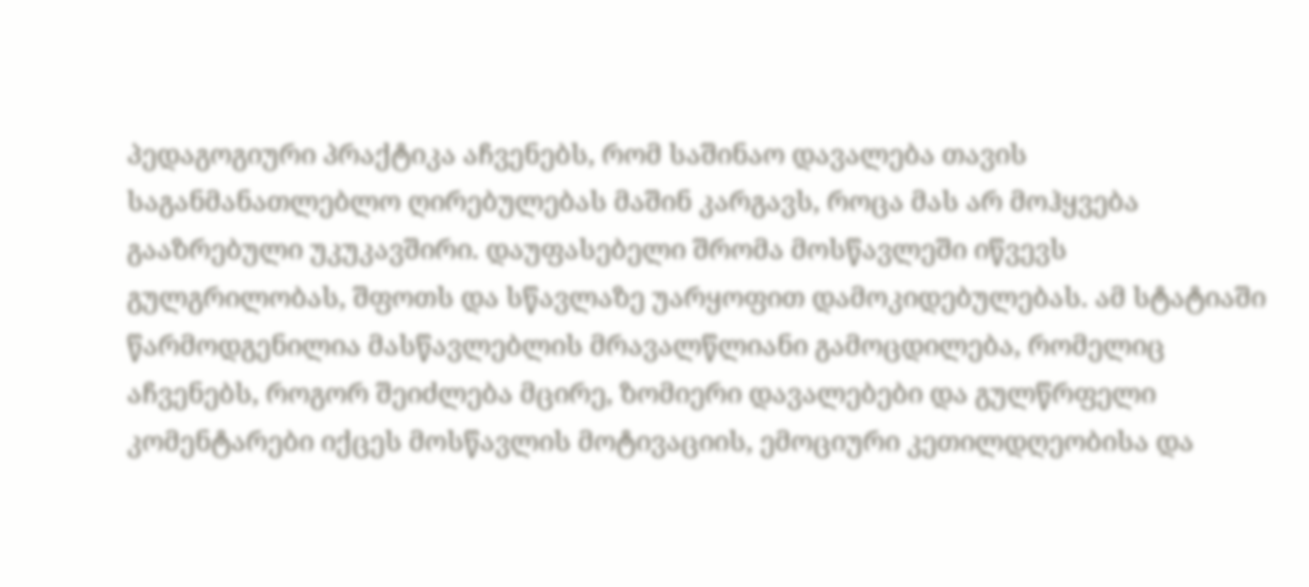პედაგოგიური პრაქტიკა აჩვენებს, რომ საშინაო დავალება თავის საგანმანათლებლო ღირებულებას მაშინ კარგავს, როცა მას არ მოჰყვება გააზრებული უკუკავშირი. დაუფასებელი შრომა მოსწავლეში იწვევს გულგრილობას, შფოთს და სწავლაზე უარყოფით დამოკიდებულებას. ამ სტატიაში წარმოდგენილია მასწავლებლის მრავალწლიანი გამოცდილება, რომელიც აჩვენებს, როგორ შეიძლება მცირე, ზომიერი დავალებები და გულწრფელი კომენტარები იქცეს მოსწავლის მოტივაციის, ემოციური კეთილდღეობისა და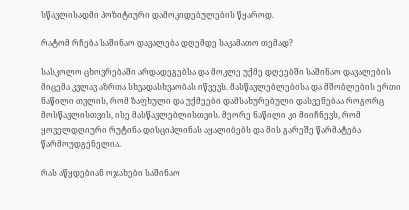სწავლისადმი პოზიტიური დამოკიდებულების წყაროდ.

რატომ რჩება საშინაო დავალება დღემდე საკამათო თემად?

სასკოლო ცხოვრებაში არდადეგებსა და მოკლე უქმე დღეებში საშინაო დავალების მიცემა კვლავ აზრთა სხვადასხვაობას იწვევს. მასწავლებლებისა და მშობლების ერთი ნაწილი თვლის, რომ ზაფხული და უქმეები დამსახურებული დასვენებაა როგორც მოსწავლისთვის, ისე მასწავლებლისთვის. მეორე ნაწილი კი მიიჩნევს, რომ ყოველდღიური რუტინა დისციპლინას აყალიბებს და მის გარეშე წარმატება წარმოუდგენელია.

რას აწყდებიან ოჯახები საშინაო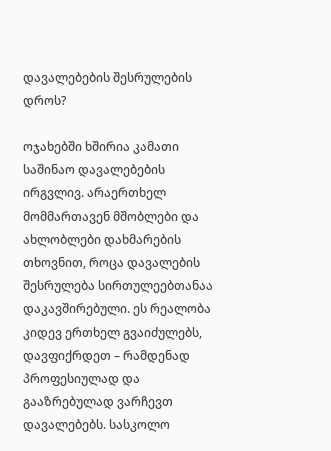დავალებების შესრულების დროს?

ოჯახებში ხშირია კამათი საშინაო დავალებების ირგვლივ. არაერთხელ მომმართავენ მშობლები და ახლობლები დახმარების თხოვნით, როცა დავალების შესრულება სირთულეებთანაა დაკავშირებული. ეს რეალობა კიდევ ერთხელ გვაიძულებს, დავფიქრდეთ – რამდენად პროფესიულად და გააზრებულად ვარჩევთ დავალებებს. სასკოლო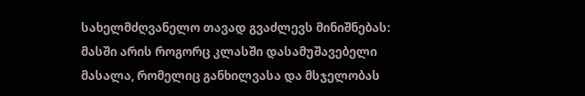სახელმძღვანელო თავად გვაძლევს მინიშნებას: მასში არის როგორც კლასში დასამუშავებელი მასალა, რომელიც განხილვასა და მსჯელობას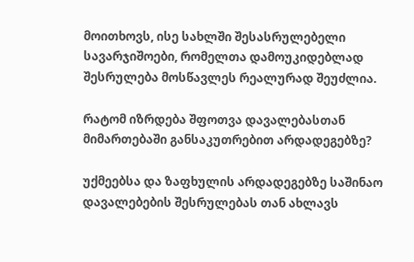მოითხოვს, ისე სახლში შესასრულებელი სავარჯიშოები, რომელთა დამოუკიდებლად შესრულება მოსწავლეს რეალურად შეუძლია.

რატომ იზრდება შფოთვა დავალებასთან მიმართებაში განსაკუთრებით არდადეგებზე?

უქმეებსა და ზაფხულის არდადეგებზე საშინაო დავალებების შესრულებას თან ახლავს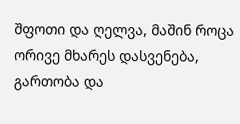შფოთი და ღელვა, მაშინ როცა ორივე მხარეს დასვენება, გართობა და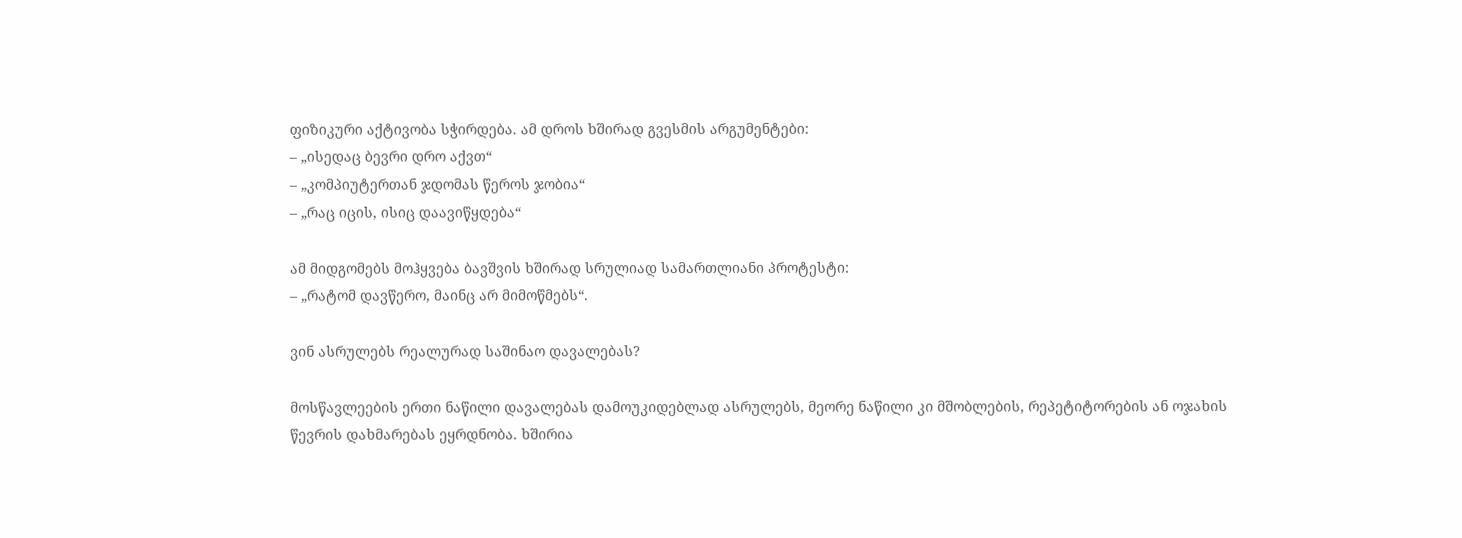ფიზიკური აქტივობა სჭირდება. ამ დროს ხშირად გვესმის არგუმენტები:
– „ისედაც ბევრი დრო აქვთ“
– „კომპიუტერთან ჯდომას წეროს ჯობია“
– „რაც იცის, ისიც დაავიწყდება“

ამ მიდგომებს მოჰყვება ბავშვის ხშირად სრულიად სამართლიანი პროტესტი:
– „რატომ დავწერო, მაინც არ მიმოწმებს“.

ვინ ასრულებს რეალურად საშინაო დავალებას?

მოსწავლეების ერთი ნაწილი დავალებას დამოუკიდებლად ასრულებს, მეორე ნაწილი კი მშობლების, რეპეტიტორების ან ოჯახის წევრის დახმარებას ეყრდნობა. ხშირია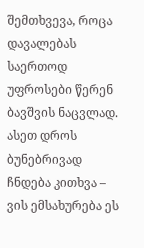შემთხვევა, როცა დავალებას საერთოდ უფროსები წერენ ბავშვის ნაცვლად. ასეთ დროს ბუნებრივად ჩნდება კითხვა – ვის ემსახურება ეს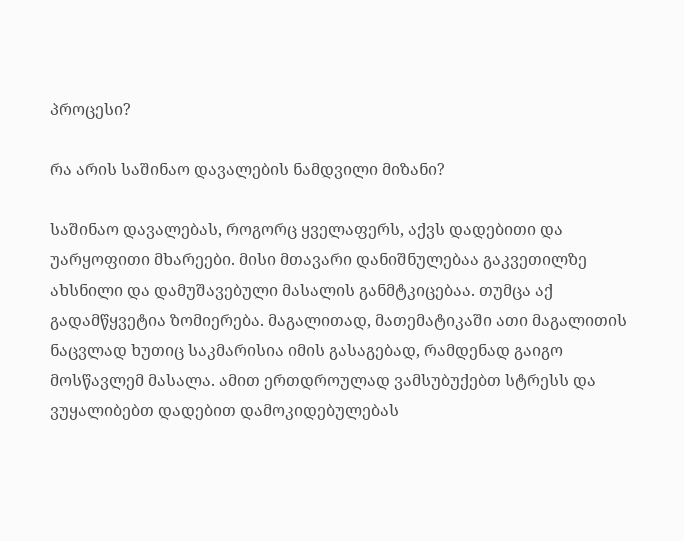პროცესი?

რა არის საშინაო დავალების ნამდვილი მიზანი?

საშინაო დავალებას, როგორც ყველაფერს, აქვს დადებითი და უარყოფითი მხარეები. მისი მთავარი დანიშნულებაა გაკვეთილზე ახსნილი და დამუშავებული მასალის განმტკიცებაა. თუმცა აქ გადამწყვეტია ზომიერება. მაგალითად, მათემატიკაში ათი მაგალითის ნაცვლად ხუთიც საკმარისია იმის გასაგებად, რამდენად გაიგო მოსწავლემ მასალა. ამით ერთდროულად ვამსუბუქებთ სტრესს და ვუყალიბებთ დადებით დამოკიდებულებას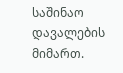საშინაო დავალების მიმართ.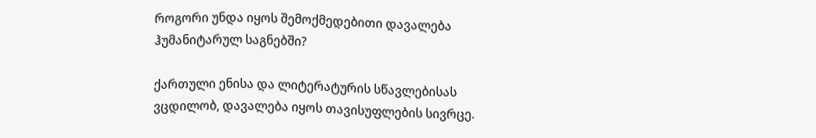როგორი უნდა იყოს შემოქმედებითი დავალება ჰუმანიტარულ საგნებში?

ქართული ენისა და ლიტერატურის სწავლებისას ვცდილობ, დავალება იყოს თავისუფლების სივრცე.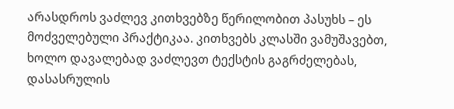არასდროს ვაძლევ კითხვებზე წერილობით პასუხს – ეს მოძველებული პრაქტიკაა. კითხვებს კლასში ვამუშავებთ, ხოლო დავალებად ვაძლევთ ტექსტის გაგრძელებას, დასასრულის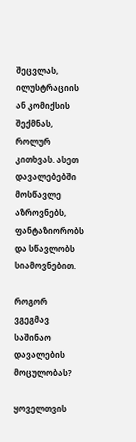შეცვლას, ილუსტრაციის ან კომიქსის შექმნას, როლურ კითხვას. ასეთ დავალებებში მოსწავლე აზროვნებს, ფანტაზიორობს და სწავლობს სიამოვნებით.

როგორ ვგეგმავ საშინაო დავალების მოცულობას?

ყოველთვის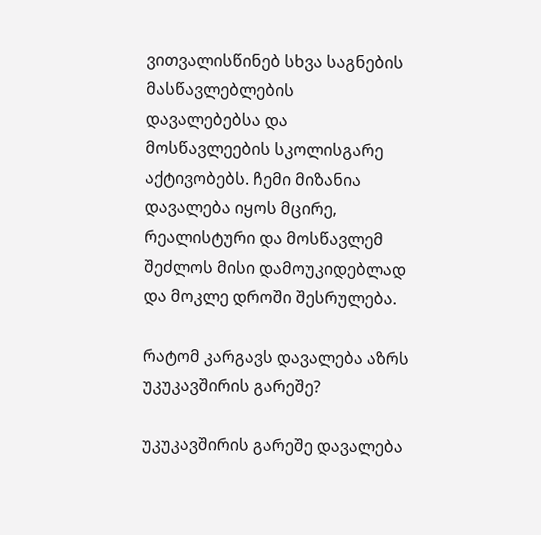ვითვალისწინებ სხვა საგნების მასწავლებლების დავალებებსა და მოსწავლეების სკოლისგარე აქტივობებს. ჩემი მიზანია დავალება იყოს მცირე, რეალისტური და მოსწავლემ შეძლოს მისი დამოუკიდებლად და მოკლე დროში შესრულება.

რატომ კარგავს დავალება აზრს უკუკავშირის გარეშე?

უკუკავშირის გარეშე დავალება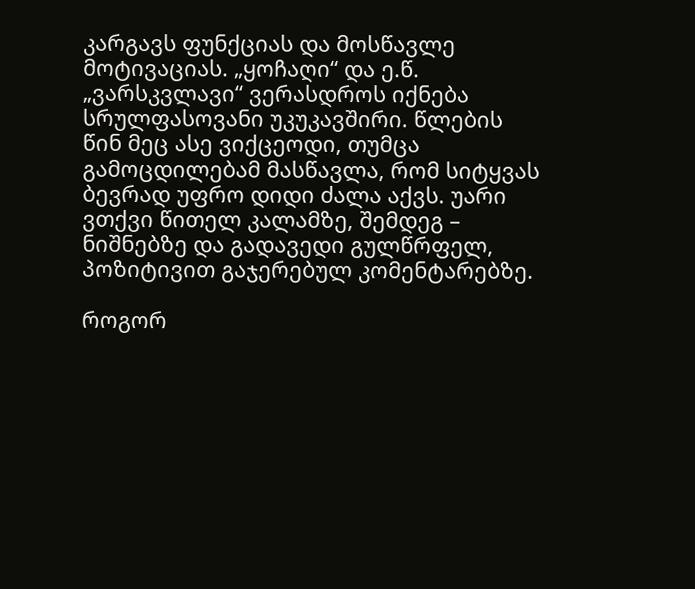კარგავს ფუნქციას და მოსწავლე მოტივაციას. „ყოჩაღი“ და ე.წ.  „ვარსკვლავი“ ვერასდროს იქნება სრულფასოვანი უკუკავშირი. წლების წინ მეც ასე ვიქცეოდი, თუმცა გამოცდილებამ მასწავლა, რომ სიტყვას ბევრად უფრო დიდი ძალა აქვს. უარი ვთქვი წითელ კალამზე, შემდეგ – ნიშნებზე და გადავედი გულწრფელ, პოზიტივით გაჯერებულ კომენტარებზე.

როგორ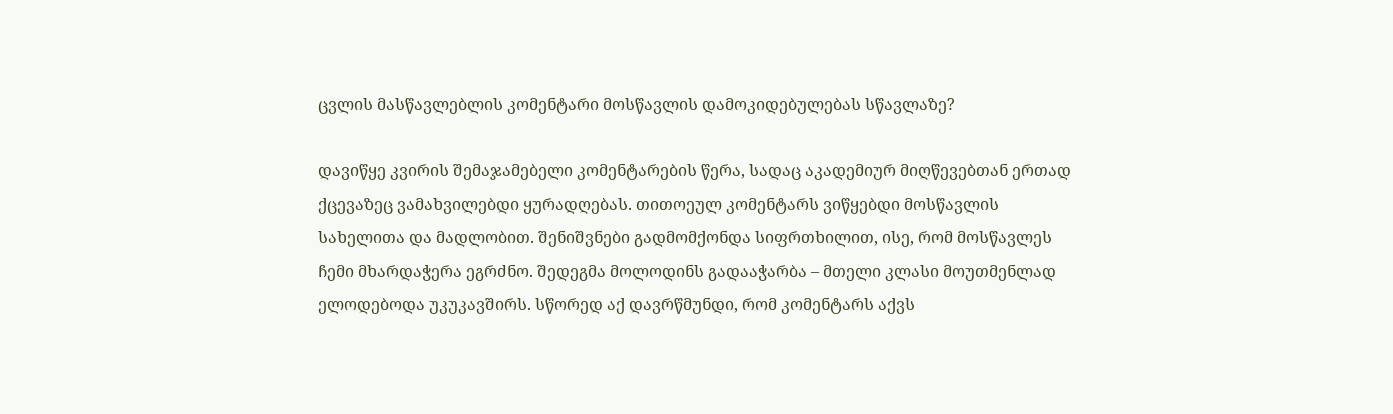ცვლის მასწავლებლის კომენტარი მოსწავლის დამოკიდებულებას სწავლაზე?

დავიწყე კვირის შემაჯამებელი კომენტარების წერა, სადაც აკადემიურ მიღწევებთან ერთად ქცევაზეც ვამახვილებდი ყურადღებას. თითოეულ კომენტარს ვიწყებდი მოსწავლის სახელითა და მადლობით. შენიშვნები გადმომქონდა სიფრთხილით, ისე, რომ მოსწავლეს ჩემი მხარდაჭერა ეგრძნო. შედეგმა მოლოდინს გადააჭარბა – მთელი კლასი მოუთმენლად ელოდებოდა უკუკავშირს. სწორედ აქ დავრწმუნდი, რომ კომენტარს აქვს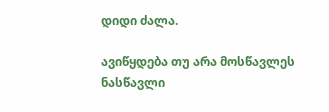დიდი ძალა.

ავიწყდება თუ არა მოსწავლეს ნასწავლი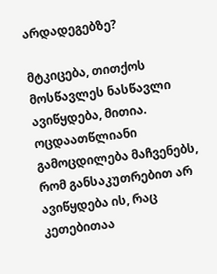არდადეგებზე?

მტკიცება, თითქოს მოსწავლეს ნასწავლი ავიწყდება, მითია. ოცდაათწლიანი გამოცდილება მაჩვენებს, რომ განსაკუთრებით არ ავიწყდება ის, რაც კეთებითაა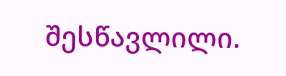შესწავლილი.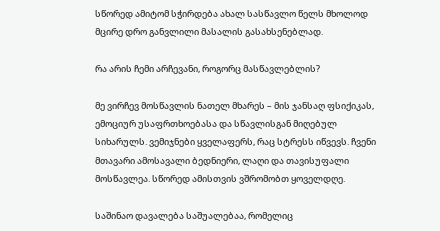სწორედ ამიტომ სჭირდება ახალ სასწავლო წელს მხოლოდ მცირე დრო განვლილი მასალის გასახსენებლად.

რა არის ჩემი არჩევანი, როგორც მასწავლებლის?

მე ვირჩევ მოსწავლის ნათელ მხარეს – მის ჯანსაღ ფსიქიკას, ემოციურ უსაფრთხოებასა და სწავლისგან მიღებულ სიხარულს. ვემიჯნები ყველაფერს, რაც სტრესს იწვევს. ჩვენი მთავარი ამოსავალი ბედნიერი, ლაღი და თავისუფალი მოსწავლეა. სწორედ ამისთვის ვშრომობთ ყოველდღე.

საშინაო დავალება საშუალებაა, რომელიც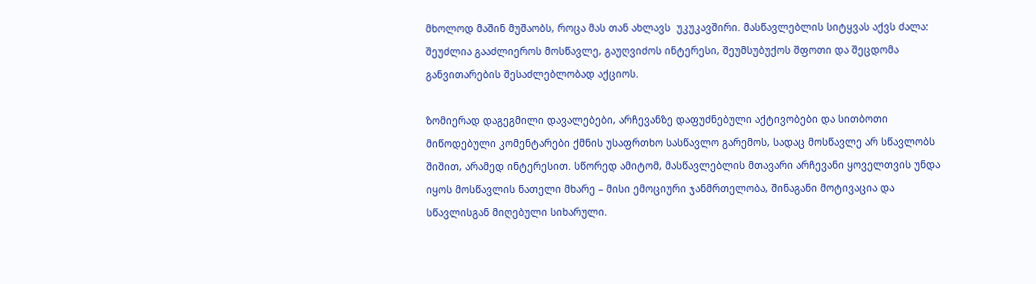მხოლოდ მაშინ მუშაობს, როცა მას თან ახლავს  უკუკავშირი. მასწავლებლის სიტყვას აქვს ძალა: შეუძლია გააძლიეროს მოსწავლე, გაუღვიძოს ინტერესი, შეუმსუბუქოს შფოთი და შეცდომა განვითარების შესაძლებლობად აქციოს.

ზომიერად დაგეგმილი დავალებები, არჩევანზე დაფუძნებული აქტივობები და სითბოთი მიწოდებული კომენტარები ქმნის უსაფრთხო სასწავლო გარემოს, სადაც მოსწავლე არ სწავლობს შიშით, არამედ ინტერესით. სწორედ ამიტომ, მასწავლებლის მთავარი არჩევანი ყოველთვის უნდა იყოს მოსწავლის ნათელი მხარე – მისი ემოციური ჯანმრთელობა, შინაგანი მოტივაცია და სწავლისგან მიღებული სიხარული.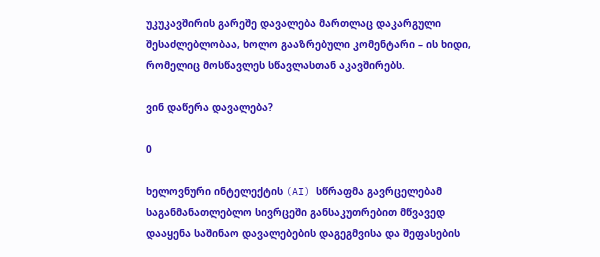უკუკავშირის გარეშე დავალება მართლაც დაკარგული შესაძლებლობაა, ხოლო გააზრებული კომენტარი – ის ხიდი, რომელიც მოსწავლეს სწავლასთან აკავშირებს.

ვინ დაწერა დავალება?

0

ხელოვნური ინტელექტის (AI) სწრაფმა გავრცელებამ საგანმანათლებლო სივრცეში განსაკუთრებით მწვავედ დააყენა საშინაო დავალებების დაგეგმვისა და შეფასების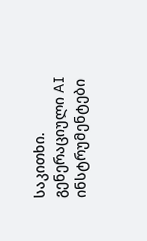საკითხი. გენერაციული AI ინსტრუმენტები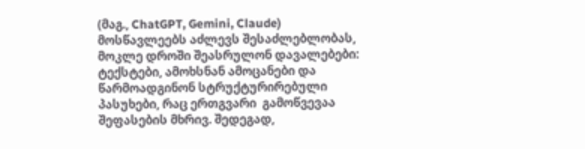(მაგ., ChatGPT, Gemini, Claude) მოსწავლეებს აძლევს შესაძლებლობას, მოკლე დროში შეასრულონ დავალებები:  ტექსტები, ამოხსნან ამოცანები და წარმოადგინონ სტრუქტურირებული პასუხები, რაც ერთგვარი  გამოწვევაა შეფასების მხრივ. შედეგად,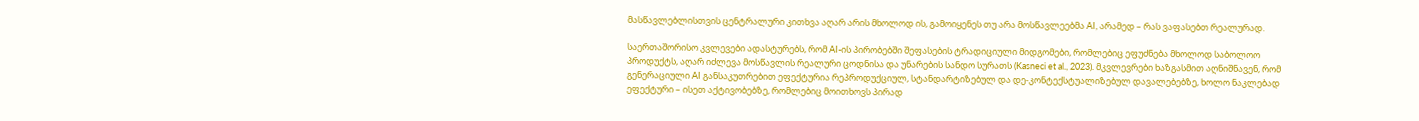მასწავლებლისთვის ცენტრალური კითხვა აღარ არის მხოლოდ ის, გამოიყენეს თუ არა მოსწავლეებმა AI, არამედ – რას ვაფასებთ რეალურად.

საერთაშორისო კვლევები ადასტურებს, რომ AI-ის პირობებში შეფასების ტრადიციული მიდგომები, რომლებიც ეფუძნება მხოლოდ საბოლოო პროდუქტს, აღარ იძლევა მოსწავლის რეალური ცოდნისა და უნარების სანდო სურათს (Kasneci et al., 2023). მკვლევრები ხაზგასმით აღნიშნავენ, რომ გენერაციული AI განსაკუთრებით ეფექტურია რეპროდუქციულ, სტანდარტიზებულ და დე-კონტექსტუალიზებულ დავალებებზე, ხოლო ნაკლებად ეფექტური – ისეთ აქტივობებზე, რომლებიც მოითხოვს პირად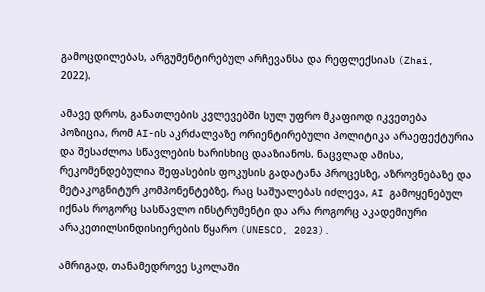გამოცდილებას, არგუმენტირებულ არჩევანსა და რეფლექსიას (Zhai, 2022).

ამავე დროს, განათლების კვლევებში სულ უფრო მკაფიოდ იკვეთება პოზიცია, რომ AI-ის აკრძალვაზე ორიენტირებული პოლიტიკა არაეფექტურია და შესაძლოა სწავლების ხარისხიც დააზიანოს. ნაცვლად ამისა, რეკომენდებულია შეფასების ფოკუსის გადატანა პროცესზე, აზროვნებაზე და მეტაკოგნიტურ კომპონენტებზე, რაც საშუალებას იძლევა, AI გამოყენებულ იქნას როგორც სასწავლო ინსტრუმენტი და არა როგორც აკადემიური არაკეთილსინდისიერების წყარო (UNESCO, 2023).

ამრიგად, თანამედროვე სკოლაში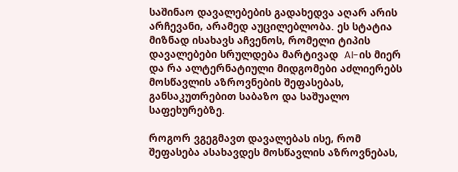საშინაო დავალებების გადახედვა აღარ არის არჩევანი, არამედ აუცილებლობა. ეს სტატია მიზნად ისახავს აჩვენოს, რომელი ტიპის დავალებები სრულდება მარტივად  AI-ის მიერ და რა ალტერნატიული მიდგომები აძლიერებს მოსწავლის აზროვნების შეფასებას, განსაკუთრებით საბაზო და საშუალო საფეხურებზე.

როგორ ვგეგმავთ დავალებას ისე, რომ შეფასება ასახავდეს მოსწავლის აზროვნებას,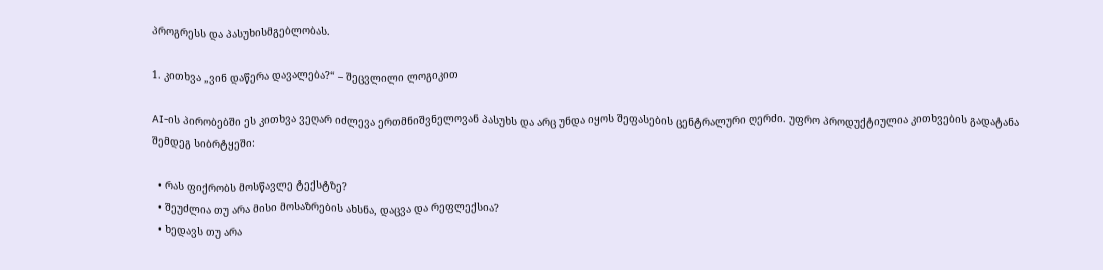პროგრესს და პასუხისმგებლობას.

1. კითხვა „ვინ დაწერა დავალება?“ – შეცვლილი ლოგიკით

AI-ის პირობებში ეს კითხვა ვეღარ იძლევა ერთმნიშვნელოვან პასუხს და არც უნდა იყოს შეფასების ცენტრალური ღერძი. უფრო პროდუქტიულია კითხვების გადატანა შემდეგ სიბრტყეში:

  • რას ფიქრობს მოსწავლე ტექსტზე?
  • შეუძლია თუ არა მისი მოსაზრების ახსნა, დაცვა და რეფლექსია?
  • ხედავს თუ არა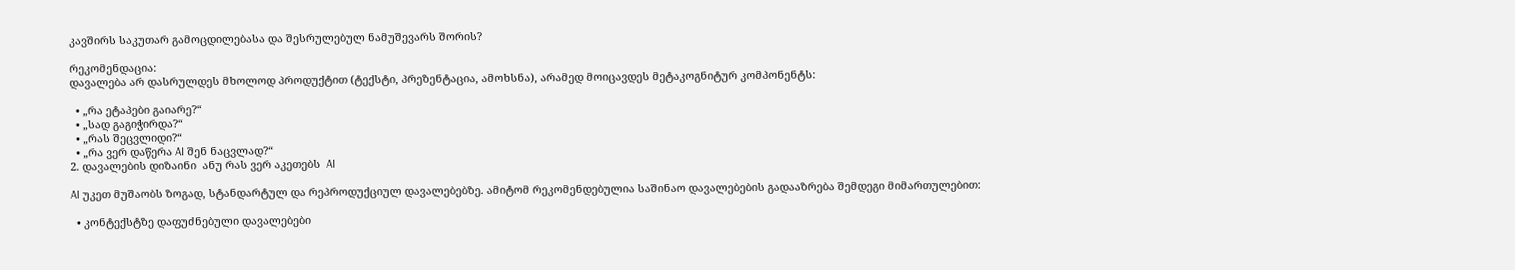კავშირს საკუთარ გამოცდილებასა და შესრულებულ ნამუშევარს შორის?

რეკომენდაცია:
დავალება არ დასრულდეს მხოლოდ პროდუქტით (ტექსტი, პრეზენტაცია, ამოხსნა), არამედ მოიცავდეს მეტაკოგნიტურ კომპონენტს:

  • „რა ეტაპები გაიარე?“
  • „სად გაგიჭირდა?“
  • „რას შეცვლიდი?“
  • „რა ვერ დაწერა AI შენ ნაცვლად?“
2. დავალების დიზაინი  ანუ რას ვერ აკეთებს  AI

AI უკეთ მუშაობს ზოგად, სტანდარტულ და რეპროდუქციულ დავალებებზე. ამიტომ რეკომენდებულია საშინაო დავალებების გადააზრება შემდეგი მიმართულებით:

  • კონტექსტზე დაფუძნებული დავალებები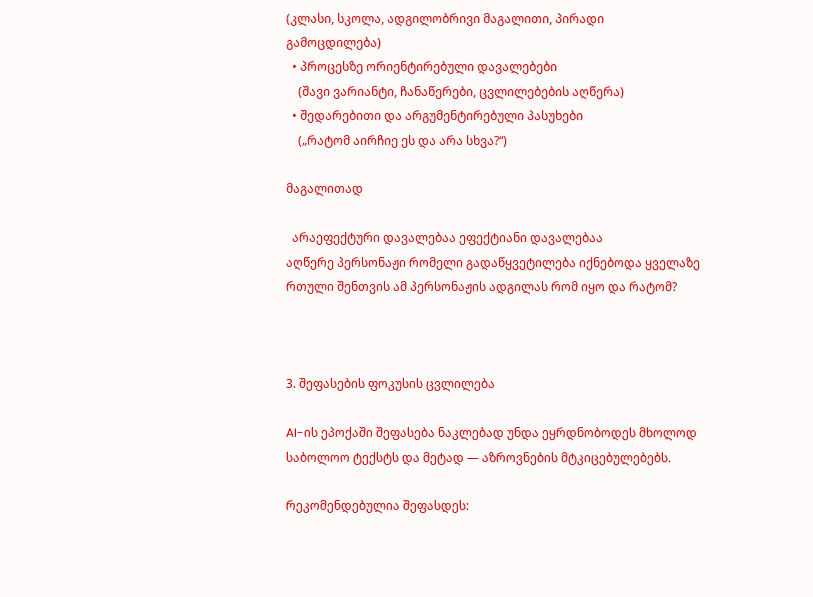(კლასი, სკოლა, ადგილობრივი მაგალითი, პირადი გამოცდილება)
  • პროცესზე ორიენტირებული დავალებები
    (შავი ვარიანტი, ჩანაწერები, ცვლილებების აღწერა)
  • შედარებითი და არგუმენტირებული პასუხები
    („რატომ აირჩიე ეს და არა სხვა?“)

მაგალითად

  არაეფექტური დავალებაა ეფექტიანი დავალებაა
აღწერე პერსონაჟი რომელი გადაწყვეტილება იქნებოდა ყველაზე რთული შენთვის ამ პერსონაჟის ადგილას რომ იყო და რატომ?



3. შეფასების ფოკუსის ცვლილება

AI-ის ეპოქაში შეფასება ნაკლებად უნდა ეყრდნობოდეს მხოლოდ საბოლოო ტექსტს და მეტად — აზროვნების მტკიცებულებებს.

რეკომენდებულია შეფასდეს: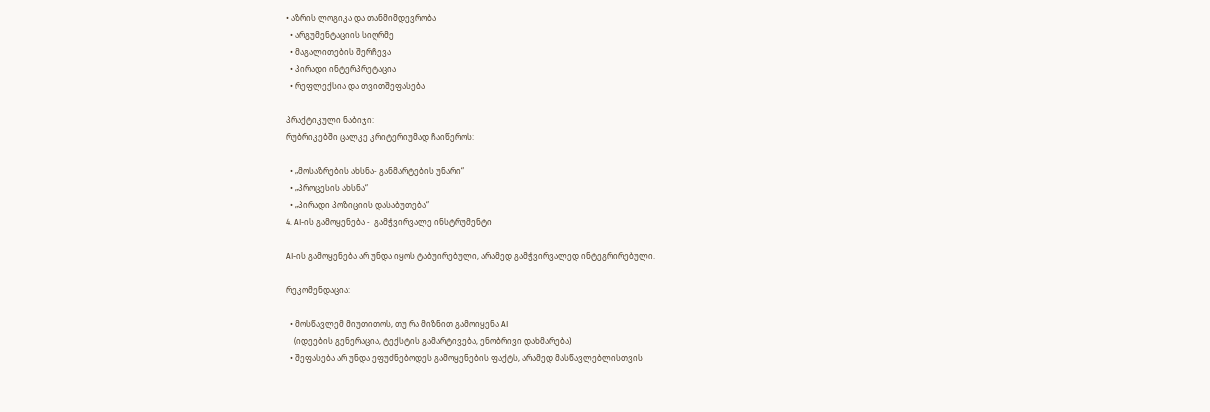• აზრის ლოგიკა და თანმიმდევრობა
  • არგუმენტაციის სიღრმე
  • მაგალითების შერჩევა
  • პირადი ინტერპრეტაცია
  • რეფლექსია და თვითშეფასება

პრაქტიკული ნაბიჯი:
რუბრიკებში ცალკე კრიტერიუმად ჩაიწეროს:

  • „მოსაზრების ახსნა- განმარტების უნარი“
  • „პროცესის ახსნა“
  • „პირადი პოზიციის დასაბუთება“
4. AI-ის გამოყენება -  გამჭვირვალე ინსტრუმენტი

AI-ის გამოყენება არ უნდა იყოს ტაბუირებული, არამედ გამჭვირვალედ ინტეგრირებული.

რეკომენდაცია:

  • მოსწავლემ მიუთითოს, თუ რა მიზნით გამოიყენა AI
    (იდეების გენერაცია, ტექსტის გამარტივება, ენობრივი დახმარება)
  • შეფასება არ უნდა ეფუძნებოდეს გამოყენების ფაქტს, არამედ მასწავლებლისთვის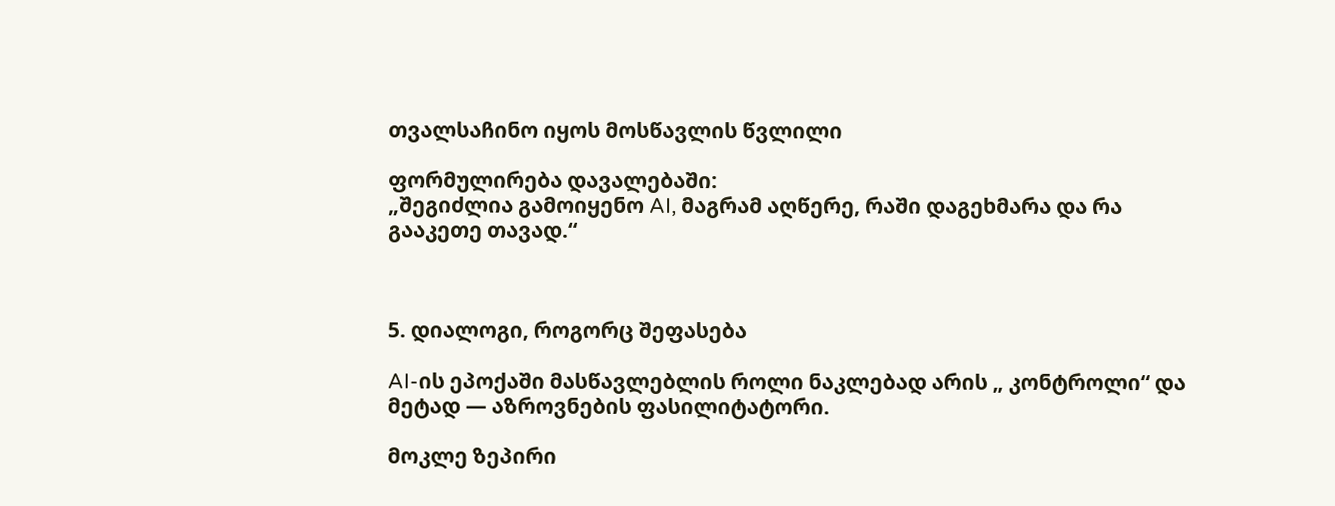თვალსაჩინო იყოს მოსწავლის წვლილი

ფორმულირება დავალებაში:
„შეგიძლია გამოიყენო AI, მაგრამ აღწერე, რაში დაგეხმარა და რა გააკეთე თავად.“



5. დიალოგი, როგორც შეფასება

AI-ის ეპოქაში მასწავლებლის როლი ნაკლებად არის „ კონტროლი“ და მეტად — აზროვნების ფასილიტატორი.

მოკლე ზეპირი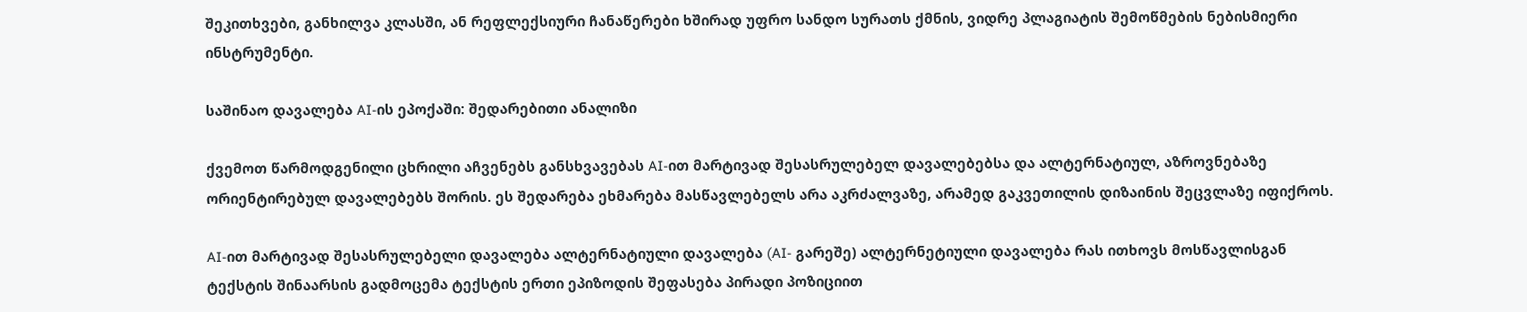შეკითხვები, განხილვა კლასში, ან რეფლექსიური ჩანაწერები ხშირად უფრო სანდო სურათს ქმნის, ვიდრე პლაგიატის შემოწმების ნებისმიერი ინსტრუმენტი.

საშინაო დავალება AI-ის ეპოქაში: შედარებითი ანალიზი

ქვემოთ წარმოდგენილი ცხრილი აჩვენებს განსხვავებას AI-ით მარტივად შესასრულებელ დავალებებსა და ალტერნატიულ, აზროვნებაზე ორიენტირებულ დავალებებს შორის. ეს შედარება ეხმარება მასწავლებელს არა აკრძალვაზე, არამედ გაკვეთილის დიზაინის შეცვლაზე იფიქროს.

AI-ით მარტივად შესასრულებელი დავალება ალტერნატიული დავალება (AI- გარეშე) ალტერნეტიული დავალება რას ითხოვს მოსწავლისგან
ტექსტის შინაარსის გადმოცემა ტექსტის ერთი ეპიზოდის შეფასება პირადი პოზიციით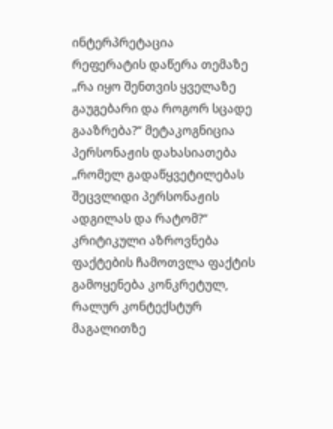ინტერპრეტაცია
რეფერატის დაწერა თემაზე „რა იყო შენთვის ყველაზე გაუგებარი და როგორ სცადე გააზრება?“ მეტაკოგნიცია
პერსონაჟის დახასიათება „რომელ გადაწყვეტილებას შეცვლიდი პერსონაჟის ადგილას და რატომ?“ კრიტიკული აზროვნება
ფაქტების ჩამოთვლა ფაქტის გამოყენება კონკრეტულ,  რალურ კონტექსტურ მაგალითზე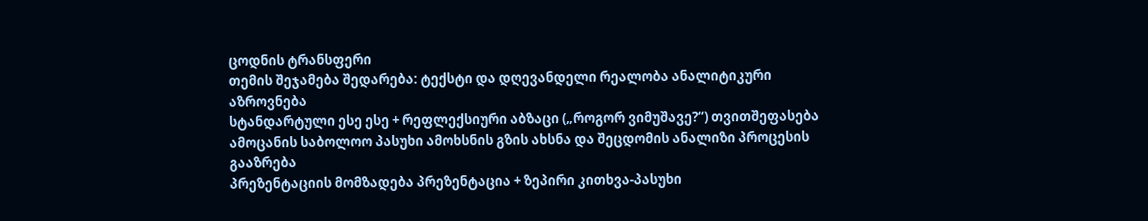ცოდნის ტრანსფერი
თემის შეჯამება შედარება: ტექსტი და დღევანდელი რეალობა ანალიტიკური აზროვნება
სტანდარტული ესე ესე + რეფლექსიური აბზაცი („როგორ ვიმუშავე?“) თვითშეფასება
ამოცანის საბოლოო პასუხი ამოხსნის გზის ახსნა და შეცდომის ანალიზი პროცესის გააზრება
პრეზენტაციის მომზადება პრეზენტაცია + ზეპირი კითხვა-პასუხი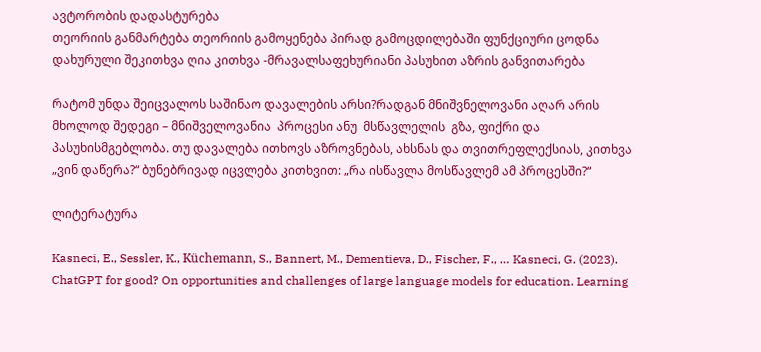ავტორობის დადასტურება
თეორიის განმარტება თეორიის გამოყენება პირად გამოცდილებაში ფუნქციური ცოდნა
დახურული შეკითხვა ღია კითხვა -მრავალსაფეხურიანი პასუხით აზრის განვითარება

რატომ უნდა შეიცვალოს საშინაო დავალების არსი?რადგან მნიშვნელოვანი აღარ არის მხოლოდ შედეგი – მნიშველოვანია  პროცესი ანუ  მსწავლელის  გზა, ფიქრი და პასუხისმგებლობა. თუ დავალება ითხოვს აზროვნებას, ახსნას და თვითრეფლექსიას, კითხვა „ვინ დაწერა?“ ბუნებრივად იცვლება კითხვით: „რა ისწავლა მოსწავლემ ამ პროცესში?“

ლიტერატურა

Kasneci, E., Sessler, K., Küchemann, S., Bannert, M., Dementieva, D., Fischer, F., … Kasneci, G. (2023). ChatGPT for good? On opportunities and challenges of large language models for education. Learning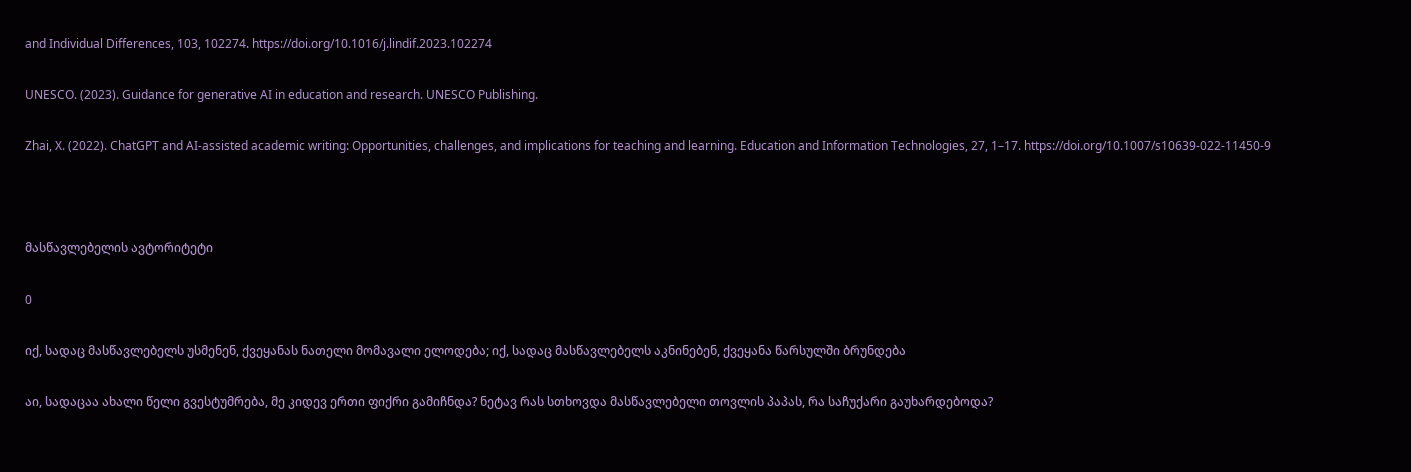and Individual Differences, 103, 102274. https://doi.org/10.1016/j.lindif.2023.102274

UNESCO. (2023). Guidance for generative AI in education and research. UNESCO Publishing.

Zhai, X. (2022). ChatGPT and AI-assisted academic writing: Opportunities, challenges, and implications for teaching and learning. Education and Information Technologies, 27, 1–17. https://doi.org/10.1007/s10639-022-11450-9



მასწავლებელის ავტორიტეტი

0

იქ, სადაც მასწავლებელს უსმენენ, ქვეყანას ნათელი მომავალი ელოდება; იქ, სადაც მასწავლებელს აკნინებენ, ქვეყანა წარსულში ბრუნდება

აი, სადაცაა ახალი წელი გვესტუმრება, მე კიდევ ერთი ფიქრი გამიჩნდა? ნეტავ რას სთხოვდა მასწავლებელი თოვლის პაპას, რა საჩუქარი გაუხარდებოდა?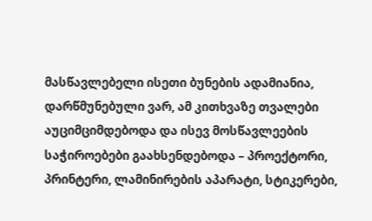მასწავლებელი ისეთი ბუნების ადამიანია, დარწმუნებული ვარ, ამ კითხვაზე თვალები აუციმციმდებოდა და ისევ მოსწავლეების საჭიროებები გაახსენდებოდა – პროექტორი, პრინტერი, ლამინირების აპარატი, სტიკერები,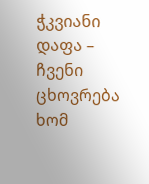ჭკვიანი დაფა – ჩვენი ცხოვრება ხომ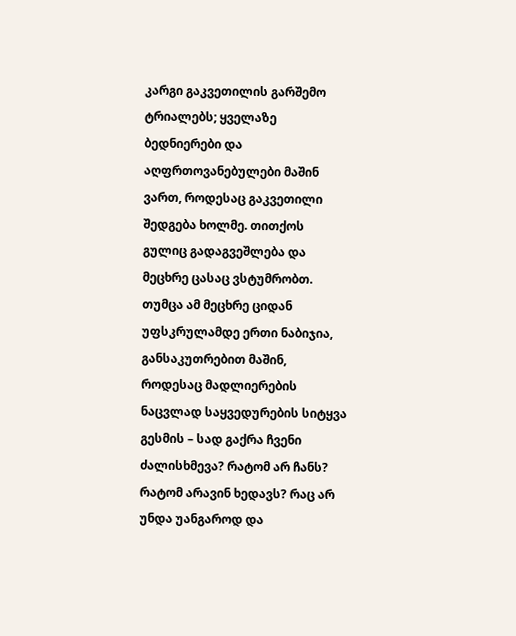კარგი გაკვეთილის გარშემო ტრიალებს; ყველაზე ბედნიერები და აღფრთოვანებულები მაშინ ვართ, როდესაც გაკვეთილი შედგება ხოლმე. თითქოს გულიც გადაგვეშლება და მეცხრე ცასაც ვსტუმრობთ. თუმცა ამ მეცხრე ციდან უფსკრულამდე ერთი ნაბიჯია, განსაკუთრებით მაშინ, როდესაც მადლიერების ნაცვლად საყვედურების სიტყვა გესმის – სად გაქრა ჩვენი ძალისხმევა? რატომ არ ჩანს? რატომ არავინ ხედავს? რაც არ უნდა უანგაროდ და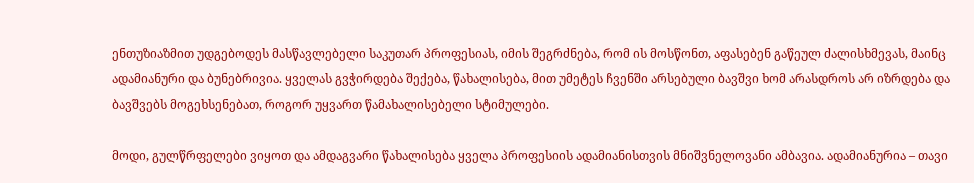ენთუზიაზმით უდგებოდეს მასწავლებელი საკუთარ პროფესიას, იმის შეგრძნება, რომ ის მოსწონთ, აფასებენ გაწეულ ძალისხმევას, მაინც ადამიანური და ბუნებრივია. ყველას გვჭირდება შექება, წახალისება, მით უმეტეს ჩვენში არსებული ბავშვი ხომ არასდროს არ იზრდება და ბავშვებს მოგეხსენებათ, როგორ უყვართ წამახალისებელი სტიმულები.

მოდი, გულწრფელები ვიყოთ და ამდაგვარი წახალისება ყველა პროფესიის ადამიანისთვის მნიშვნელოვანი ამბავია. ადამიანურია – თავი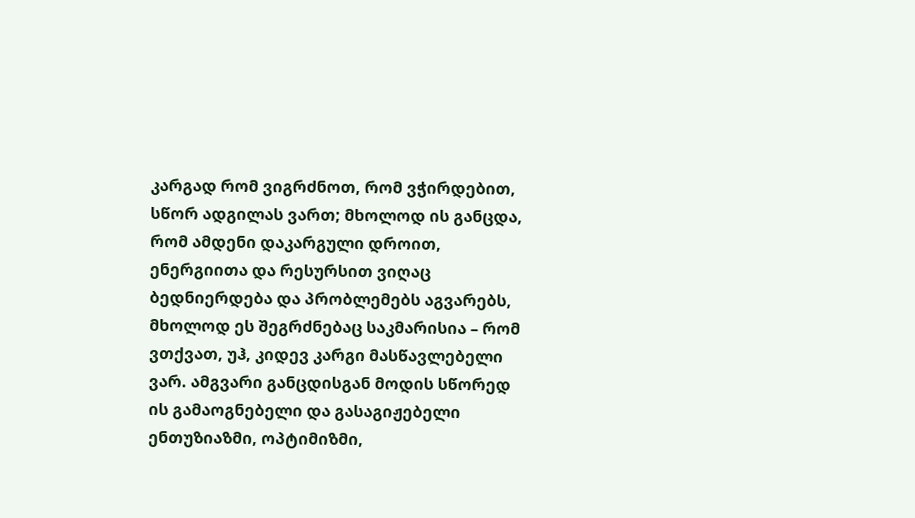კარგად რომ ვიგრძნოთ, რომ ვჭირდებით, სწორ ადგილას ვართ; მხოლოდ ის განცდა, რომ ამდენი დაკარგული დროით, ენერგიითა და რესურსით ვიღაც ბედნიერდება და პრობლემებს აგვარებს, მხოლოდ ეს შეგრძნებაც საკმარისია – რომ ვთქვათ, უჰ, კიდევ კარგი მასწავლებელი ვარ. ამგვარი განცდისგან მოდის სწორედ ის გამაოგნებელი და გასაგიჟებელი ენთუზიაზმი, ოპტიმიზმი,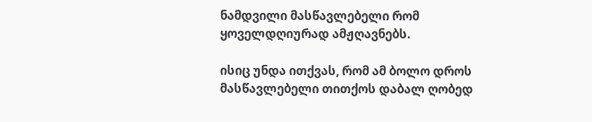ნამდვილი მასწავლებელი რომ ყოველდღიურად ამჟღავნებს.

ისიც უნდა ითქვას, რომ ამ ბოლო დროს მასწავლებელი თითქოს დაბალ ღობედ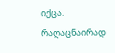იქცა. რაღაცნაირად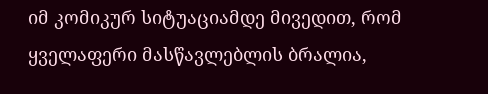იმ კომიკურ სიტუაციამდე მივედით, რომ ყველაფერი მასწავლებლის ბრალია,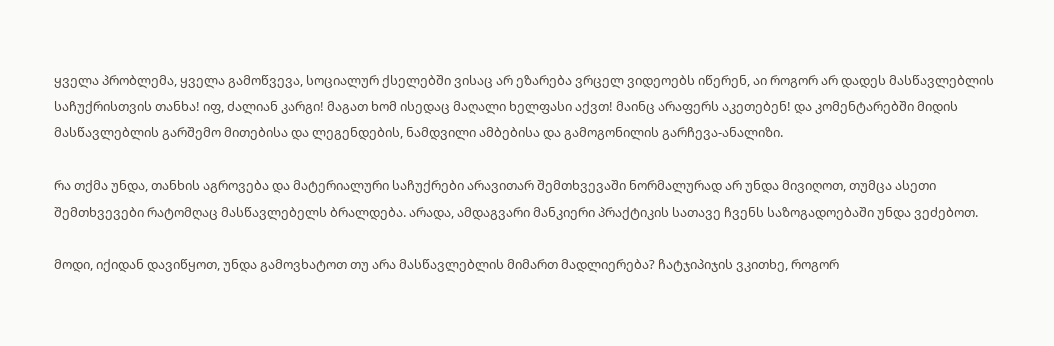ყველა პრობლემა, ყველა გამოწვევა, სოციალურ ქსელებში ვისაც არ ეზარება ვრცელ ვიდეოებს იწერენ, აი როგორ არ დადეს მასწავლებლის საჩუქრისთვის თანხა! იფ, ძალიან კარგი! მაგათ ხომ ისედაც მაღალი ხელფასი აქვთ! მაინც არაფერს აკეთებენ! და კომენტარებში მიდის მასწავლებლის გარშემო მითებისა და ლეგენდების, ნამდვილი ამბებისა და გამოგონილის გარჩევა-ანალიზი.

რა თქმა უნდა, თანხის აგროვება და მატერიალური საჩუქრები არავითარ შემთხვევაში ნორმალურად არ უნდა მივიღოთ, თუმცა ასეთი შემთხვევები რატომღაც მასწავლებელს ბრალდება. არადა, ამდაგვარი მანკიერი პრაქტიკის სათავე ჩვენს საზოგადოებაში უნდა ვეძებოთ.

მოდი, იქიდან დავიწყოთ, უნდა გამოვხატოთ თუ არა მასწავლებლის მიმართ მადლიერება? ჩატჯიპიჯის ვკითხე, როგორ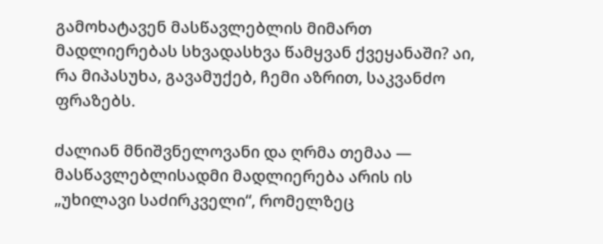გამოხატავენ მასწავლებლის მიმართ მადლიერებას სხვადასხვა წამყვან ქვეყანაში? აი, რა მიპასუხა, გავამუქებ, ჩემი აზრით, საკვანძო ფრაზებს.

ძალიან მნიშვნელოვანი და ღრმა თემაა — მასწავლებლისადმი მადლიერება არის ის „უხილავი საძირკველი“, რომელზეც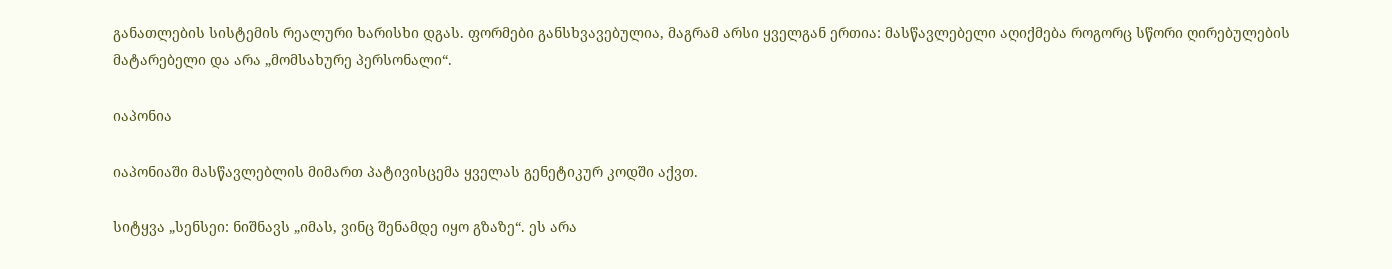განათლების სისტემის რეალური ხარისხი დგას. ფორმები განსხვავებულია, მაგრამ არსი ყველგან ერთია: მასწავლებელი აღიქმება როგორც სწორი ღირებულების მატარებელი და არა „მომსახურე პერსონალი“.

იაპონია

იაპონიაში მასწავლებლის მიმართ პატივისცემა ყველას გენეტიკურ კოდში აქვთ.

სიტყვა „სენსეი: ნიშნავს „იმას, ვინც შენამდე იყო გზაზე“. ეს არა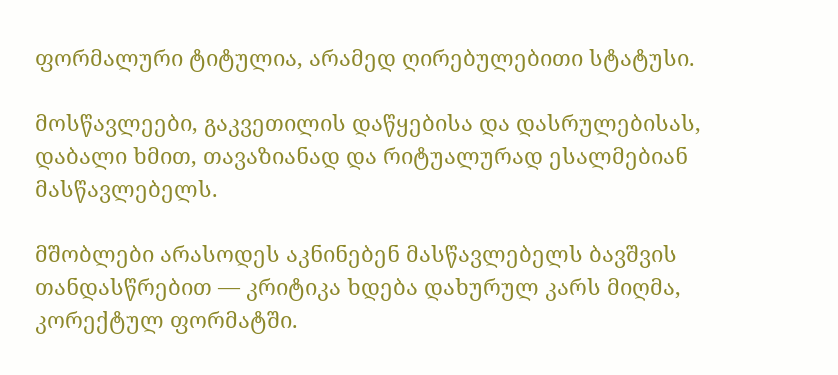ფორმალური ტიტულია, არამედ ღირებულებითი სტატუსი.

მოსწავლეები, გაკვეთილის დაწყებისა და დასრულებისას, დაბალი ხმით, თავაზიანად და რიტუალურად ესალმებიან მასწავლებელს.

მშობლები არასოდეს აკნინებენ მასწავლებელს ბავშვის თანდასწრებით — კრიტიკა ხდება დახურულ კარს მიღმა, კორექტულ ფორმატში.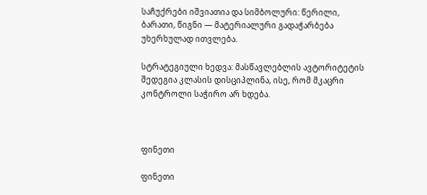საჩუქრები იშვიათია და სიმბოლური: წერილი, ბარათი, წიგნი — მატერიალური გადაჭარბება უხერხულად ითვლება.

სტრატეგიული ხედვა: მასწავლებლის ავტორიტეტის შედეგია კლასის დისციპლინა, ისე, რომ მკაცრი კონტროლი საჭირო არ ხდება.



ფინეთი

ფინეთი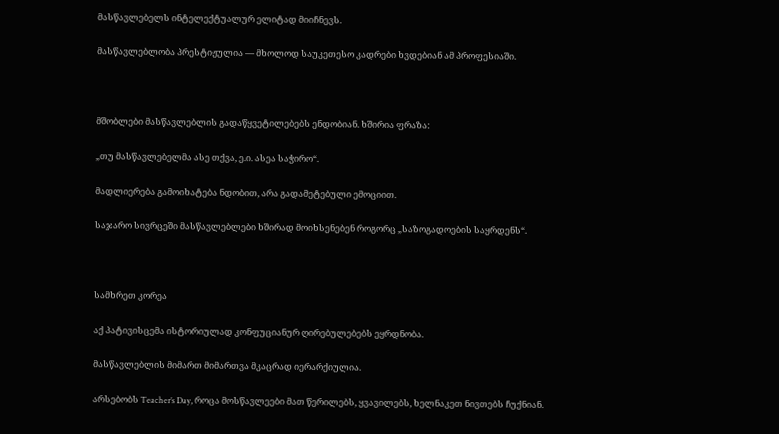მასწავლებელს ინტელექტუალურ ელიტად მიიჩნევს.

მასწავლებლობა პრესტიჟულია — მხოლოდ საუკეთესო კადრები ხვდებიან ამ პროფესიაში.



მშობლები მასწავლებლის გადაწყვეტილებებს ენდობიან. ხშირია ფრაზა:

„თუ მასწავლებელმა ასე თქვა, ე.ი. ასეა საჭირო“.

მადლიერება გამოიხატება ნდობით, არა გადამეტებული ემოციით.

საჯარო სივრცეში მასწავლებლები ხშირად მოიხსენებენ როგორც „საზოგადოების საყრდენს“.



სამხრეთ კორეა

აქ პატივისცემა ისტორიულად კონფუციანურ ღირებულებებს ეყრდნობა.

მასწავლებლის მიმართ მიმართვა მკაცრად იერარქიულია.

არსებობს Teacher’s Day, როცა მოსწავლეები მათ წერილებს, ყვავილებს, ხელნაკეთ ნივთებს ჩუქნიან.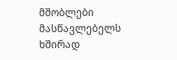მშობლები მასწავლებელს ხშირად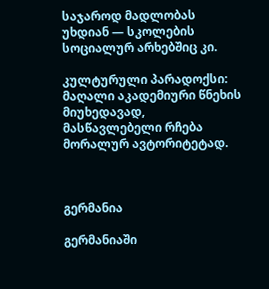საჯაროდ მადლობას უხდიან — სკოლების სოციალურ არხებშიც კი.

კულტურული პარადოქსი: მაღალი აკადემიური წნეხის მიუხედავად, მასწავლებელი რჩება მორალურ ავტორიტეტად.



გერმანია

გერმანიაში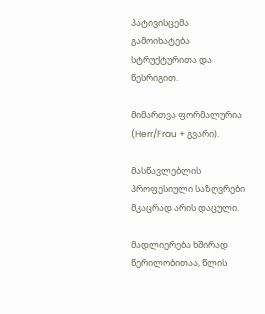პატივისცემა გამოიხატება სტრუქტურითა და წესრიგით.

მიმართვა ფორმალურია (Herr/Frau + გვარი).

მასწავლებლის პროფესიული საზღვრები მკაცრად არის დაცული.

მადლიერება ხშირად წერილობითაა, წლის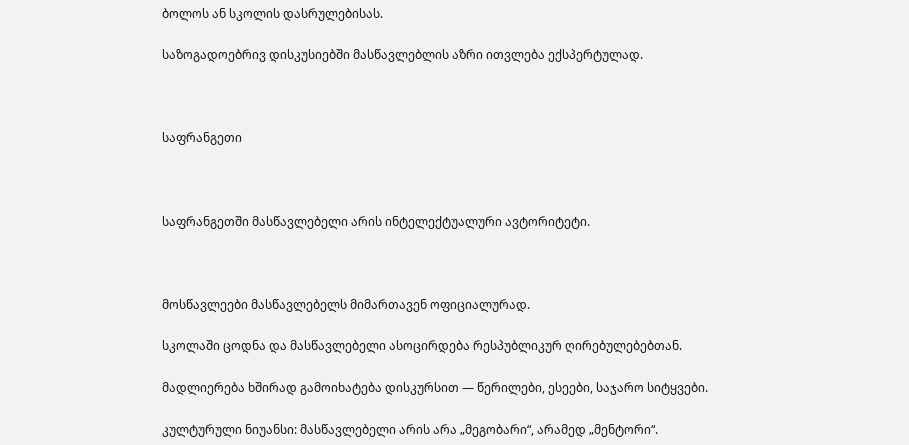ბოლოს ან სკოლის დასრულებისას.

საზოგადოებრივ დისკუსიებში მასწავლებლის აზრი ითვლება ექსპერტულად.



საფრანგეთი



საფრანგეთში მასწავლებელი არის ინტელექტუალური ავტორიტეტი.



მოსწავლეები მასწავლებელს მიმართავენ ოფიციალურად.

სკოლაში ცოდნა და მასწავლებელი ასოცირდება რესპუბლიკურ ღირებულებებთან.

მადლიერება ხშირად გამოიხატება დისკურსით — წერილები, ესეები, საჯარო სიტყვები.

კულტურული ნიუანსი: მასწავლებელი არის არა „მეგობარი“, არამედ „მენტორი“.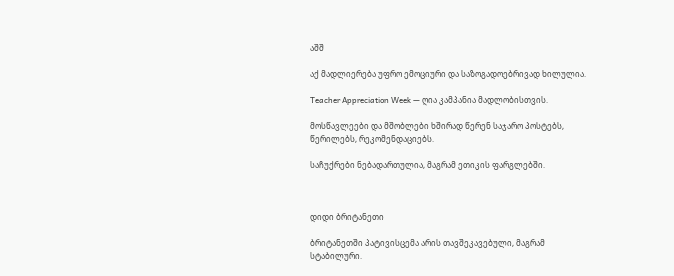აშშ

აქ მადლიერება უფრო ემოციური და საზოგადოებრივად ხილულია.

Teacher Appreciation Week — ღია კამპანია მადლობისთვის.

მოსწავლეები და მშობლები ხშირად წერენ საჯარო პოსტებს, წერილებს, რეკომენდაციებს.

საჩუქრები ნებადართულია, მაგრამ ეთიკის ფარგლებში.



დიდი ბრიტანეთი

ბრიტანეთში პატივისცემა არის თავშეკავებული, მაგრამ სტაბილური.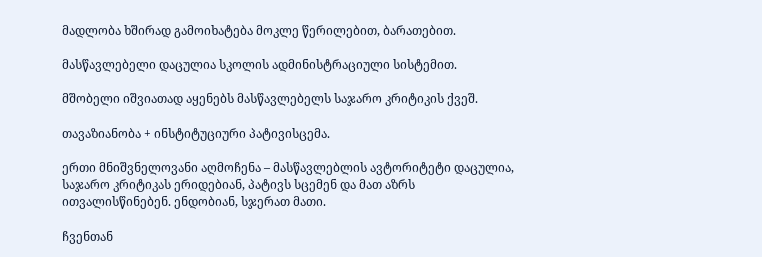მადლობა ხშირად გამოიხატება მოკლე წერილებით, ბარათებით.

მასწავლებელი დაცულია სკოლის ადმინისტრაციული სისტემით.

მშობელი იშვიათად აყენებს მასწავლებელს საჯარო კრიტიკის ქვეშ.

თავაზიანობა + ინსტიტუციური პატივისცემა.

ერთი მნიშვნელოვანი აღმოჩენა – მასწავლებლის ავტორიტეტი დაცულია, საჯარო კრიტიკას ერიდებიან, პატივს სცემენ და მათ აზრს ითვალისწინებენ. ენდობიან, სჯერათ მათი.

ჩვენთან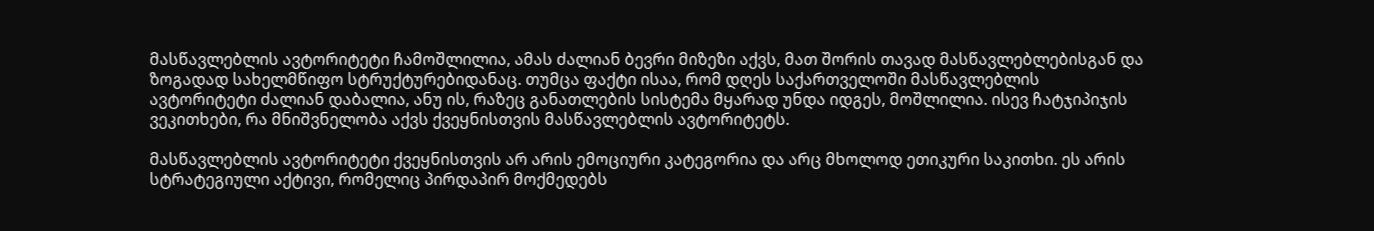მასწავლებლის ავტორიტეტი ჩამოშლილია, ამას ძალიან ბევრი მიზეზი აქვს, მათ შორის თავად მასწავლებლებისგან და ზოგადად სახელმწიფო სტრუქტურებიდანაც. თუმცა ფაქტი ისაა, რომ დღეს საქართველოში მასწავლებლის ავტორიტეტი ძალიან დაბალია, ანუ ის, რაზეც განათლების სისტემა მყარად უნდა იდგეს, მოშლილია. ისევ ჩატჯიპიჯის ვეკითხები, რა მნიშვნელობა აქვს ქვეყნისთვის მასწავლებლის ავტორიტეტს.

მასწავლებლის ავტორიტეტი ქვეყნისთვის არ არის ემოციური კატეგორია და არც მხოლოდ ეთიკური საკითხი. ეს არის სტრატეგიული აქტივი, რომელიც პირდაპირ მოქმედებს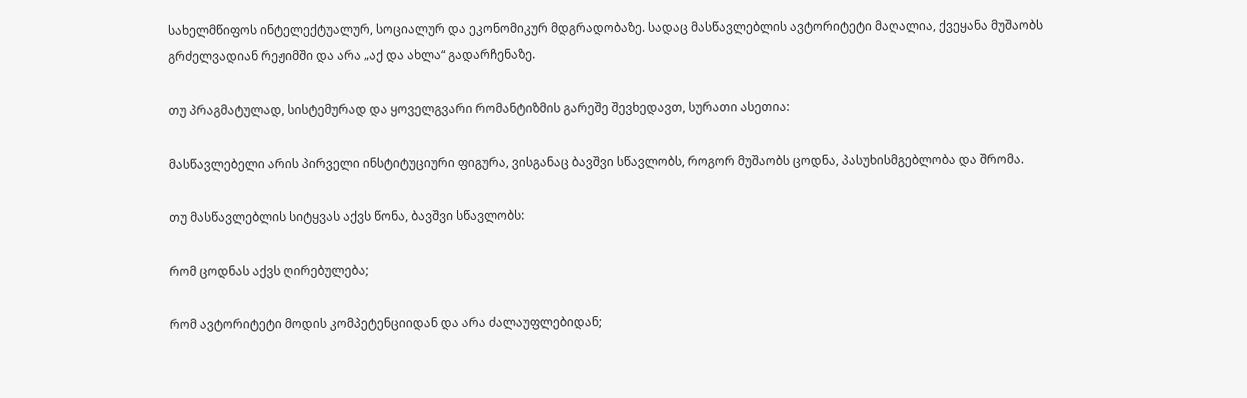სახელმწიფოს ინტელექტუალურ, სოციალურ და ეკონომიკურ მდგრადობაზე. სადაც მასწავლებლის ავტორიტეტი მაღალია, ქვეყანა მუშაობს გრძელვადიან რეჟიმში და არა „აქ და ახლა“ გადარჩენაზე.

თუ პრაგმატულად, სისტემურად და ყოველგვარი რომანტიზმის გარეშე შევხედავთ, სურათი ასეთია:

მასწავლებელი არის პირველი ინსტიტუციური ფიგურა, ვისგანაც ბავშვი სწავლობს, როგორ მუშაობს ცოდნა, პასუხისმგებლობა და შრომა.

თუ მასწავლებლის სიტყვას აქვს წონა, ბავშვი სწავლობს:

რომ ცოდნას აქვს ღირებულება;

რომ ავტორიტეტი მოდის კომპეტენციიდან და არა ძალაუფლებიდან;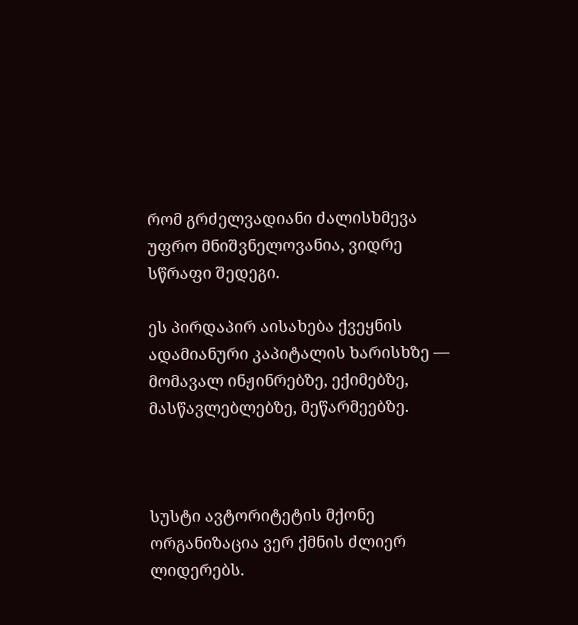რომ გრძელვადიანი ძალისხმევა უფრო მნიშვნელოვანია, ვიდრე სწრაფი შედეგი.

ეს პირდაპირ აისახება ქვეყნის ადამიანური კაპიტალის ხარისხზე — მომავალ ინჟინრებზე, ექიმებზე, მასწავლებლებზე, მეწარმეებზე.



სუსტი ავტორიტეტის მქონე ორგანიზაცია ვერ ქმნის ძლიერ ლიდერებს.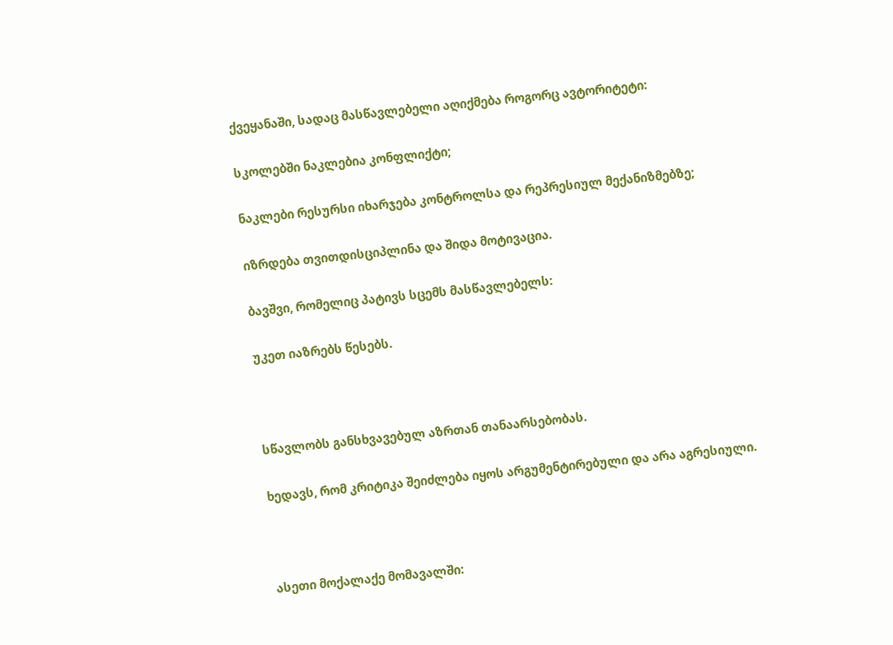ქვეყანაში, სადაც მასწავლებელი აღიქმება როგორც ავტორიტეტი:

სკოლებში ნაკლებია კონფლიქტი;

ნაკლები რესურსი იხარჯება კონტროლსა და რეპრესიულ მექანიზმებზე;

იზრდება თვითდისციპლინა და შიდა მოტივაცია.

ბავშვი, რომელიც პატივს სცემს მასწავლებელს:

უკეთ იაზრებს წესებს.



სწავლობს განსხვავებულ აზრთან თანაარსებობას.

ხედავს, რომ კრიტიკა შეიძლება იყოს არგუმენტირებული და არა აგრესიული.



ასეთი მოქალაქე მომავალში: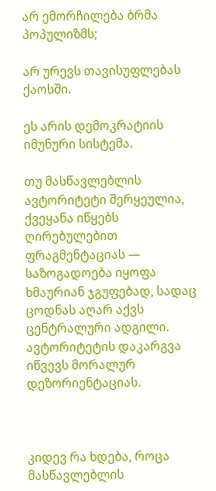არ ემორჩილება ბრმა პოპულიზმს;

არ ურევს თავისუფლებას ქაოსში.

ეს არის დემოკრატიის იმუნური სისტემა.

თუ მასწავლებლის ავტორიტეტი შერყეულია, ქვეყანა იწყებს ღირებულებით ფრაგმენტაციას — საზოგადოება იყოფა ხმაურიან ჯგუფებად, სადაც ცოდნას აღარ აქვს ცენტრალური ადგილი. ავტორიტეტის დაკარგვა იწვევს მორალურ დეზორიენტაციას.



კიდევ რა ხდება, როცა მასწავლებლის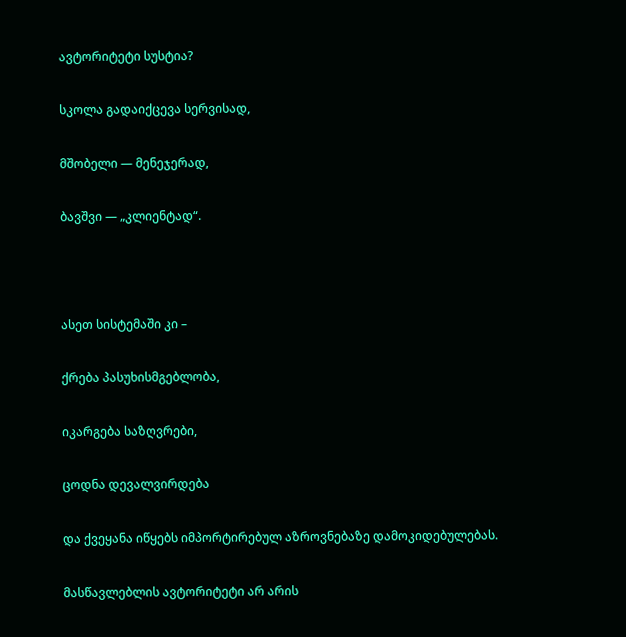ავტორიტეტი სუსტია?

სკოლა გადაიქცევა სერვისად,

მშობელი — მენეჯერად,

ბავშვი — „კლიენტად“.



ასეთ სისტემაში კი –

ქრება პასუხისმგებლობა,

იკარგება საზღვრები,

ცოდნა დევალვირდება

და ქვეყანა იწყებს იმპორტირებულ აზროვნებაზე დამოკიდებულებას.

მასწავლებლის ავტორიტეტი არ არის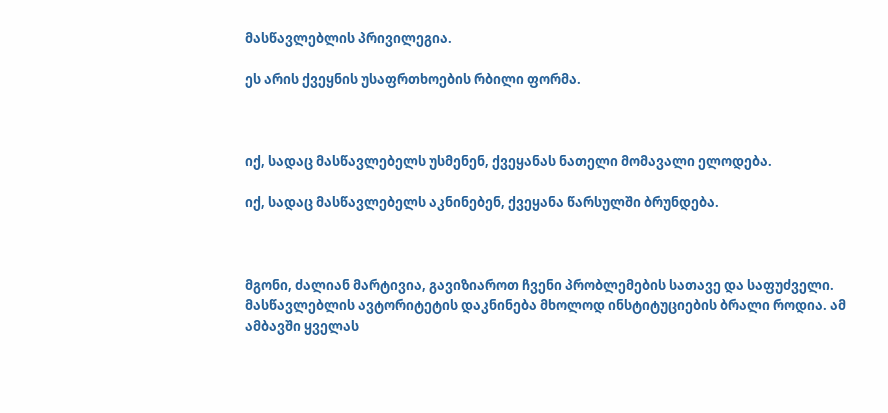მასწავლებლის პრივილეგია.

ეს არის ქვეყნის უსაფრთხოების რბილი ფორმა.



იქ, სადაც მასწავლებელს უსმენენ, ქვეყანას ნათელი მომავალი ელოდება.

იქ, სადაც მასწავლებელს აკნინებენ, ქვეყანა წარსულში ბრუნდება.



მგონი, ძალიან მარტივია, გავიზიაროთ ჩვენი პრობლემების სათავე და საფუძველი. მასწავლებლის ავტორიტეტის დაკნინება მხოლოდ ინსტიტუციების ბრალი როდია. ამ ამბავში ყველას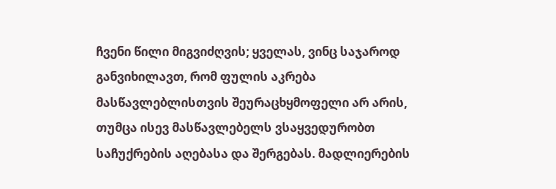ჩვენი წილი მიგვიძღვის; ყველას, ვინც საჯაროდ განვიხილავთ, რომ ფულის აკრება მასწავლებლისთვის შეურაცხყმოფელი არ არის, თუმცა ისევ მასწავლებელს ვსაყვედურობთ საჩუქრების აღებასა და შერგებას. მადლიერების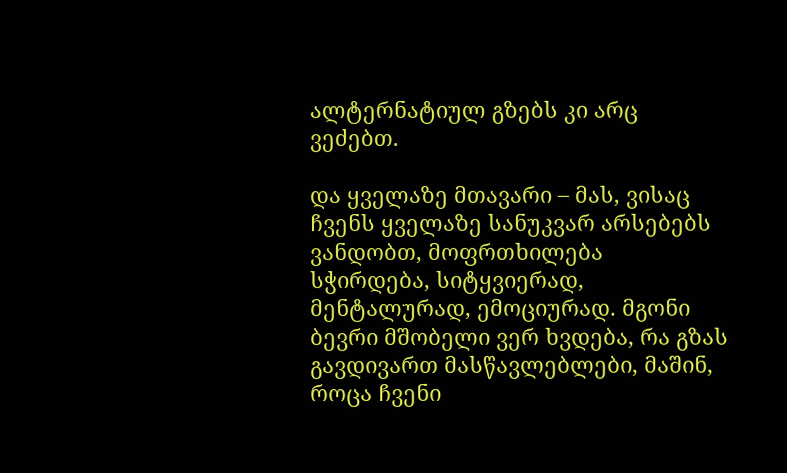ალტერნატიულ გზებს კი არც ვეძებთ.

და ყველაზე მთავარი – მას, ვისაც ჩვენს ყველაზე სანუკვარ არსებებს ვანდობთ, მოფრთხილება სჭირდება, სიტყვიერად, მენტალურად, ემოციურად. მგონი ბევრი მშობელი ვერ ხვდება, რა გზას გავდივართ მასწავლებლები, მაშინ, როცა ჩვენი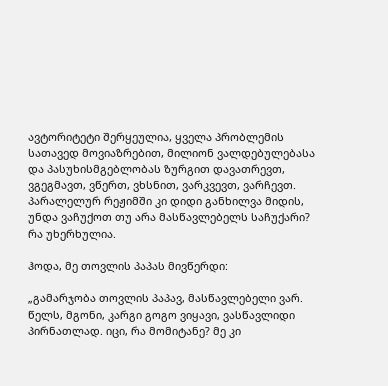ავტორიტეტი შერყეულია, ყველა პრობლემის სათავედ მოვიაზრებით, მილიონ ვალდებულებასა და პასუხისმგებლობას ზურგით დავათრევთ, ვგეგმავთ, ვწერთ, ვხსნით, ვარკვევთ, ვარჩევთ. პარალელურ რეჟიმში კი დიდი განხილვა მიდის, უნდა ვაჩუქოთ თუ არა მასწავლებელს საჩუქარი? რა უხერხულია.

ჰოდა, მე თოვლის პაპას მივწერდი:

„გამარჯობა თოვლის პაპავ, მასწავლებელი ვარ. წელს, მგონი, კარგი გოგო ვიყავი, ვასწავლიდი პირნათლად. იცი, რა მომიტანე? მე კი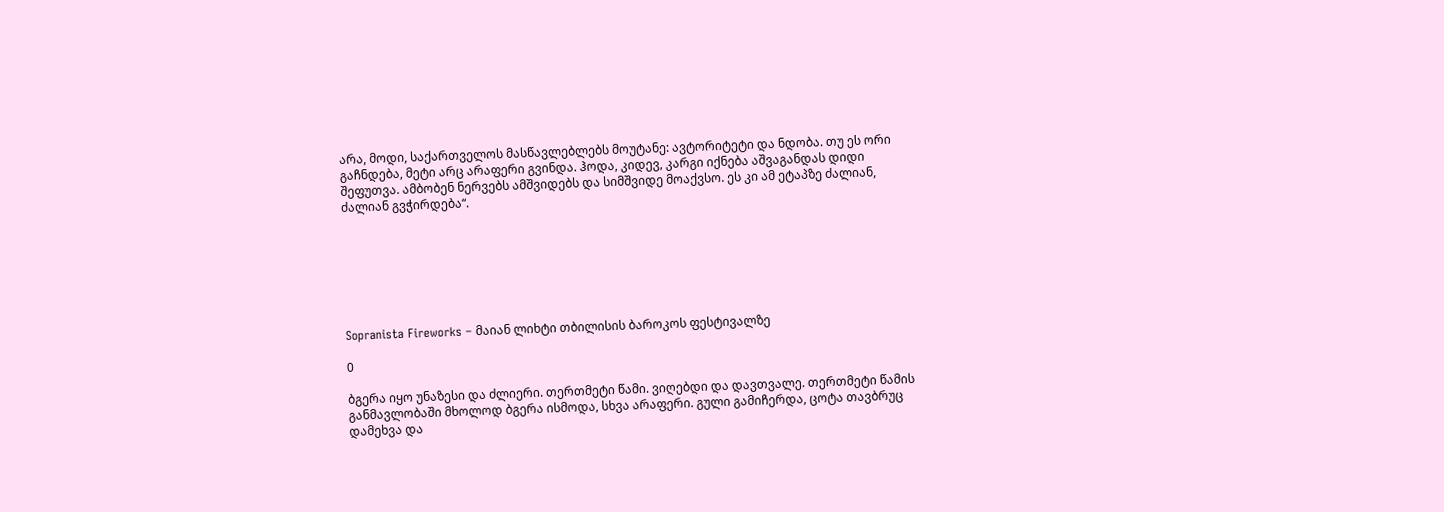არა, მოდი, საქართველოს მასწავლებლებს მოუტანე: ავტორიტეტი და ნდობა. თუ ეს ორი გაჩნდება, მეტი არც არაფერი გვინდა. ჰოდა, კიდევ, კარგი იქნება აშვაგანდას დიდი შეფუთვა. ამბობენ ნერვებს ამშვიდებს და სიმშვიდე მოაქვსო. ეს კი ამ ეტაპზე ძალიან, ძალიან გვჭირდება“.







Sopranista Fireworks – მაიან ლიხტი თბილისის ბაროკოს ფესტივალზე

0

ბგერა იყო უნაზესი და ძლიერი. თერთმეტი წამი. ვიღებდი და დავთვალე. თერთმეტი წამის განმავლობაში მხოლოდ ბგერა ისმოდა, სხვა არაფერი. გული გამიჩერდა, ცოტა თავბრუც დამეხვა და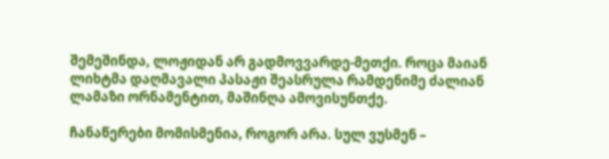შემეშინდა, ლოჟიდან არ გადმოვვარდე-მეთქი. როცა მაიან ლიხტმა დაღმავალი პასაჟი შეასრულა რამდენიმე ძალიან ლამაზი ორნამენტით, მაშინღა ამოვისუნთქე.

ჩანაწერები მომისმენია, როგორ არა. სულ ვუსმენ –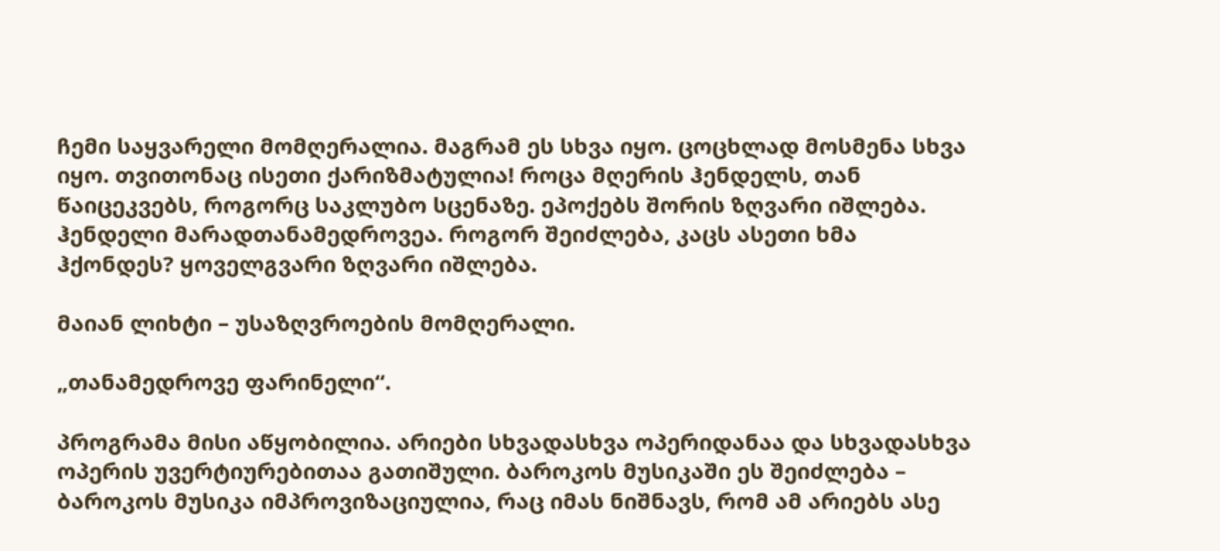ჩემი საყვარელი მომღერალია. მაგრამ ეს სხვა იყო. ცოცხლად მოსმენა სხვა იყო. თვითონაც ისეთი ქარიზმატულია! როცა მღერის ჰენდელს, თან წაიცეკვებს, როგორც საკლუბო სცენაზე. ეპოქებს შორის ზღვარი იშლება. ჰენდელი მარადთანამედროვეა. როგორ შეიძლება, კაცს ასეთი ხმა ჰქონდეს? ყოველგვარი ზღვარი იშლება.

მაიან ლიხტი – უსაზღვროების მომღერალი.

„თანამედროვე ფარინელი“.

პროგრამა მისი აწყობილია. არიები სხვადასხვა ოპერიდანაა და სხვადასხვა ოპერის უვერტიურებითაა გათიშული. ბაროკოს მუსიკაში ეს შეიძლება – ბაროკოს მუსიკა იმპროვიზაციულია, რაც იმას ნიშნავს, რომ ამ არიებს ასე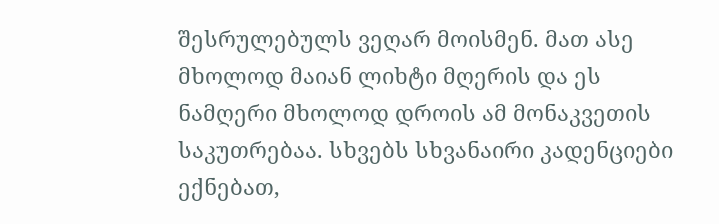შესრულებულს ვეღარ მოისმენ. მათ ასე მხოლოდ მაიან ლიხტი მღერის და ეს ნამღერი მხოლოდ დროის ამ მონაკვეთის საკუთრებაა. სხვებს სხვანაირი კადენციები ექნებათ,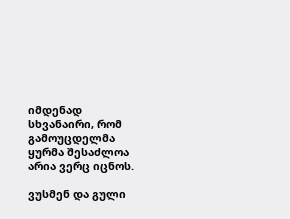იმდენად სხვანაირი, რომ გამოუცდელმა ყურმა შესაძლოა არია ვერც იცნოს.

ვუსმენ და გული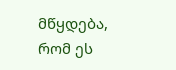მწყდება, რომ ეს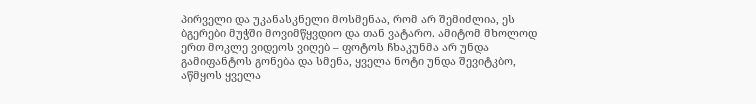პირველი და უკანასკნელი მოსმენაა, რომ არ შემიძლია, ეს ბგერები მუჭში მოვიმწყვდიო და თან ვატარო. ამიტომ მხოლოდ ერთ მოკლე ვიდეოს ვიღებ – ფოტოს ჩხაკუნმა არ უნდა გამიფანტოს გონება და სმენა, ყველა ნოტი უნდა შევიტკბო, აწმყოს ყველა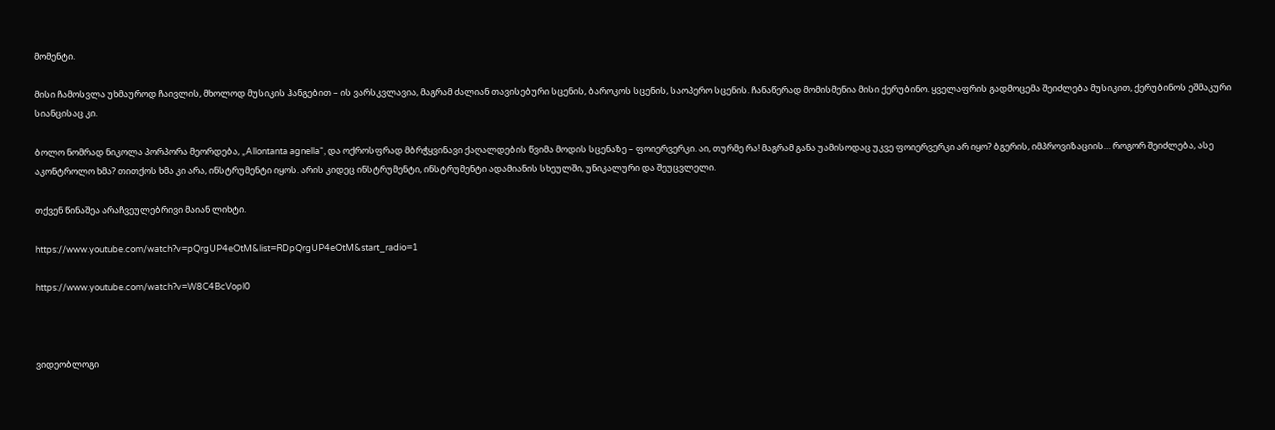მომენტი.

მისი ჩამოსვლა უხმაუროდ ჩაივლის, მხოლოდ მუსიკის ჰანგებით – ის ვარსკვლავია, მაგრამ ძალიან თავისებური სცენის, ბაროკოს სცენის, საოპერო სცენის. ჩანაწერად მომისმენია მისი ქერუბინო. ყველაფრის გადმოცემა შეიძლება მუსიკით, ქერუბინოს ეშმაკური სიანცისაც კი.

ბოლო ნომრად ნიკოლა პორპორა მეორდება, „Allontanta agnella“, და ოქროსფრად მბრჭყვინავი ქაღალდების წვიმა მოდის სცენაზე – ფოიერვერკი. აი, თურმე რა! მაგრამ განა უამისოდაც უკვე ფოიერვერკი არ იყო? ბგერის, იმპროვიზაციის… როგორ შეიძლება, ასე აკონტროლო ხმა? თითქოს ხმა კი არა, ინსტრუმენტი იყოს. არის კიდეც ინსტრუმენტი, ინსტრუმენტი ადამიანის სხეულში, უნიკალური და შეუცვლელი.

თქვენ წინაშეა არაჩვეულებრივი მაიან ლიხტი.

https://www.youtube.com/watch?v=pQrgUP4eOtM&list=RDpQrgUP4eOtM&start_radio=1

https://www.youtube.com/watch?v=W8C4BcVopl0



ვიდეობლოგი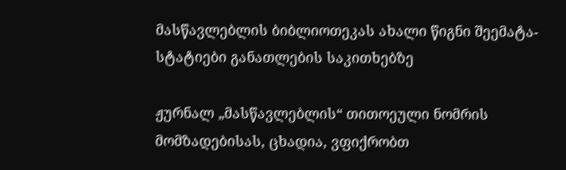მასწავლებლის ბიბლიოთეკას ახალი წიგნი შეემატა- სტატიები განათლების საკითხებზე

ჟურნალ „მასწავლებლის“ თითოეული ნომრის მომზადებისას, ცხადია, ვფიქრობთ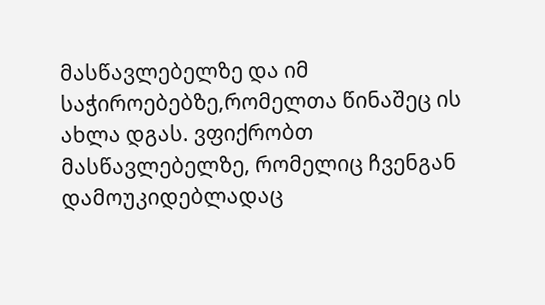მასწავლებელზე და იმ საჭიროებებზე,რომელთა წინაშეც ის ახლა დგას. ვფიქრობთ მასწავლებელზე, რომელიც ჩვენგან დამოუკიდებლადაც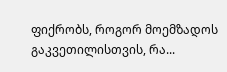ფიქრობს, როგორ მოემზადოს გაკვეთილისთვის, რა...